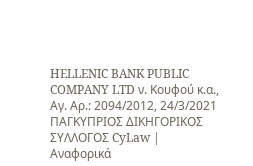HELLENIC BANK PUBLIC COMPANY LTD ν. Κουφού κ.α., Αγ. Αρ.: 2094/2012, 24/3/2021 ΠΑΓΚΥΠΡΙΟΣ ΔΙΚΗΓΟΡΙΚΟΣ ΣΥΛΛΟΓΟΣ CyLaw | Αναφορικά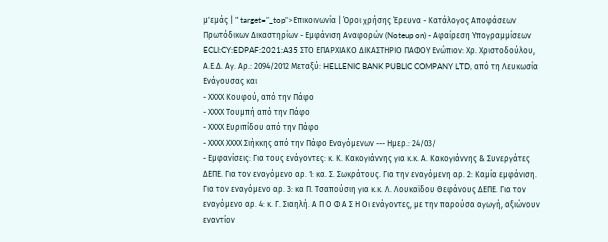μ'εμάς | " target="_top">Επικοινωνία | Όροι χρήσης Έρευνα - Κατάλογος Αποφάσεων Πρωτόδικων Δικαστηρίων - Εμφάνιση Αναφορών (Noteup on) - Αφαίρεση Υπογραμμίσεων ECLI:CY:EDPAF:2021:A35 ΣΤΟ ΕΠΑΡΧΙΑΚΟ ΔΙΚΑΣΤΗΡΙΟ ΠΑΦΟΥ Ενώπιον: Χρ. Χριστοδούλου, Α.Ε.Δ. Αγ. Αρ.: 2094/2012 Μεταξύ: HELLENIC BANK PUBLIC COMPANY LTD, από τη Λευκωσία Ενάγουσας και
- ΧΧΧΧ Κουφού, από την Πάφο
- ΧΧΧΧ Τουμπή από την Πάφο
- ΧΧΧΧ Ευριπίδου από την Πάφο
- ΧΧΧΧ ΧΧΧΧ Σιήκκης από την Πάφο Εναγόμενων --- Ημερ.: 24/03/
- Εμφανίσεις: Για τους ενάγοντες: κ. Κ. Κακογιάννης για κ.κ. Α. Κακογιάννης & Συνεργάτες ΔΕΠΕ. Για τον εναγόμενο αρ. 1: κα. Σ. Σωκράτους. Για την εναγόμενη αρ. 2: Καμία εμφάνιση. Για τον εναγόμενο αρ. 3: κα Π. Τσαπούσιη για κ.κ. Λ. Λουκαϊδου Θεφάνους ΔΕΠΕ. Για τον εναγόμενο αρ. 4: κ. Γ. Σιαηλή. Α Π Ο Φ Α Σ Η Οι ενάγοντες, με την παρούσα αγωγή, αξιώνουν εναντίον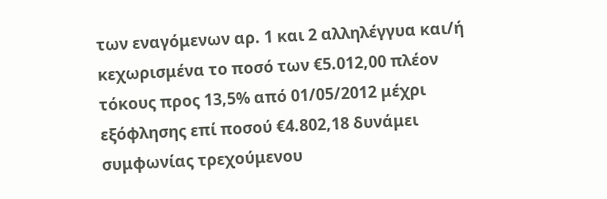των εναγόμενων αρ. 1 και 2 αλληλέγγυα και/ή κεχωρισμένα το ποσό των €5.012,00 πλέον τόκους προς 13,5% από 01/05/2012 μέχρι εξόφλησης επί ποσού €4.802,18 δυνάμει συμφωνίας τρεχούμενου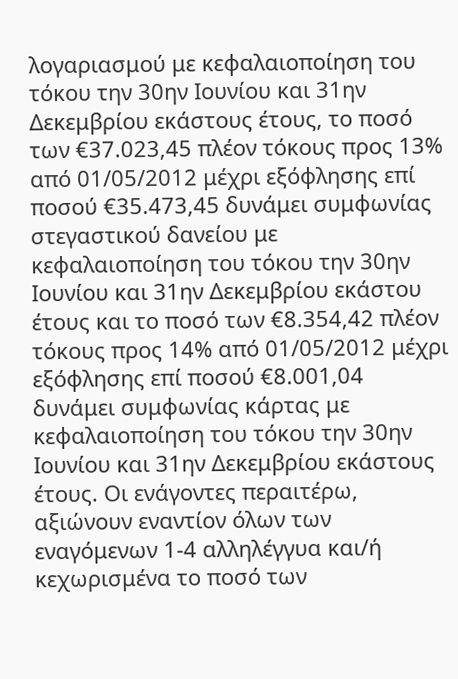λογαριασμού με κεφαλαιοποίηση του τόκου την 30ην Ιουνίου και 31ην Δεκεμβρίου εκάστους έτους, το ποσό των €37.023,45 πλέον τόκους προς 13% από 01/05/2012 μέχρι εξόφλησης επί ποσού €35.473,45 δυνάμει συμφωνίας στεγαστικού δανείου με κεφαλαιοποίηση του τόκου την 30ην Ιουνίου και 31ην Δεκεμβρίου εκάστου έτους και το ποσό των €8.354,42 πλέον τόκους προς 14% από 01/05/2012 μέχρι εξόφλησης επί ποσού €8.001,04 δυνάμει συμφωνίας κάρτας με κεφαλαιοποίηση του τόκου την 30ην Ιουνίου και 31ην Δεκεμβρίου εκάστους έτους. Οι ενάγοντες περαιτέρω, αξιώνουν εναντίον όλων των εναγόμενων 1-4 αλληλέγγυα και/ή κεχωρισμένα το ποσό των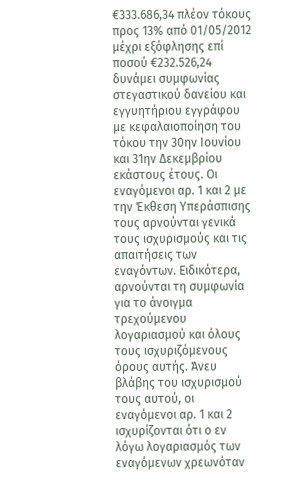€333.686,34 πλέον τόκους προς 13% από 01/05/2012 μέχρι εξόφλησης επί ποσού €232.526,24 δυνάμει συμφωνίας στεγαστικού δανείου και εγγυητήριου εγγράφου με κεφαλαιοποίηση του τόκου την 30ην Ιουνίου και 31ην Δεκεμβρίου εκάστους έτους. Οι εναγόμενοι αρ. 1 και 2 με την Έκθεση Υπεράσπισης τους αρνούνται γενικά τους ισχυρισμούς και τις απαιτήσεις των εναγόντων. Ειδικότερα, αρνούνται τη συμφωνία για το άνοιγμα τρεχούμενου λογαριασμού και όλους τους ισχυριζόμενους όρους αυτής. Άνευ βλάβης του ισχυρισμού τους αυτού, οι εναγόμενοι αρ. 1 και 2 ισχυρίζονται ότι ο εν λόγω λογαριασμός των εναγόμενων χρεωνόταν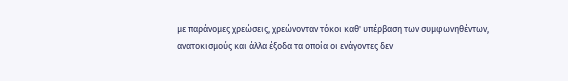με παράνομες χρεώσεις, χρεώνονταν τόκοι καθ' υπέρβαση των συμφωνηθέντων, ανατοκισμούς και άλλα έξοδα τα οποία οι ενάγοντες δεν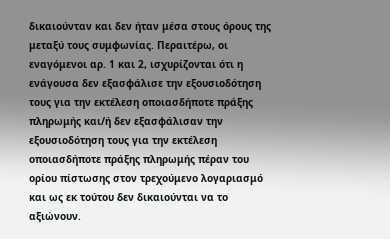δικαιούνταν και δεν ήταν μέσα στους όρους της μεταξύ τους συμφωνίας. Περαιτέρω, οι εναγόμενοι αρ. 1 και 2, ισχυρίζονται ότι η ενάγουσα δεν εξασφάλισε την εξουσιοδότηση τους για την εκτέλεση οποιασδήποτε πράξης πληρωμής και/ή δεν εξασφάλισαν την εξουσιοδότηση τους για την εκτέλεση οποιασδήποτε πράξης πληρωμής πέραν του ορίου πίστωσης στον τρεχούμενο λογαριασμό και ως εκ τούτου δεν δικαιούνται να το αξιώνουν.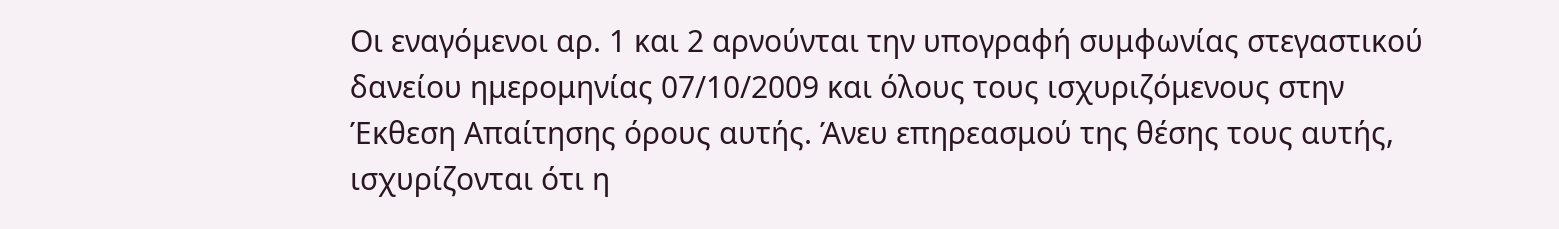Οι εναγόμενοι αρ. 1 και 2 αρνούνται την υπογραφή συμφωνίας στεγαστικού δανείου ημερομηνίας 07/10/2009 και όλους τους ισχυριζόμενους στην Έκθεση Απαίτησης όρους αυτής. Άνευ επηρεασμού της θέσης τους αυτής, ισχυρίζονται ότι η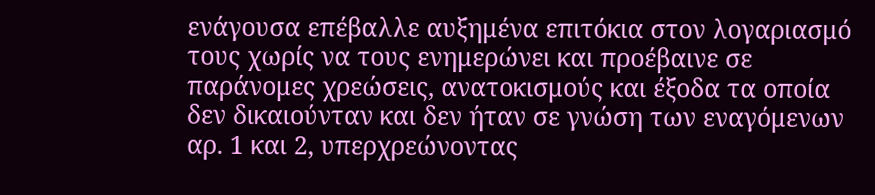ενάγουσα επέβαλλε αυξημένα επιτόκια στον λογαριασμό τους χωρίς να τους ενημερώνει και προέβαινε σε παράνομες χρεώσεις, ανατοκισμούς και έξοδα τα οποία δεν δικαιούνταν και δεν ήταν σε γνώση των εναγόμενων αρ. 1 και 2, υπερχρεώνοντας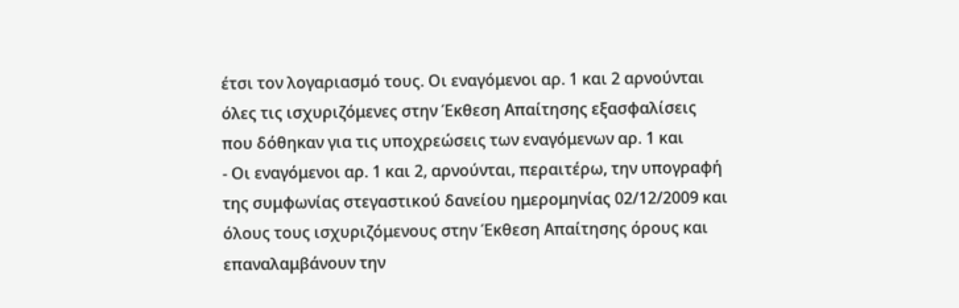έτσι τον λογαριασμό τους. Οι εναγόμενοι αρ. 1 και 2 αρνούνται όλες τις ισχυριζόμενες στην Έκθεση Απαίτησης εξασφαλίσεις που δόθηκαν για τις υποχρεώσεις των εναγόμενων αρ. 1 και
- Οι εναγόμενοι αρ. 1 και 2, αρνούνται, περαιτέρω, την υπογραφή της συμφωνίας στεγαστικού δανείου ημερομηνίας 02/12/2009 και όλους τους ισχυριζόμενους στην Έκθεση Απαίτησης όρους και επαναλαμβάνουν την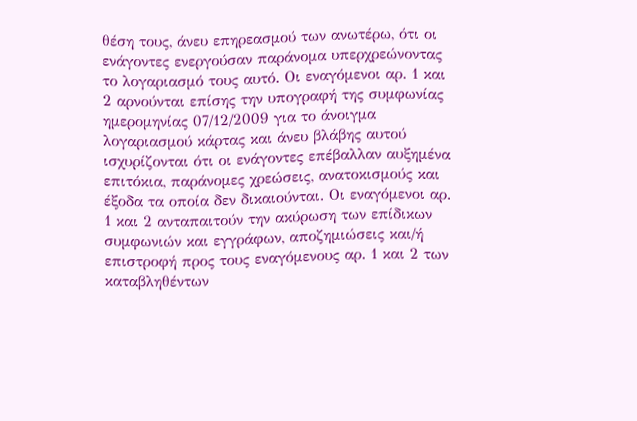θέση τους, άνευ επηρεασμού των ανωτέρω, ότι οι ενάγοντες ενεργούσαν παράνομα υπερχρεώνοντας το λογαριασμό τους αυτό. Οι εναγόμενοι αρ. 1 και 2 αρνούνται επίσης την υπογραφή της συμφωνίας ημερομηνίας 07/12/2009 για το άνοιγμα λογαριασμού κάρτας και άνευ βλάβης αυτού ισχυρίζονται ότι οι ενάγοντες επέβαλλαν αυξημένα επιτόκια, παράνομες χρεώσεις, ανατοκισμούς και έξοδα τα οποία δεν δικαιούνται. Οι εναγόμενοι αρ. 1 και 2 ανταπαιτούν την ακύρωση των επίδικων συμφωνιών και εγγράφων, αποζημιώσεις και/ή επιστροφή προς τους εναγόμενους αρ. 1 και 2 των καταβληθέντων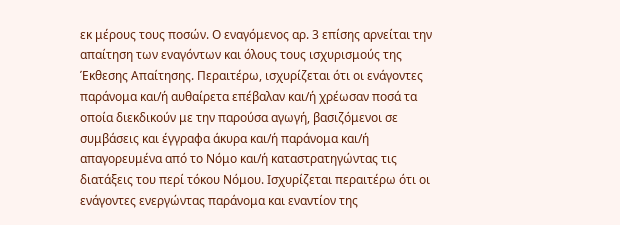εκ μέρους τους ποσών. Ο εναγόμενος αρ. 3 επίσης αρνείται την απαίτηση των εναγόντων και όλους τους ισχυρισμούς της Έκθεσης Απαίτησης. Περαιτέρω, ισχυρίζεται ότι οι ενάγοντες παράνομα και/ή αυθαίρετα επέβαλαν και/ή χρέωσαν ποσά τα οποία διεκδικούν με την παρούσα αγωγή, βασιζόμενοι σε συμβάσεις και έγγραφα άκυρα και/ή παράνομα και/ή απαγορευμένα από το Νόμο και/ή καταστρατηγώντας τις διατάξεις του περί τόκου Νόμου. Ισχυρίζεται περαιτέρω ότι οι ενάγοντες ενεργώντας παράνομα και εναντίον της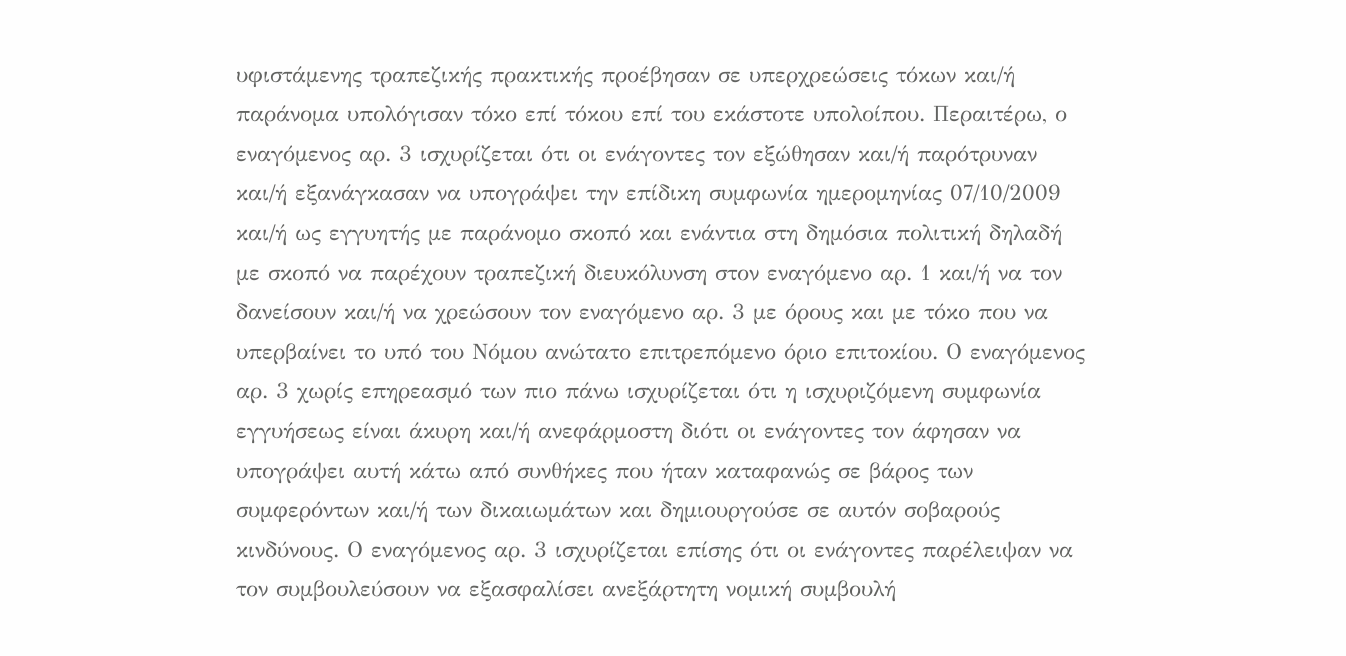υφιστάμενης τραπεζικής πρακτικής προέβησαν σε υπερχρεώσεις τόκων και/ή παράνομα υπολόγισαν τόκο επί τόκου επί του εκάστοτε υπολοίπου. Περαιτέρω, ο εναγόμενος αρ. 3 ισχυρίζεται ότι οι ενάγοντες τον εξώθησαν και/ή παρότρυναν και/ή εξανάγκασαν να υπογράψει την επίδικη συμφωνία ημερομηνίας 07/10/2009 και/ή ως εγγυητής με παράνομο σκοπό και ενάντια στη δημόσια πολιτική δηλαδή με σκοπό να παρέχουν τραπεζική διευκόλυνση στον εναγόμενο αρ. 1 και/ή να τον δανείσουν και/ή να χρεώσουν τον εναγόμενο αρ. 3 με όρους και με τόκο που να υπερβαίνει το υπό του Νόμου ανώτατο επιτρεπόμενο όριο επιτοκίου. Ο εναγόμενος αρ. 3 χωρίς επηρεασμό των πιο πάνω ισχυρίζεται ότι η ισχυριζόμενη συμφωνία εγγυήσεως είναι άκυρη και/ή ανεφάρμοστη διότι οι ενάγοντες τον άφησαν να υπογράψει αυτή κάτω από συνθήκες που ήταν καταφανώς σε βάρος των συμφερόντων και/ή των δικαιωμάτων και δημιουργούσε σε αυτόν σοβαρούς κινδύνους. Ο εναγόμενος αρ. 3 ισχυρίζεται επίσης ότι οι ενάγοντες παρέλειψαν να τον συμβουλεύσουν να εξασφαλίσει ανεξάρτητη νομική συμβουλή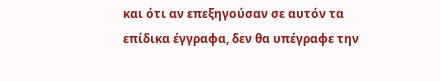και ότι αν επεξηγούσαν σε αυτόν τα επίδικα έγγραφα, δεν θα υπέγραφε την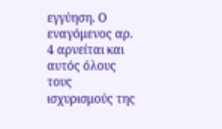εγγύηση. Ο εναγόμενος αρ. 4 αρνείται και αυτός όλους τους ισχυρισμούς της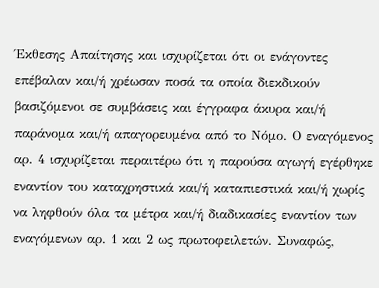Έκθεσης Απαίτησης και ισχυρίζεται ότι οι ενάγοντες επέβαλαν και/ή χρέωσαν ποσά τα οποία διεκδικούν βασιζόμενοι σε συμβάσεις και έγγραφα άκυρα και/ή παράνομα και/ή απαγορευμένα από το Νόμο. Ο εναγόμενος αρ. 4 ισχυρίζεται περαιτέρω ότι η παρούσα αγωγή εγέρθηκε εναντίον του καταχρηστικά και/ή καταπιεστικά και/ή χωρίς να ληφθούν όλα τα μέτρα και/ή διαδικασίες εναντίον των εναγόμενων αρ. 1 και 2 ως πρωτοφειλετών. Συναφώς,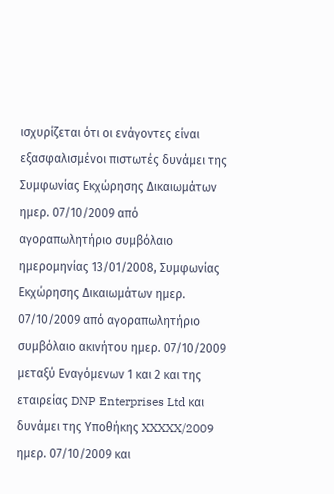ισχυρίζεται ότι οι ενάγοντες είναι εξασφαλισμένοι πιστωτές δυνάμει της Συμφωνίας Εκχώρησης Δικαιωμάτων ημερ. 07/10/2009 από αγοραπωλητήριο συμβόλαιο ημερομηνίας 13/01/2008, Συμφωνίας Εκχώρησης Δικαιωμάτων ημερ. 07/10/2009 από αγοραπωλητήριο συμβόλαιο ακινήτου ημερ. 07/10/2009 μεταξύ Εναγόμενων 1 και 2 και της εταιρείας DNP Enterprises Ltd και δυνάμει της Υποθήκης XXXXX/2009 ημερ. 07/10/2009 και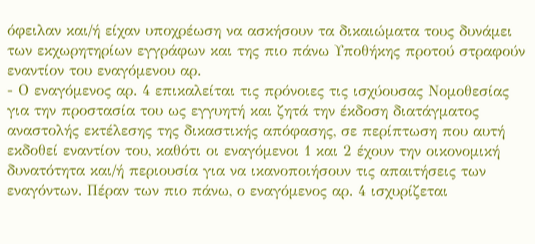όφειλαν και/ή είχαν υποχρέωση να ασκήσουν τα δικαιώματα τους δυνάμει των εκχωρητηρίων εγγράφων και της πιο πάνω Υποθήκης προτού στραφούν εναντίον του εναγόμενου αρ.
- Ο εναγόμενος αρ. 4 επικαλείται τις πρόνοιες τις ισχύουσας Νομοθεσίας για την προστασία του ως εγγυητή και ζητά την έκδοση διατάγματος αναστολής εκτέλεσης της δικαστικής απόφασης, σε περίπτωση που αυτή εκδοθεί εναντίον του, καθότι οι εναγόμενοι 1 και 2 έχουν την οικονομική δυνατότητα και/ή περιουσία για να ικανοποιήσουν τις απαιτήσεις των εναγόντων. Πέραν των πιο πάνω, ο εναγόμενος αρ. 4 ισχυρίζεται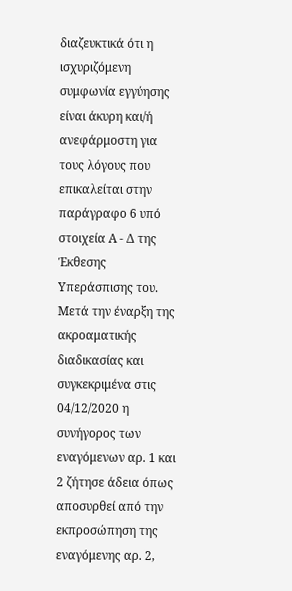διαζευκτικά ότι η ισχυριζόμενη συμφωνία εγγύησης είναι άκυρη και/ή ανεφάρμοστη για τους λόγους που επικαλείται στην παράγραφο 6 υπό στοιχεία Α - Δ της Έκθεσης Υπεράσπισης του. Μετά την έναρξη της ακροαματικής διαδικασίας και συγκεκριμένα στις 04/12/2020 η συνήγορος των εναγόμενων αρ. 1 και 2 ζήτησε άδεια όπως αποσυρθεί από την εκπροσώπηση της εναγόμενης αρ. 2,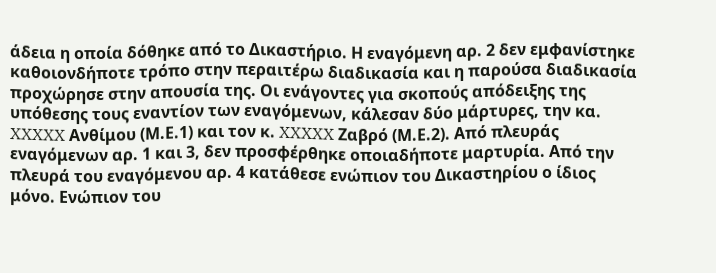άδεια η οποία δόθηκε από το Δικαστήριο. Η εναγόμενη αρ. 2 δεν εμφανίστηκε καθοιονδήποτε τρόπο στην περαιτέρω διαδικασία και η παρούσα διαδικασία προχώρησε στην απουσία της. Οι ενάγοντες για σκοπούς απόδειξης της υπόθεσης τους εναντίον των εναγόμενων, κάλεσαν δύο μάρτυρες, την κα. XXXXX Ανθίμου (Μ.Ε.1) και τον κ. XXXXX Ζαβρό (Μ.Ε.2). Από πλευράς εναγόμενων αρ. 1 και 3, δεν προσφέρθηκε οποιαδήποτε μαρτυρία. Από την πλευρά του εναγόμενου αρ. 4 κατάθεσε ενώπιον του Δικαστηρίου ο ίδιος μόνο. Ενώπιον του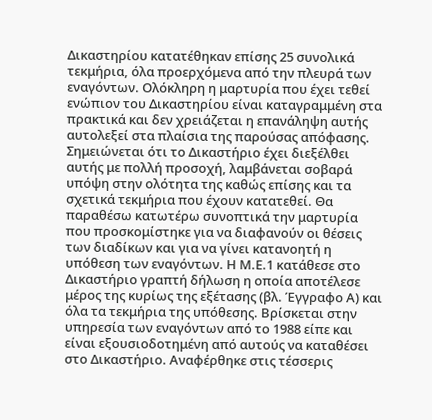Δικαστηρίου κατατέθηκαν επίσης 25 συνολικά τεκμήρια, όλα προερχόμενα από την πλευρά των εναγόντων. Ολόκληρη η μαρτυρία που έχει τεθεί ενώπιον του Δικαστηρίου είναι καταγραμμένη στα πρακτικά και δεν χρειάζεται η επανάληψη αυτής αυτολεξεί στα πλαίσια της παρούσας απόφασης. Σημειώνεται ότι το Δικαστήριο έχει διεξέλθει αυτής με πολλή προσοχή, λαμβάνεται σοβαρά υπόψη στην ολότητα της καθώς επίσης και τα σχετικά τεκμήρια που έχουν κατατεθεί. Θα παραθέσω κατωτέρω συνοπτικά την μαρτυρία που προσκομίστηκε για να διαφανούν οι θέσεις των διαδίκων και για να γίνει κατανοητή η υπόθεση των εναγόντων. Η Μ.Ε.1 κατάθεσε στο Δικαστήριο γραπτή δήλωση η οποία αποτέλεσε μέρος της κυρίως της εξέτασης (βλ. Έγγραφο Α) και όλα τα τεκμήρια της υπόθεσης. Βρίσκεται στην υπηρεσία των εναγόντων από το 1988 είπε και είναι εξουσιοδοτημένη από αυτούς να καταθέσει στο Δικαστήριο. Αναφέρθηκε στις τέσσερις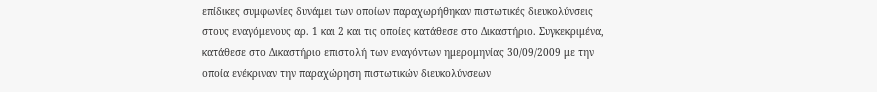επίδικες συμφωνίες δυνάμει των οποίων παραχωρήθηκαν πιστωτικές διευκολύνσεις στους εναγόμενους αρ. 1 και 2 και τις οποίες κατάθεσε στο Δικαστήριο. Συγκεκριμένα, κατάθεσε στο Δικαστήριο επιστολή των εναγόντων ημερομηνίας 30/09/2009 με την οποία ενέκριναν την παραχώρηση πιστωτικών διευκολύνσεων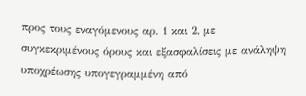προς τους εναγόμενους αρ. 1 και 2, με συγκεκριμένους όρους και εξασφαλίσεις με ανάληψη υποχρέωσης υπογεγραμμένη από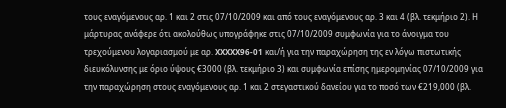τους εναγόμενους αρ. 1 και 2 στις 07/10/2009 και από τους εναγόμενους αρ. 3 και 4 (βλ. τεκμήριο 2). Η μάρτυρας ανάφερε ότι ακολούθως υπογράφηκε στις 07/10/2009 συμφωνία για το άνοιγμα του τρεχούμενου λογαριασμού με αρ. XXXXX96-01 και/ή για την παραχώρηση της εν λόγω πιστωτικής διευκόλυνσης με όριο ύψους €3000 (βλ. τεκμήριο 3) και συμφωνία επίσης ημερομηνίας 07/10/2009 για την παραχώρηση στους εναγόμενους αρ. 1 και 2 στεγαστικού δανείου για το ποσό των €219,000 (βλ.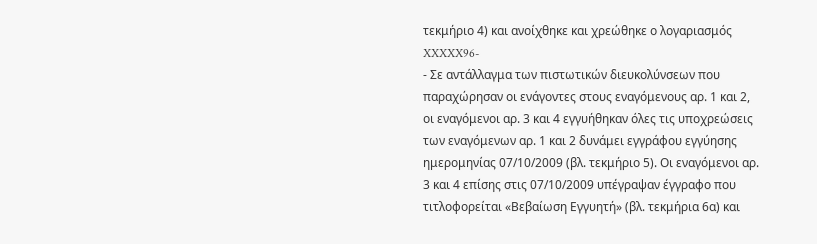τεκμήριο 4) και ανοίχθηκε και χρεώθηκε ο λογαριασμός XXXXX96-
- Σε αντάλλαγμα των πιστωτικών διευκολύνσεων που παραχώρησαν οι ενάγοντες στους εναγόμενους αρ. 1 και 2, οι εναγόμενοι αρ. 3 και 4 εγγυήθηκαν όλες τις υποχρεώσεις των εναγόμενων αρ. 1 και 2 δυνάμει εγγράφου εγγύησης ημερομηνίας 07/10/2009 (βλ. τεκμήριο 5). Οι εναγόμενοι αρ. 3 και 4 επίσης στις 07/10/2009 υπέγραψαν έγγραφο που τιτλοφορείται «Βεβαίωση Εγγυητή» (βλ. τεκμήρια 6α) και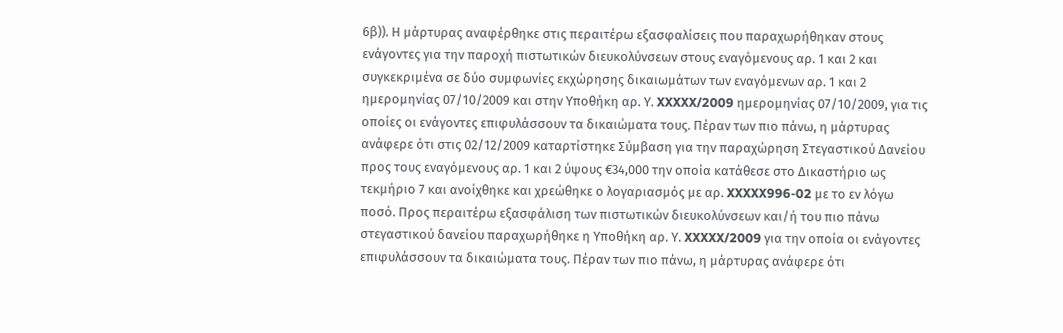6β)). Η μάρτυρας αναφέρθηκε στις περαιτέρω εξασφαλίσεις που παραχωρήθηκαν στους ενάγοντες για την παροχή πιστωτικών διευκολύνσεων στους εναγόμενους αρ. 1 και 2 και συγκεκριμένα σε δύο συμφωνίες εκχώρησης δικαιωμάτων των εναγόμενων αρ. 1 και 2 ημερομηνίας 07/10/2009 και στην Υποθήκη αρ. Υ. XXXXX/2009 ημερομηνίας 07/10/2009, για τις οποίες οι ενάγοντες επιφυλάσσουν τα δικαιώματα τους. Πέραν των πιο πάνω, η μάρτυρας ανάφερε ότι στις 02/12/2009 καταρτίστηκε Σύμβαση για την παραχώρηση Στεγαστικού Δανείου προς τους εναγόμενους αρ. 1 και 2 ύψους €34,000 την οποία κατάθεσε στο Δικαστήριο ως τεκμήριο 7 και ανοίχθηκε και χρεώθηκε ο λογαριασμός με αρ. XXXXX996-02 με το εν λόγω ποσό. Προς περαιτέρω εξασφάλιση των πιστωτικών διευκολύνσεων και/ή του πιο πάνω στεγαστικού δανείου παραχωρήθηκε η Υποθήκη αρ. Υ. XXXXX/2009 για την οποία οι ενάγοντες επιφυλάσσουν τα δικαιώματα τους. Πέραν των πιο πάνω, η μάρτυρας ανάφερε ότι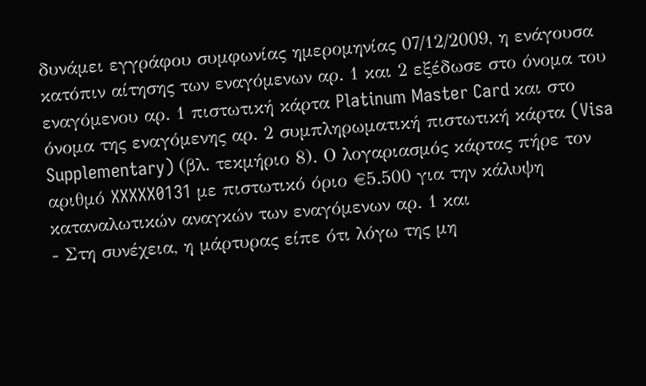δυνάμει εγγράφου συμφωνίας ημερομηνίας 07/12/2009, η ενάγουσα κατόπιν αίτησης των εναγόμενων αρ. 1 και 2 εξέδωσε στο όνομα του εναγόμενου αρ. 1 πιστωτική κάρτα Platinum Master Card και στο όνομα της εναγόμενης αρ. 2 συμπληρωματική πιστωτική κάρτα (Visa Supplementary) (βλ. τεκμήριο 8). Ο λογαριασμός κάρτας πήρε τον αριθμό XXXXX0131 με πιστωτικό όριο €5.500 για την κάλυψη καταναλωτικών αναγκών των εναγόμενων αρ. 1 και
- Στη συνέχεια, η μάρτυρας είπε ότι λόγω της μη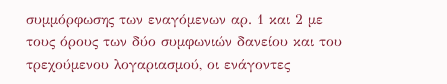συμμόρφωσης των εναγόμενων αρ. 1 και 2 με τους όρους των δύο συμφωνιών δανείου και του τρεχούμενου λογαριασμού, οι ενάγοντες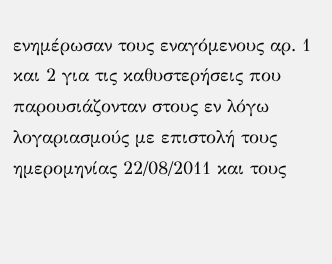ενημέρωσαν τους εναγόμενους αρ. 1 και 2 για τις καθυστερήσεις που παρουσιάζονταν στους εν λόγω λογαριασμούς με επιστολή τους ημερομηνίας 22/08/2011 και τους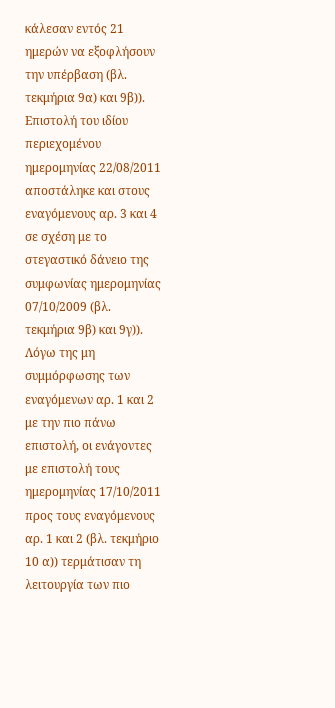κάλεσαν εντός 21 ημερών να εξοφλήσουν την υπέρβαση (βλ. τεκμήρια 9α) και 9β)). Επιστολή του ιδίου περιεχομένου ημερομηνίας 22/08/2011 αποστάληκε και στους εναγόμενους αρ. 3 και 4 σε σχέση με το στεγαστικό δάνειο της συμφωνίας ημερομηνίας 07/10/2009 (βλ. τεκμήρια 9β) και 9γ)). Λόγω της μη συμμόρφωσης των εναγόμενων αρ. 1 και 2 με την πιο πάνω επιστολή, οι ενάγοντες με επιστολή τους ημερομηνίας 17/10/2011 προς τους εναγόμενους αρ. 1 και 2 (βλ. τεκμήριο 10 α)) τερμάτισαν τη λειτουργία των πιο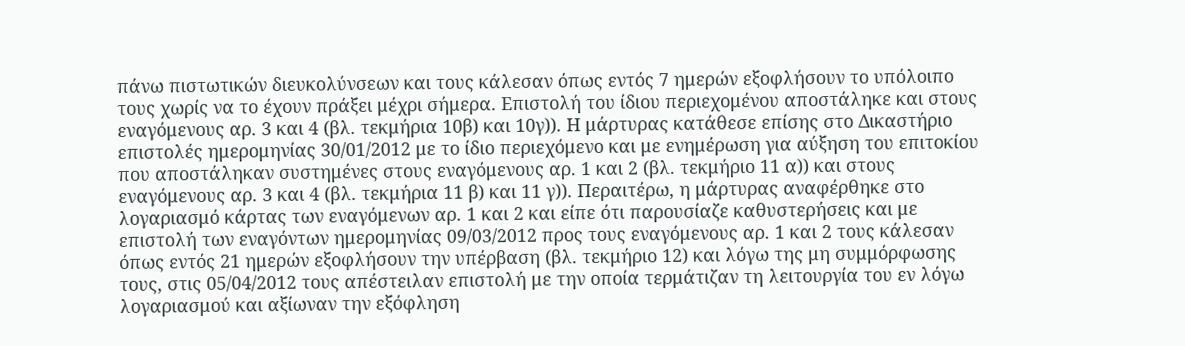πάνω πιστωτικών διευκολύνσεων και τους κάλεσαν όπως εντός 7 ημερών εξοφλήσουν το υπόλοιπο τους χωρίς να το έχουν πράξει μέχρι σήμερα. Επιστολή του ίδιου περιεχομένου αποστάληκε και στους εναγόμενους αρ. 3 και 4 (βλ. τεκμήρια 10β) και 10γ)). Η μάρτυρας κατάθεσε επίσης στο Δικαστήριο επιστολές ημερομηνίας 30/01/2012 με το ίδιο περιεχόμενο και με ενημέρωση για αύξηση του επιτοκίου που αποστάληκαν συστημένες στους εναγόμενους αρ. 1 και 2 (βλ. τεκμήριο 11 α)) και στους εναγόμενους αρ. 3 και 4 (βλ. τεκμήρια 11 β) και 11 γ)). Περαιτέρω, η μάρτυρας αναφέρθηκε στο λογαριασμό κάρτας των εναγόμενων αρ. 1 και 2 και είπε ότι παρουσίαζε καθυστερήσεις και με επιστολή των εναγόντων ημερομηνίας 09/03/2012 προς τους εναγόμενους αρ. 1 και 2 τους κάλεσαν όπως εντός 21 ημερών εξοφλήσουν την υπέρβαση (βλ. τεκμήριο 12) και λόγω της μη συμμόρφωσης τους, στις 05/04/2012 τους απέστειλαν επιστολή με την οποία τερμάτιζαν τη λειτουργία του εν λόγω λογαριασμού και αξίωναν την εξόφληση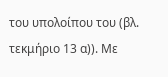του υπολοίπου του (βλ. τεκμήριο 13 α)). Με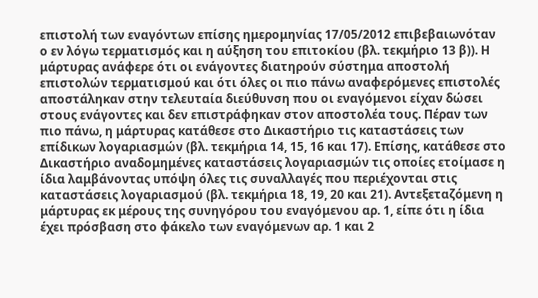επιστολή των εναγόντων επίσης ημερομηνίας 17/05/2012 επιβεβαιωνόταν ο εν λόγω τερματισμός και η αύξηση του επιτοκίου (βλ. τεκμήριο 13 β)). Η μάρτυρας ανάφερε ότι οι ενάγοντες διατηρούν σύστημα αποστολή επιστολών τερματισμού και ότι όλες οι πιο πάνω αναφερόμενες επιστολές αποστάληκαν στην τελευταία διεύθυνση που οι εναγόμενοι είχαν δώσει στους ενάγοντες και δεν επιστράφηκαν στον αποστολέα τους. Πέραν των πιο πάνω, η μάρτυρας κατάθεσε στο Δικαστήριο τις καταστάσεις των επίδικων λογαριασμών (βλ. τεκμήρια 14, 15, 16 και 17). Επίσης, κατάθεσε στο Δικαστήριο αναδομημένες καταστάσεις λογαριασμών τις οποίες ετοίμασε η ίδια λαμβάνοντας υπόψη όλες τις συναλλαγές που περιέχονται στις καταστάσεις λογαριασμού (βλ. τεκμήρια 18, 19, 20 και 21). Aντεξεταζόμενη η μάρτυρας εκ μέρους της συνηγόρου του εναγόμενου αρ. 1, είπε ότι η ίδια έχει πρόσβαση στο φάκελο των εναγόμενων αρ. 1 και 2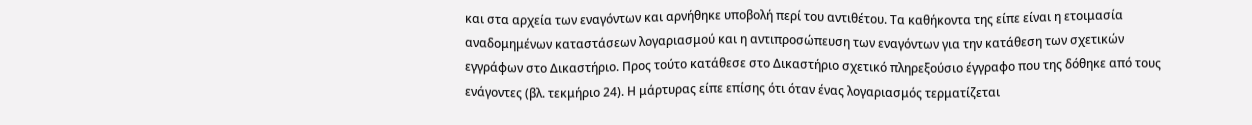και στα αρχεία των εναγόντων και αρνήθηκε υποβολή περί του αντιθέτου. Τα καθήκοντα της είπε είναι η ετοιμασία αναδομημένων καταστάσεων λογαριασμού και η αντιπροσώπευση των εναγόντων για την κατάθεση των σχετικών εγγράφων στο Δικαστήριο. Προς τούτο κατάθεσε στο Δικαστήριο σχετικό πληρεξούσιο έγγραφο που της δόθηκε από τους ενάγοντες (βλ. τεκμήριο 24). Η μάρτυρας είπε επίσης ότι όταν ένας λογαριασμός τερματίζεται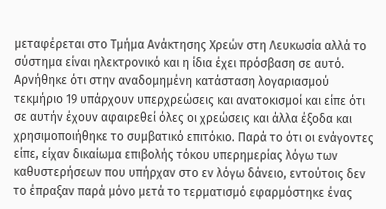μεταφέρεται στο Τμήμα Ανάκτησης Χρεών στη Λευκωσία αλλά το σύστημα είναι ηλεκτρονικό και η ίδια έχει πρόσβαση σε αυτό. Αρνήθηκε ότι στην αναδομημένη κατάσταση λογαριασμού τεκμήριο 19 υπάρχουν υπερχρεώσεις και ανατοκισμοί και είπε ότι σε αυτήν έχουν αφαιρεθεί όλες οι χρεώσεις και άλλα έξοδα και χρησιμοποιήθηκε το συμβατικό επιτόκιο. Παρά το ότι οι ενάγοντες είπε, είχαν δικαίωμα επιβολής τόκου υπερημερίας λόγω των καθυστερήσεων που υπήρχαν στο εν λόγω δάνειο, εντούτοις δεν το έπραξαν παρά μόνο μετά το τερματισμό εφαρμόστηκε ένας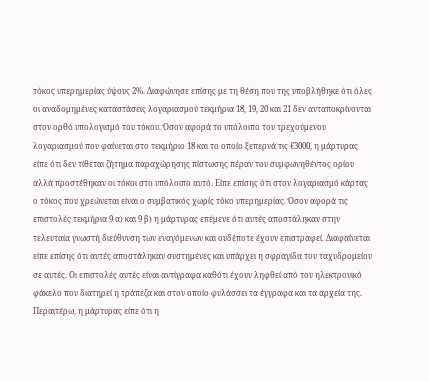τόκος υπερημερίας ύψους 2%. Διαφώνησε επίσης με τη θέση που της υποβλήθηκε ότι όλες οι αναδομημένες καταστάσεις λογαριασμού τεκμήρια 18, 19, 20 και 21 δεν ανταποκρίνονται στον ορθό υπολογισμό του τόκου. Όσον αφορά το υπόλοιπο του τρεχούμενου λογαριασμού που φαίνεται στο τεκμήριο 18 και το οποίο ξεπερνά τις €3000, η μάρτυρας είπε ότι δεν τίθεται ζήτημα παραχώρησης πίστωσης πέραν του συμφωνηθέντος ορίου αλλά προστέθηκαν οι τόκοι στο υπόλοιπο αυτό. Είπε επίσης ότι στον λογαριασμό κάρτας ο τόκος που χρεώνεται είναι ο συμβατικός χωρίς τόκο υπερημερίας. Όσον αφορά τις επιστολές τεκμήρια 9 α) και 9 β) η μάρτυρας επέμενε ότι αυτές αποστάληκαν στην τελευταία γνωστή διεύθυνση των εναγόμενων και ουδέποτε έχουν επιστραφεί. Διαφαίνεται είπε επίσης ότι αυτές αποστάληκαν συστημένες και υπάρχει η σφραγίδα του ταχυδρομείου σε αυτές. Οι επιστολές αυτές είναι αντίγραφα καθότι έχουν ληφθεί από τον ηλεκτρονικό φάκελο που διατηρεί η τράπεζα και στον οποίο φυλάσσει τα έγγραφα και τα αρχεία της. Περαιτέρω, η μάρτυρας είπε ότι η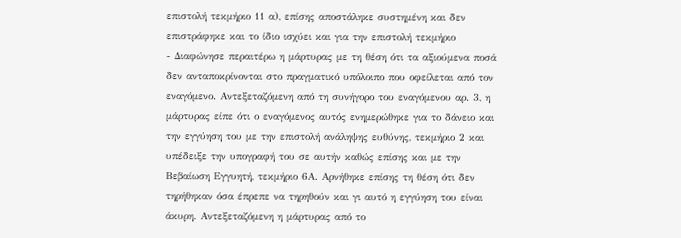επιστολή τεκμήριο 11 α), επίσης αποστάληκε συστημένη και δεν επιστράφηκε και το ίδιο ισχύει και για την επιστολή τεκμήριο
- Διαφώνησε περαιτέρω η μάρτυρας με τη θέση ότι τα αξιούμενα ποσά δεν ανταποκρίνονται στο πραγματικό υπόλοιπο που οφείλεται από τον εναγόμενο. Αντεξεταζόμενη από τη συνήγορο του εναγόμενου αρ. 3, η μάρτυρας είπε ότι ο εναγόμενος αυτός ενημερώθηκε για το δάνειο και την εγγύηση του με την επιστολή ανάληψης ευθύνης, τεκμήριο 2 και υπέδειξε την υπογραφή του σε αυτήν καθώς επίσης και με την Βεβαίωση Εγγυητή, τεκμήριο 6Α. Αρνήθηκε επίσης τη θέση ότι δεν τηρήθηκαν όσα έπρεπε να τηρηθούν και γι αυτό η εγγύηση του είναι άκυρη. Αντεξεταζόμενη η μάρτυρας από το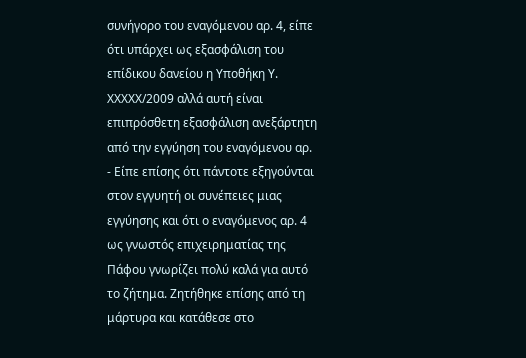συνήγορο του εναγόμενου αρ. 4, είπε ότι υπάρχει ως εξασφάλιση του επίδικου δανείου η Υποθήκη Υ. XXXXX/2009 αλλά αυτή είναι επιπρόσθετη εξασφάλιση ανεξάρτητη από την εγγύηση του εναγόμενου αρ.
- Είπε επίσης ότι πάντοτε εξηγούνται στον εγγυητή οι συνέπειες μιας εγγύησης και ότι ο εναγόμενος αρ. 4 ως γνωστός επιχειρηματίας της Πάφου γνωρίζει πολύ καλά για αυτό το ζήτημα. Ζητήθηκε επίσης από τη μάρτυρα και κατάθεσε στο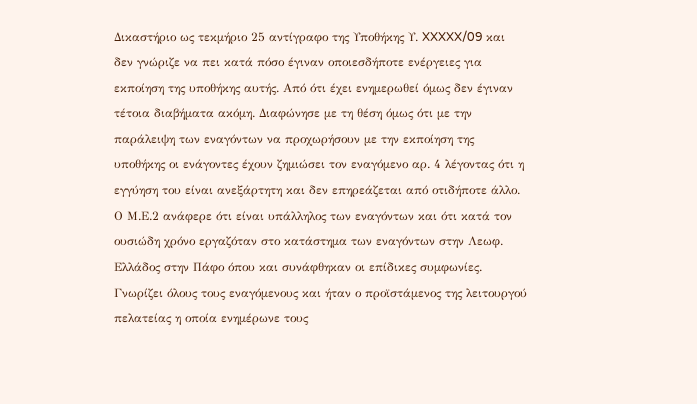Δικαστήριο ως τεκμήριο 25 αντίγραφο της Υποθήκης Υ. XXXXX/09 και δεν γνώριζε να πει κατά πόσο έγιναν οποιεσδήποτε ενέργειες για εκποίηση της υποθήκης αυτής. Από ότι έχει ενημερωθεί όμως δεν έγιναν τέτοια διαβήματα ακόμη. Διαφώνησε με τη θέση όμως ότι με την παράλειψη των εναγόντων να προχωρήσουν με την εκποίηση της υποθήκης οι ενάγοντες έχουν ζημιώσει τον εναγόμενο αρ. 4 λέγοντας ότι η εγγύηση του είναι ανεξάρτητη και δεν επηρεάζεται από οτιδήποτε άλλο. Ο Μ.Ε.2 ανάφερε ότι είναι υπάλληλος των εναγόντων και ότι κατά τον ουσιώδη χρόνο εργαζόταν στο κατάστημα των εναγόντων στην Λεωφ. Ελλάδος στην Πάφο όπου και συνάφθηκαν οι επίδικες συμφωνίες. Γνωρίζει όλους τους εναγόμενους και ήταν ο προϊστάμενος της λειτουργού πελατείας η οποία ενημέρωνε τους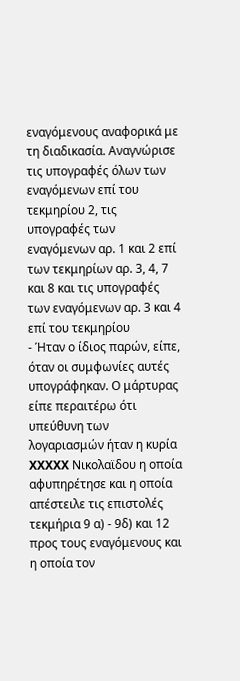εναγόμενους αναφορικά με τη διαδικασία. Αναγνώρισε τις υπογραφές όλων των εναγόμενων επί του τεκμηρίου 2, τις υπογραφές των εναγόμενων αρ. 1 και 2 επί των τεκμηρίων αρ. 3, 4, 7 και 8 και τις υπογραφές των εναγόμενων αρ. 3 και 4 επί του τεκμηρίου
- Ήταν ο ίδιος παρών, είπε, όταν οι συμφωνίες αυτές υπογράφηκαν. Ο μάρτυρας είπε περαιτέρω ότι υπεύθυνη των λογαριασμών ήταν η κυρία XXXXX Νικολαϊδου η οποία αφυπηρέτησε και η οποία απέστειλε τις επιστολές τεκμήρια 9 α) - 9δ) και 12 προς τους εναγόμενους και η οποία τον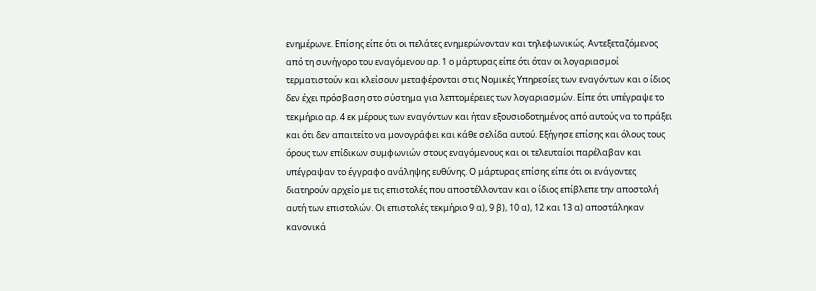ενημέρωνε. Επίσης είπε ότι οι πελάτες ενημερώνονταν και τηλεφωνικώς. Αντεξεταζόμενος από τη συνήγορο του εναγόμενου αρ. 1 ο μάρτυρας είπε ότι όταν οι λογαριασμοί τερματιστούν και κλείσουν μεταφέρονται στις Νομικές Υπηρεσίες των εναγόντων και ο ίδιος δεν έχει πρόσβαση στο σύστημα για λεπτομέρειες των λογαριασμών. Είπε ότι υπέγραψε το τεκμήριο αρ. 4 εκ μέρους των εναγόντων και ήταν εξουσιοδοτημένος από αυτούς να το πράξει και ότι δεν απαιτείτο να μονογράφει και κάθε σελίδα αυτού. Εξήγησε επίσης και όλους τους όρους των επίδικων συμφωνιών στους εναγόμενους και οι τελευταίοι παρέλαβαν και υπέγραψαν το έγγραφο ανάληψης ευθύνης. Ο μάρτυρας επίσης είπε ότι οι ενάγοντες διατηρούν αρχείο με τις επιστολές που αποστέλλονταν και ο ίδιος επίβλεπε την αποστολή αυτή των επιστολών. Οι επιστολές τεκμήριο 9 α), 9 β), 10 α), 12 και 13 α) αποστάληκαν κανονικά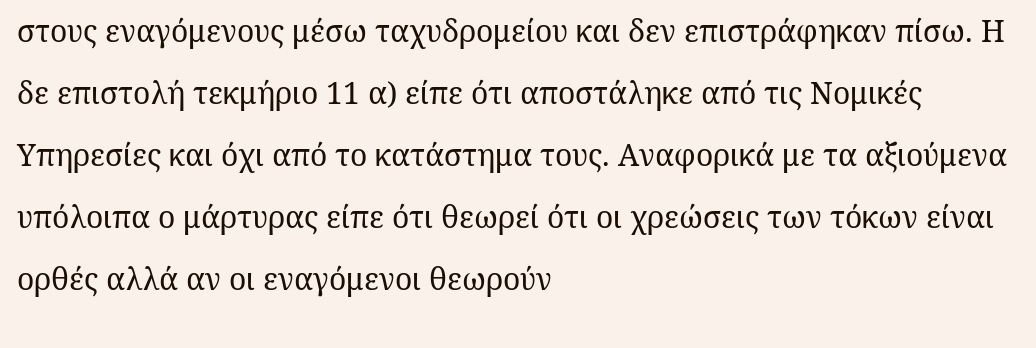στους εναγόμενους μέσω ταχυδρομείου και δεν επιστράφηκαν πίσω. Η δε επιστολή τεκμήριο 11 α) είπε ότι αποστάληκε από τις Νομικές Υπηρεσίες και όχι από το κατάστημα τους. Αναφορικά με τα αξιούμενα υπόλοιπα ο μάρτυρας είπε ότι θεωρεί ότι οι χρεώσεις των τόκων είναι ορθές αλλά αν οι εναγόμενοι θεωρούν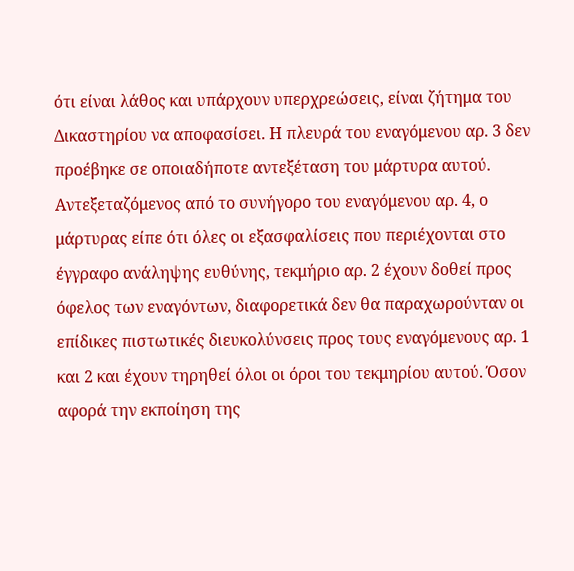ότι είναι λάθος και υπάρχουν υπερχρεώσεις, είναι ζήτημα του Δικαστηρίου να αποφασίσει. Η πλευρά του εναγόμενου αρ. 3 δεν προέβηκε σε οποιαδήποτε αντεξέταση του μάρτυρα αυτού. Αντεξεταζόμενος από το συνήγορο του εναγόμενου αρ. 4, ο μάρτυρας είπε ότι όλες οι εξασφαλίσεις που περιέχονται στο έγγραφο ανάληψης ευθύνης, τεκμήριο αρ. 2 έχουν δοθεί προς όφελος των εναγόντων, διαφορετικά δεν θα παραχωρούνταν οι επίδικες πιστωτικές διευκολύνσεις προς τους εναγόμενους αρ. 1 και 2 και έχουν τηρηθεί όλοι οι όροι του τεκμηρίου αυτού. Όσον αφορά την εκποίηση της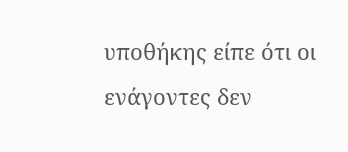υποθήκης είπε ότι οι ενάγοντες δεν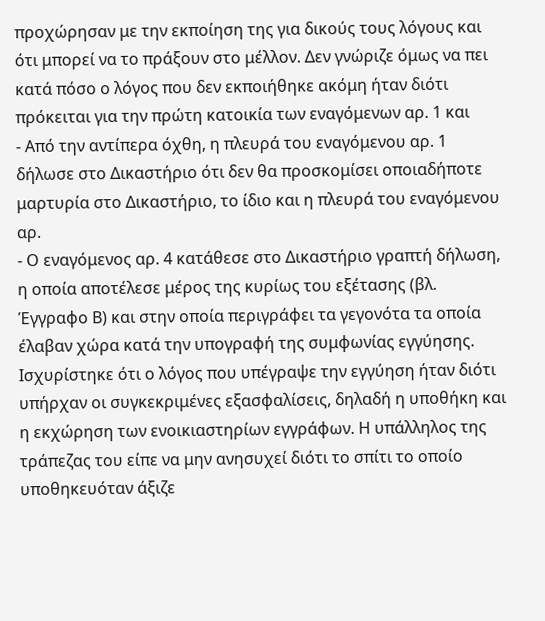προχώρησαν με την εκποίηση της για δικούς τους λόγους και ότι μπορεί να το πράξουν στο μέλλον. Δεν γνώριζε όμως να πει κατά πόσο ο λόγος που δεν εκποιήθηκε ακόμη ήταν διότι πρόκειται για την πρώτη κατοικία των εναγόμενων αρ. 1 και
- Από την αντίπερα όχθη, η πλευρά του εναγόμενου αρ. 1 δήλωσε στο Δικαστήριο ότι δεν θα προσκομίσει οποιαδήποτε μαρτυρία στο Δικαστήριο, το ίδιο και η πλευρά του εναγόμενου αρ.
- Ο εναγόμενος αρ. 4 κατάθεσε στο Δικαστήριο γραπτή δήλωση, η οποία αποτέλεσε μέρος της κυρίως του εξέτασης (βλ. Έγγραφο Β) και στην οποία περιγράφει τα γεγονότα τα οποία έλαβαν χώρα κατά την υπογραφή της συμφωνίας εγγύησης. Ισχυρίστηκε ότι ο λόγος που υπέγραψε την εγγύηση ήταν διότι υπήρχαν οι συγκεκριμένες εξασφαλίσεις, δηλαδή η υποθήκη και η εκχώρηση των ενοικιαστηρίων εγγράφων. Η υπάλληλος της τράπεζας του είπε να μην ανησυχεί διότι το σπίτι το οποίο υποθηκευόταν άξιζε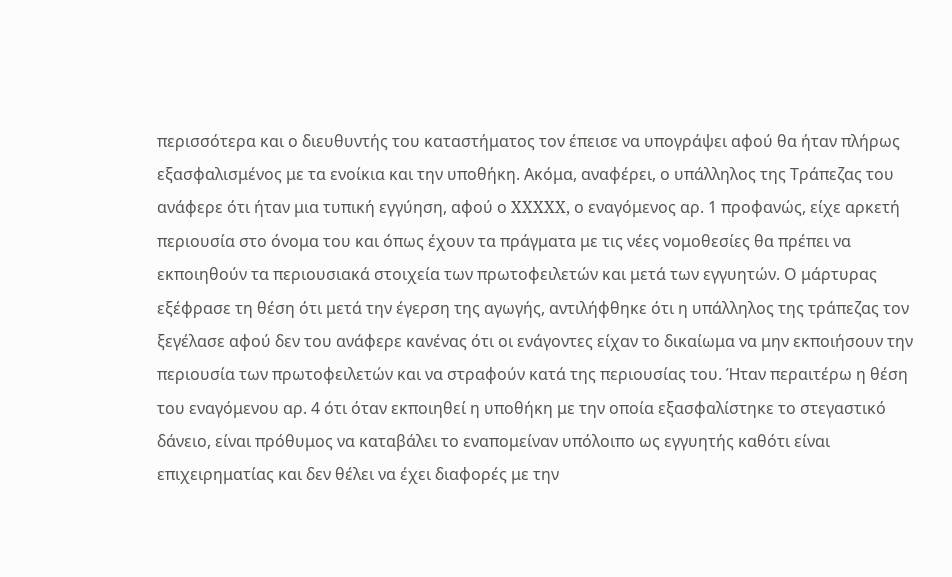περισσότερα και ο διευθυντής του καταστήματος τον έπεισε να υπογράψει αφού θα ήταν πλήρως εξασφαλισμένος με τα ενοίκια και την υποθήκη. Ακόμα, αναφέρει, ο υπάλληλος της Τράπεζας του ανάφερε ότι ήταν μια τυπική εγγύηση, αφού ο XXXXX, ο εναγόμενος αρ. 1 προφανώς, είχε αρκετή περιουσία στο όνομα του και όπως έχουν τα πράγματα με τις νέες νομοθεσίες θα πρέπει να εκποιηθούν τα περιουσιακά στοιχεία των πρωτοφειλετών και μετά των εγγυητών. Ο μάρτυρας εξέφρασε τη θέση ότι μετά την έγερση της αγωγής, αντιλήφθηκε ότι η υπάλληλος της τράπεζας τον ξεγέλασε αφού δεν του ανάφερε κανένας ότι οι ενάγοντες είχαν το δικαίωμα να μην εκποιήσουν την περιουσία των πρωτοφειλετών και να στραφούν κατά της περιουσίας του. Ήταν περαιτέρω η θέση του εναγόμενου αρ. 4 ότι όταν εκποιηθεί η υποθήκη με την οποία εξασφαλίστηκε το στεγαστικό δάνειο, είναι πρόθυμος να καταβάλει το εναπομείναν υπόλοιπο ως εγγυητής καθότι είναι επιχειρηματίας και δεν θέλει να έχει διαφορές με την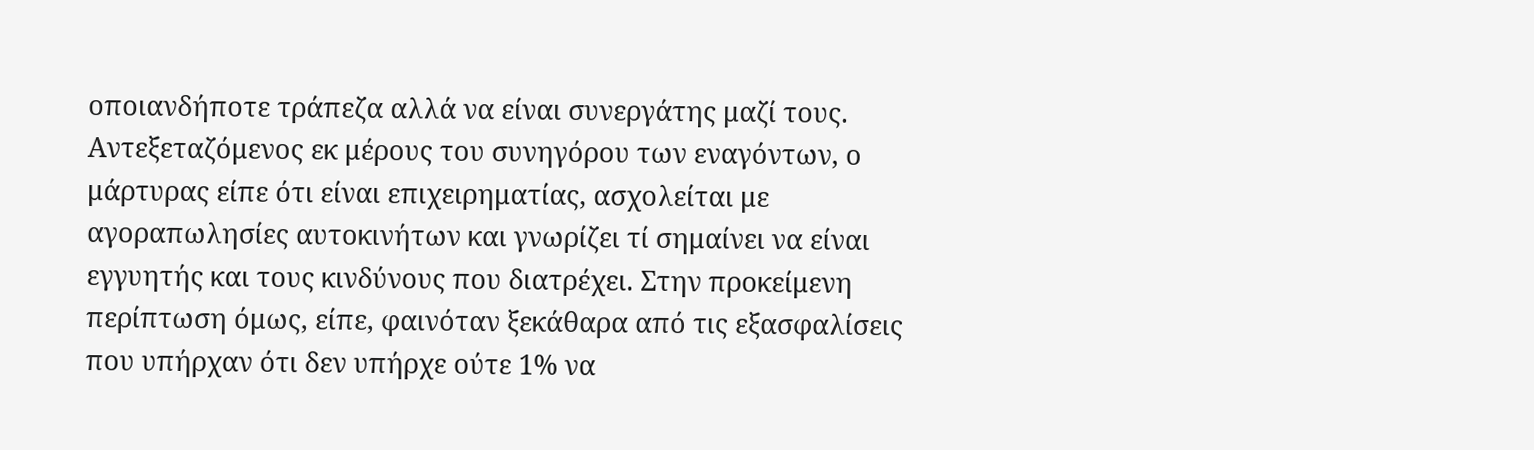οποιανδήποτε τράπεζα αλλά να είναι συνεργάτης μαζί τους. Αντεξεταζόμενος εκ μέρους του συνηγόρου των εναγόντων, ο μάρτυρας είπε ότι είναι επιχειρηματίας, ασχολείται με αγοραπωλησίες αυτοκινήτων και γνωρίζει τί σημαίνει να είναι εγγυητής και τους κινδύνους που διατρέχει. Στην προκείμενη περίπτωση όμως, είπε, φαινόταν ξεκάθαρα από τις εξασφαλίσεις που υπήρχαν ότι δεν υπήρχε ούτε 1% να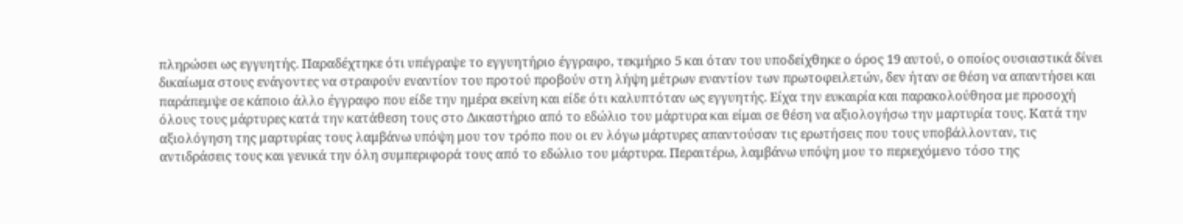πληρώσει ως εγγυητής. Παραδέχτηκε ότι υπέγραψε το εγγυητήριο έγγραφο, τεκμήριο 5 και όταν του υποδείχθηκε ο όρος 19 αυτού, ο οποίος ουσιαστικά δίνει δικαίωμα στους ενάγοντες να στραφούν εναντίον του προτού προβούν στη λήψη μέτρων εναντίον των πρωτοφειλετών, δεν ήταν σε θέση να απαντήσει και παράπεμψε σε κάποιο άλλο έγγραφο που είδε την ημέρα εκείνη και είδε ότι καλυπτόταν ως εγγυητής. Είχα την ευκαιρία και παρακολούθησα με προσοχή όλους τους μάρτυρες κατά την κατάθεση τους στο Δικαστήριο από το εδώλιο του μάρτυρα και είμαι σε θέση να αξιολογήσω την μαρτυρία τους. Κατά την αξιολόγηση της μαρτυρίας τους λαμβάνω υπόψη μου τον τρόπο που οι εν λόγω μάρτυρες απαντούσαν τις ερωτήσεις που τους υποβάλλονταν, τις αντιδράσεις τους και γενικά την όλη συμπεριφορά τους από το εδώλιο του μάρτυρα. Περαιτέρω, λαμβάνω υπόψη μου το περιεχόμενο τόσο της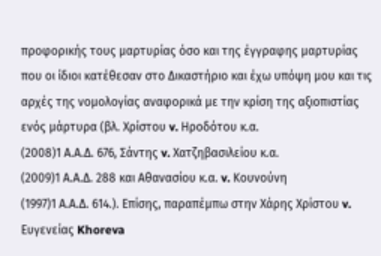προφορικής τους μαρτυρίας όσο και της έγγραφης μαρτυρίας που οι ίδιοι κατέθεσαν στο Δικαστήριο και έχω υπόψη μου και τις αρχές της νομολογίας αναφορικά με την κρίση της αξιοπιστίας ενός μάρτυρα (βλ. Χρίστου v. Ηροδότου κ.α.
(2008)1 Α.Α.Δ. 676, Σάντης v. Χατζηβασιλείου κ.α.
(2009)1 Α.Α.Δ. 288 και Αθανασίου κ.α. v. Κουνούνη
(1997)1 Α.Α.Δ. 614.). Eπίσης, παραπέμπω στην Χάρης Χρίστου v. Ευγενείας Khoreva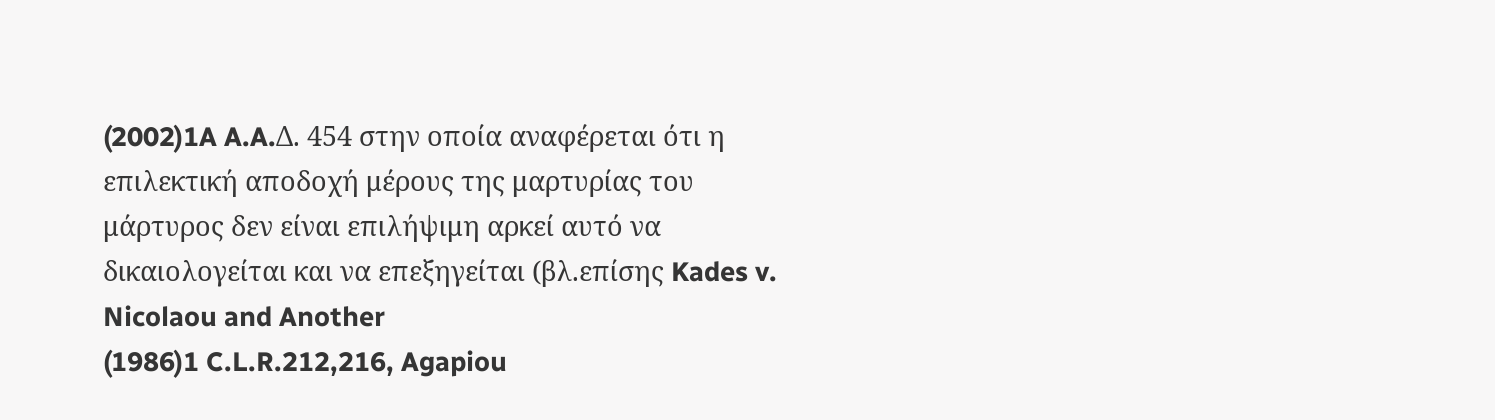(2002)1A A.A.Δ. 454 στην οποία αναφέρεται ότι η επιλεκτική αποδοχή μέρους της μαρτυρίας του μάρτυρος δεν είναι επιλήψιμη αρκεί αυτό να δικαιολογείται και να επεξηγείται (βλ.επίσης Kades v. Nicolaou and Another
(1986)1 C.L.R.212,216, Agapiou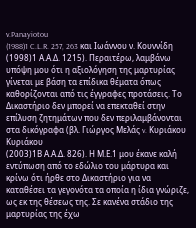v.Panayiotou
(1988)1 C.L.R. 257, 263 και Ιωάννου ν. Κουννίδη
(1998)1 Α.Α.Δ. 1215). Περαιτέρω, λαμβάνω υπόψη μου ότι η αξιολόγηση της μαρτυρίας γίνεται με βάση τα επίδικα θέματα όπως καθορίζονται από τις έγγραφες προτάσεις. Το Δικαστήριο δεν μπορεί να επεκταθεί στην επίλυση ζητημάτων που δεν περιλαμβάνονται στα δικόγραφα (βλ. Γιώργος Μελάς v. Κυριάκου Κυριάκου
(2003)1Β Α.Α.Δ. 826). Η Μ.Ε.1 μου έκανε καλή εντύπωση από το εδώλιο του μάρτυρα και κρίνω ότι ήρθε στο Δικαστήριο για να καταθέσει τα γεγονότα τα οποία η ίδια γνώριζε, ως εκ της θέσεως της. Σε κανένα στάδιο της μαρτυρίας της έχω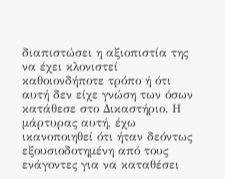διαπιστώσει η αξιοπιστία της να έχει κλονιστεί καθοιονδήποτε τρόπο ή ότι αυτή δεν είχε γνώση των όσων κατάθεσε στο Δικαστήριο. Η μάρτυρας αυτή, έχω ικανοποιηθεί ότι ήταν δεόντως εξουσιοδοτημένη από τους ενάγοντες για να καταθέσει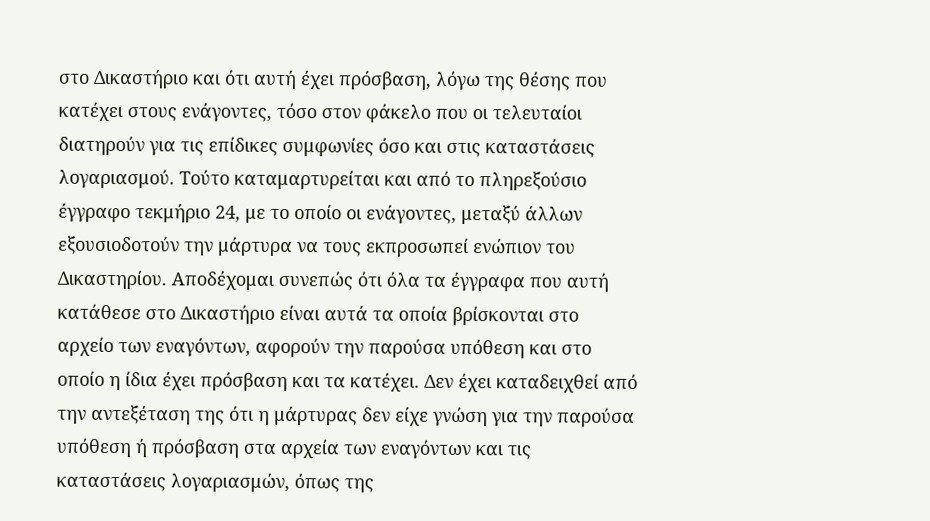στο Δικαστήριο και ότι αυτή έχει πρόσβαση, λόγω της θέσης που κατέχει στους ενάγοντες, τόσο στον φάκελο που οι τελευταίοι διατηρούν για τις επίδικες συμφωνίες όσο και στις καταστάσεις λογαριασμού. Τούτο καταμαρτυρείται και από το πληρεξούσιο έγγραφο τεκμήριο 24, με το οποίο οι ενάγοντες, μεταξύ άλλων εξουσιοδοτούν την μάρτυρα να τους εκπροσωπεί ενώπιον του Δικαστηρίου. Αποδέχομαι συνεπώς ότι όλα τα έγγραφα που αυτή κατάθεσε στο Δικαστήριο είναι αυτά τα οποία βρίσκονται στο αρχείο των εναγόντων, αφορούν την παρούσα υπόθεση και στο οποίο η ίδια έχει πρόσβαση και τα κατέχει. Δεν έχει καταδειχθεί από την αντεξέταση της ότι η μάρτυρας δεν είχε γνώση για την παρούσα υπόθεση ή πρόσβαση στα αρχεία των εναγόντων και τις καταστάσεις λογαριασμών, όπως της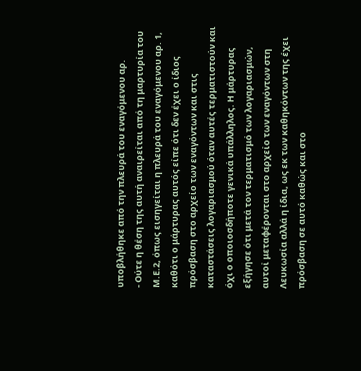υποβλήθηκε από την πλευρά του εναγόμενου αρ.
- Ούτε η θέση της αυτή αναιρείται από τη μαρτυρία του Μ.Ε.2, όπως εισηγείται η πλευρά του εναγόμενου αρ. 1, καθότι ο μάρτυρας αυτός είπε ότι δεν έχει ο ίδιος πρόσβαση στο αρχείο των εναγόντων και στις καταστάσεις λογαριασμού όταν αυτές τερματιστούν και όχι ο οποιοσδήποτε γενικά υπάλληλος. Η μάρτυρας εξήγησε ότι μετά τον τερματισμό των λογαριασμών, αυτοί μεταφέρονται στο αρχείο των εναγόντων στη Λευκωσία αλλά η ίδια, ως εκ των καθηκόντων της έχει πρόσβαση σε αυτό καθώς και στο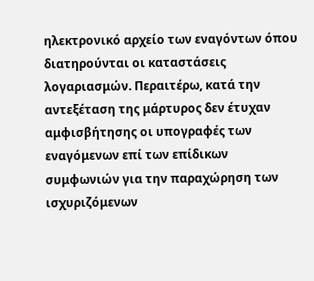ηλεκτρονικό αρχείο των εναγόντων όπου διατηρούνται οι καταστάσεις λογαριασμών. Περαιτέρω, κατά την αντεξέταση της μάρτυρος δεν έτυχαν αμφισβήτησης οι υπογραφές των εναγόμενων επί των επίδικων συμφωνιών για την παραχώρηση των ισχυριζόμενων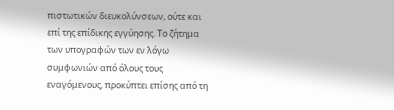πιστωτικών διευκολύνσεων, ούτε και επί της επίδικης εγγύησης. Το ζήτημα των υπογραφών των εν λόγω συμφωνιών από όλους τους εναγόμενους, προκύπτει επίσης από τη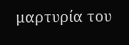μαρτυρία του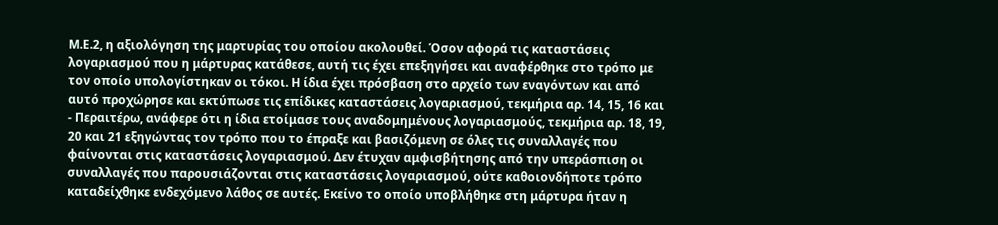Μ.Ε.2, η αξιολόγηση της μαρτυρίας του οποίου ακολουθεί. Όσον αφορά τις καταστάσεις λογαριασμού που η μάρτυρας κατάθεσε, αυτή τις έχει επεξηγήσει και αναφέρθηκε στο τρόπο με τον οποίο υπολογίστηκαν οι τόκοι. Η ίδια έχει πρόσβαση στο αρχείο των εναγόντων και από αυτό προχώρησε και εκτύπωσε τις επίδικες καταστάσεις λογαριασμού, τεκμήρια αρ. 14, 15, 16 και
- Περαιτέρω, ανάφερε ότι η ίδια ετοίμασε τους αναδομημένους λογαριασμούς, τεκμήρια αρ. 18, 19, 20 και 21 εξηγώντας τον τρόπο που το έπραξε και βασιζόμενη σε όλες τις συναλλαγές που φαίνονται στις καταστάσεις λογαριασμού. Δεν έτυχαν αμφισβήτησης από την υπεράσπιση οι συναλλαγές που παρουσιάζονται στις καταστάσεις λογαριασμού, ούτε καθοιονδήποτε τρόπο καταδείχθηκε ενδεχόμενο λάθος σε αυτές. Εκείνο το οποίο υποβλήθηκε στη μάρτυρα ήταν η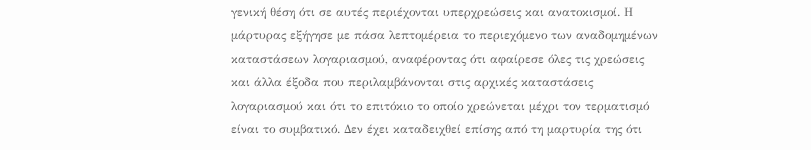γενική θέση ότι σε αυτές περιέχονται υπερχρεώσεις και ανατοκισμοί. Η μάρτυρας εξήγησε με πάσα λεπτομέρεια το περιεχόμενο των αναδομημένων καταστάσεων λογαριασμού, αναφέροντας ότι αφαίρεσε όλες τις χρεώσεις και άλλα έξοδα που περιλαμβάνονται στις αρχικές καταστάσεις λογαριασμού και ότι το επιτόκιο το οποίο χρεώνεται μέχρι τον τερματισμό είναι το συμβατικό. Δεν έχει καταδειχθεί επίσης από τη μαρτυρία της ότι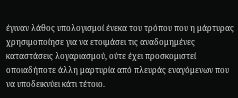έγιναν λάθος υπολογισμοί ένεκα του τρόπου που η μάρτυρας χρησιμοποίησε για να ετοιμάσει τις αναδομημένες καταστάσεις λογαριασμού, ούτε έχει προσκομιστεί οποιαδήποτε άλλη μαρτυρία από πλευράς εναγόμενων που να υποδεικνύει κάτι τέτοιο.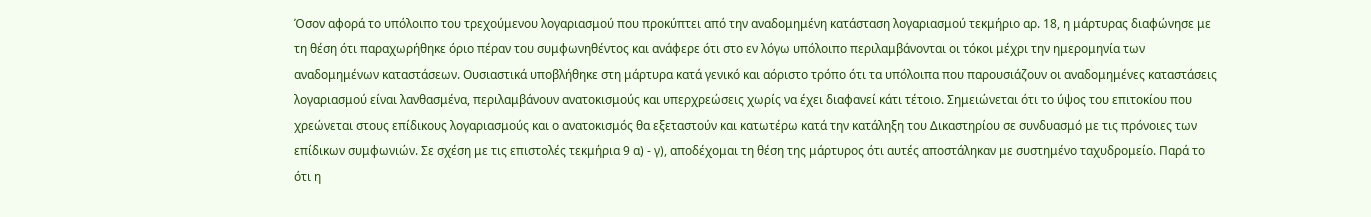Όσον αφορά το υπόλοιπο του τρεχούμενου λογαριασμού που προκύπτει από την αναδομημένη κατάσταση λογαριασμού τεκμήριο αρ. 18, η μάρτυρας διαφώνησε με τη θέση ότι παραχωρήθηκε όριο πέραν του συμφωνηθέντος και ανάφερε ότι στο εν λόγω υπόλοιπο περιλαμβάνονται οι τόκοι μέχρι την ημερομηνία των αναδομημένων καταστάσεων. Ουσιαστικά υποβλήθηκε στη μάρτυρα κατά γενικό και αόριστο τρόπο ότι τα υπόλοιπα που παρουσιάζουν οι αναδομημένες καταστάσεις λογαριασμού είναι λανθασμένα, περιλαμβάνουν ανατοκισμούς και υπερχρεώσεις χωρίς να έχει διαφανεί κάτι τέτοιο. Σημειώνεται ότι το ύψος του επιτοκίου που χρεώνεται στους επίδικους λογαριασμούς και ο ανατοκισμός θα εξεταστούν και κατωτέρω κατά την κατάληξη του Δικαστηρίου σε συνδυασμό με τις πρόνοιες των επίδικων συμφωνιών. Σε σχέση με τις επιστολές τεκμήρια 9 α) - γ), αποδέχομαι τη θέση της μάρτυρος ότι αυτές αποστάληκαν με συστημένο ταχυδρομείο. Παρά το ότι η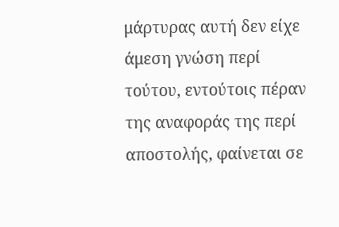μάρτυρας αυτή δεν είχε άμεση γνώση περί τούτου, εντούτοις πέραν της αναφοράς της περί αποστολής, φαίνεται σε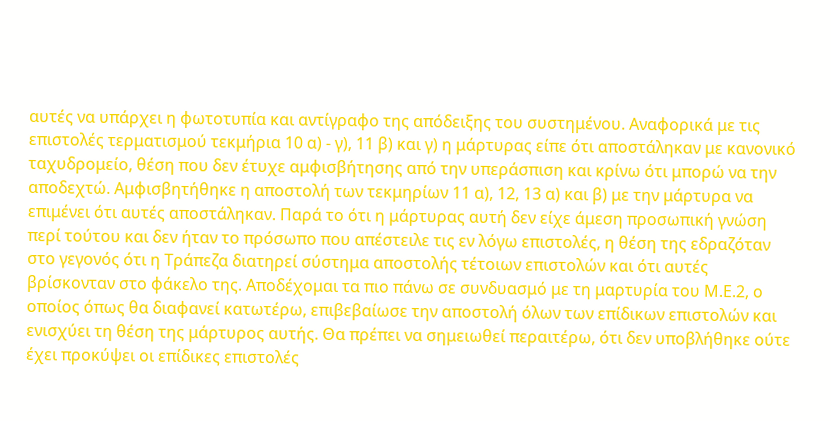αυτές να υπάρχει η φωτοτυπία και αντίγραφο της απόδειξης του συστημένου. Αναφορικά με τις επιστολές τερματισμού τεκμήρια 10 α) - γ), 11 β) και γ) η μάρτυρας είπε ότι αποστάληκαν με κανονικό ταχυδρομείο, θέση που δεν έτυχε αμφισβήτησης από την υπεράσπιση και κρίνω ότι μπορώ να την αποδεχτώ. Αμφισβητήθηκε η αποστολή των τεκμηρίων 11 α), 12, 13 α) και β) με την μάρτυρα να επιμένει ότι αυτές αποστάληκαν. Παρά το ότι η μάρτυρας αυτή δεν είχε άμεση προσωπική γνώση περί τούτου και δεν ήταν το πρόσωπο που απέστειλε τις εν λόγω επιστολές, η θέση της εδραζόταν στο γεγονός ότι η Τράπεζα διατηρεί σύστημα αποστολής τέτοιων επιστολών και ότι αυτές βρίσκονταν στο φάκελο της. Αποδέχομαι τα πιο πάνω σε συνδυασμό με τη μαρτυρία του Μ.Ε.2, ο οποίος όπως θα διαφανεί κατωτέρω, επιβεβαίωσε την αποστολή όλων των επίδικων επιστολών και ενισχύει τη θέση της μάρτυρος αυτής. Θα πρέπει να σημειωθεί περαιτέρω, ότι δεν υποβλήθηκε ούτε έχει προκύψει οι επίδικες επιστολές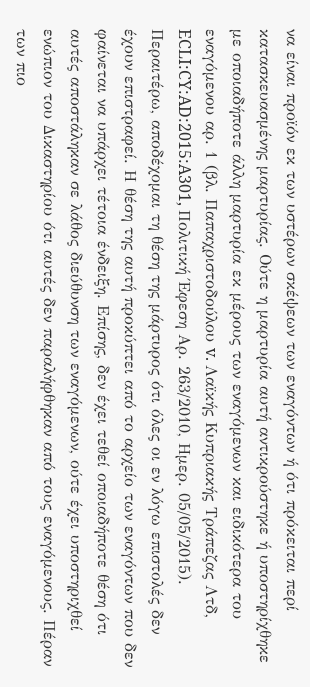να είναι προϊόν εκ των υστέρων σκέψεων των εναγόντων ή ότι πρόκειται περί κατασκευασμένης μαρτυρίας. Ούτε η μαρτυρία αυτή αντικρούστηκε ή υποστηρίχθηκε με οποιαδήποτε άλλη μαρτυρία εκ μέρους των εναγόμενων και ειδικότερα του εναγόμενου αρ. 1 (βλ. Παπαχριστοδούλου v. Λαϊκής Κυπριακής Τράπεζας Λτδ, ECLI:CY:AD:2015:A301, Πολιτική Έφεση Αρ. 263/2010, Ημερ. 05/05/2015). Περαιτέρω, αποδέχομαι τη θέση της μάρτυρος ότι όλες οι εν λόγω επιστολές δεν έχουν επιστραφεί. Η θέση της αυτή προκύπτει από το αρχείο των εναγόντων που δεν φαίνεται να υπάρχει τέτοια ένδειξη. Επίσης, δεν έχει τεθεί οποιαδήποτε θέση ότι αυτές αποστάληκαν σε λάθος διεύθυνση των εναγόμενων, ούτε έχει υποστηριχθεί ενώπιον του Δικαστηρίου ότι αυτές δεν παραλήφθηκαν από τους εναγόμενους. Πέραν των πιο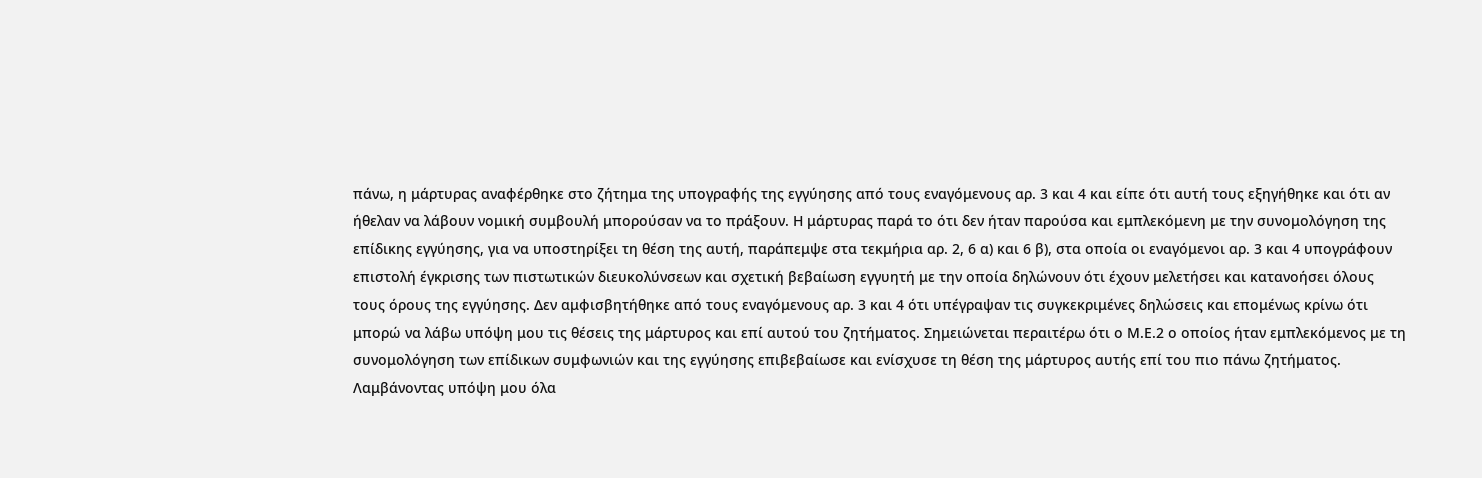πάνω, η μάρτυρας αναφέρθηκε στο ζήτημα της υπογραφής της εγγύησης από τους εναγόμενους αρ. 3 και 4 και είπε ότι αυτή τους εξηγήθηκε και ότι αν ήθελαν να λάβουν νομική συμβουλή μπορούσαν να το πράξουν. Η μάρτυρας παρά το ότι δεν ήταν παρούσα και εμπλεκόμενη με την συνομολόγηση της επίδικης εγγύησης, για να υποστηρίξει τη θέση της αυτή, παράπεμψε στα τεκμήρια αρ. 2, 6 α) και 6 β), στα οποία οι εναγόμενοι αρ. 3 και 4 υπογράφουν επιστολή έγκρισης των πιστωτικών διευκολύνσεων και σχετική βεβαίωση εγγυητή με την οποία δηλώνουν ότι έχουν μελετήσει και κατανοήσει όλους τους όρους της εγγύησης. Δεν αμφισβητήθηκε από τους εναγόμενους αρ. 3 και 4 ότι υπέγραψαν τις συγκεκριμένες δηλώσεις και επομένως κρίνω ότι μπορώ να λάβω υπόψη μου τις θέσεις της μάρτυρος και επί αυτού του ζητήματος. Σημειώνεται περαιτέρω ότι ο Μ.Ε.2 ο οποίος ήταν εμπλεκόμενος με τη συνομολόγηση των επίδικων συμφωνιών και της εγγύησης επιβεβαίωσε και ενίσχυσε τη θέση της μάρτυρος αυτής επί του πιο πάνω ζητήματος. Λαμβάνοντας υπόψη μου όλα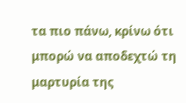τα πιο πάνω, κρίνω ότι μπορώ να αποδεχτώ τη μαρτυρία της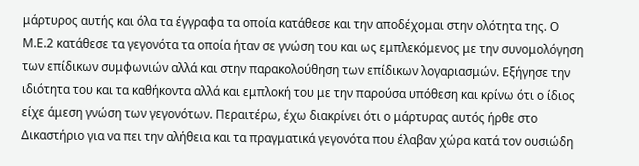μάρτυρος αυτής και όλα τα έγγραφα τα οποία κατάθεσε και την αποδέχομαι στην ολότητα της. Ο Μ.Ε.2 κατάθεσε τα γεγονότα τα οποία ήταν σε γνώση του και ως εμπλεκόμενος με την συνομολόγηση των επίδικων συμφωνιών αλλά και στην παρακολούθηση των επίδικων λογαριασμών. Εξήγησε την ιδιότητα του και τα καθήκοντα αλλά και εμπλοκή του με την παρούσα υπόθεση και κρίνω ότι ο ίδιος είχε άμεση γνώση των γεγονότων. Περαιτέρω, έχω διακρίνει ότι ο μάρτυρας αυτός ήρθε στο Δικαστήριο για να πει την αλήθεια και τα πραγματικά γεγονότα που έλαβαν χώρα κατά τον ουσιώδη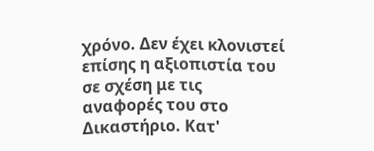χρόνο. Δεν έχει κλονιστεί επίσης η αξιοπιστία του σε σχέση με τις αναφορές του στο Δικαστήριο. Κατ'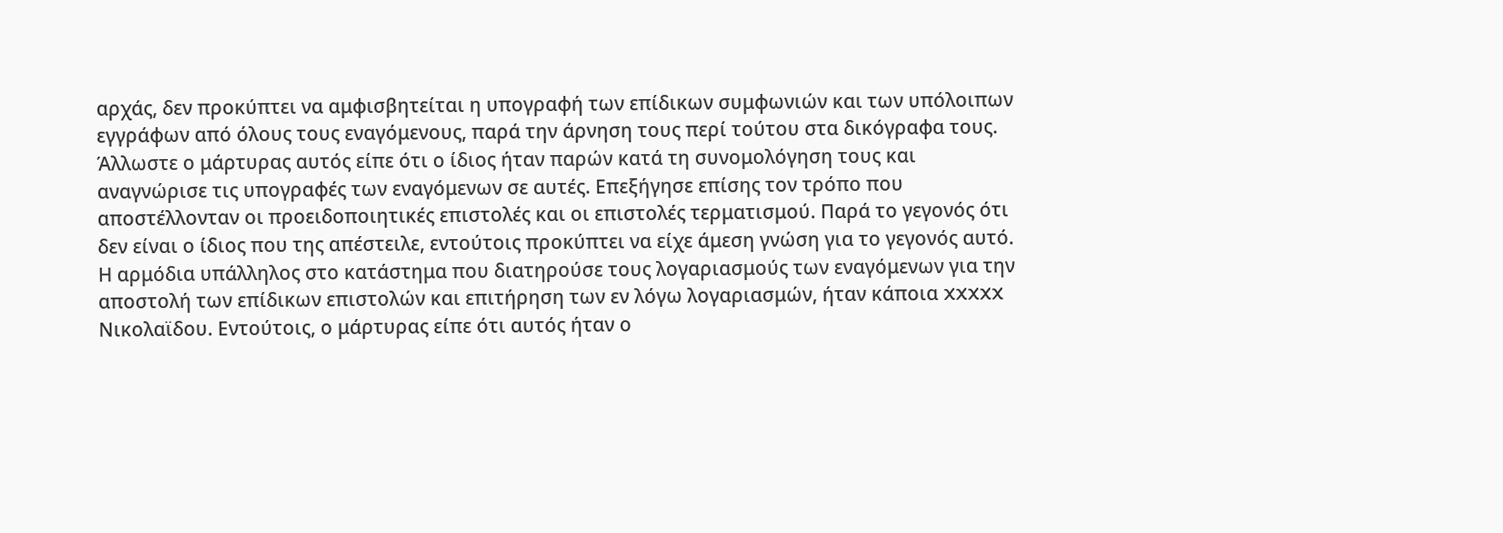αρχάς, δεν προκύπτει να αμφισβητείται η υπογραφή των επίδικων συμφωνιών και των υπόλοιπων εγγράφων από όλους τους εναγόμενους, παρά την άρνηση τους περί τούτου στα δικόγραφα τους. Άλλωστε ο μάρτυρας αυτός είπε ότι ο ίδιος ήταν παρών κατά τη συνομολόγηση τους και αναγνώρισε τις υπογραφές των εναγόμενων σε αυτές. Επεξήγησε επίσης τον τρόπο που αποστέλλονταν οι προειδοποιητικές επιστολές και οι επιστολές τερματισμού. Παρά το γεγονός ότι δεν είναι ο ίδιος που της απέστειλε, εντούτοις προκύπτει να είχε άμεση γνώση για το γεγονός αυτό. Η αρμόδια υπάλληλος στο κατάστημα που διατηρούσε τους λογαριασμούς των εναγόμενων για την αποστολή των επίδικων επιστολών και επιτήρηση των εν λόγω λογαριασμών, ήταν κάποια XXXXX Νικολαϊδου. Εντούτοις, ο μάρτυρας είπε ότι αυτός ήταν ο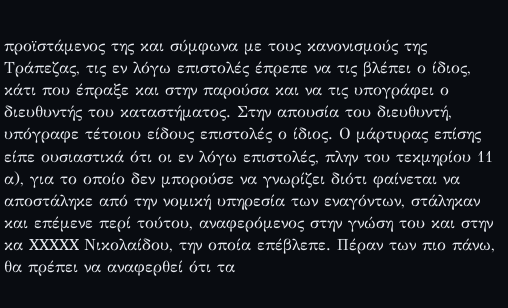προϊστάμενος της και σύμφωνα με τους κανονισμούς της Τράπεζας, τις εν λόγω επιστολές έπρεπε να τις βλέπει ο ίδιος, κάτι που έπραξε και στην παρούσα και να τις υπογράφει ο διευθυντής του καταστήματος. Στην απουσία του διευθυντή, υπόγραφε τέτοιου είδους επιστολές ο ίδιος. Ο μάρτυρας επίσης είπε ουσιαστικά ότι οι εν λόγω επιστολές, πλην του τεκμηρίου 11 α), για το οποίο δεν μπορούσε να γνωρίζει διότι φαίνεται να αποστάληκε από την νομική υπηρεσία των εναγόντων, στάληκαν και επέμενε περί τούτου, αναφερόμενος στην γνώση του και στην κα XXXXX Νικολαίδου, την οποία επέβλεπε. Πέραν των πιο πάνω, θα πρέπει να αναφερθεί ότι τα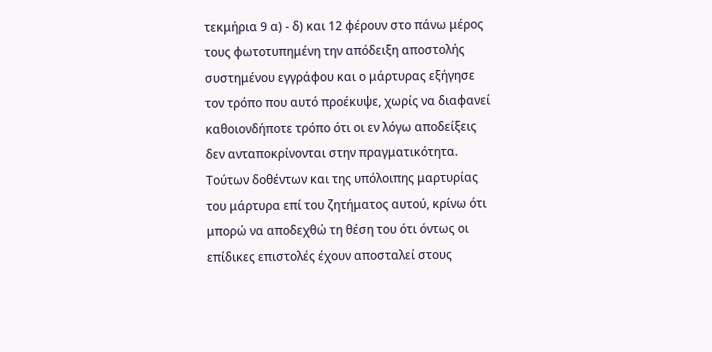τεκμήρια 9 α) - δ) και 12 φέρουν στο πάνω μέρος τους φωτοτυπημένη την απόδειξη αποστολής συστημένου εγγράφου και ο μάρτυρας εξήγησε τον τρόπο που αυτό προέκυψε, χωρίς να διαφανεί καθοιονδήποτε τρόπο ότι οι εν λόγω αποδείξεις δεν ανταποκρίνονται στην πραγματικότητα. Τούτων δοθέντων και της υπόλοιπης μαρτυρίας του μάρτυρα επί του ζητήματος αυτού, κρίνω ότι μπορώ να αποδεχθώ τη θέση του ότι όντως οι επίδικες επιστολές έχουν αποσταλεί στους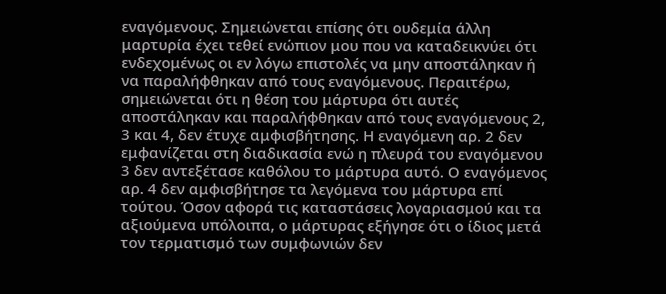εναγόμενους. Σημειώνεται επίσης ότι ουδεμία άλλη μαρτυρία έχει τεθεί ενώπιον μου που να καταδεικνύει ότι ενδεχομένως οι εν λόγω επιστολές να μην αποστάληκαν ή να παραλήφθηκαν από τους εναγόμενους. Περαιτέρω, σημειώνεται ότι η θέση του μάρτυρα ότι αυτές αποστάληκαν και παραλήφθηκαν από τους εναγόμενους 2, 3 και 4, δεν έτυχε αμφισβήτησης. Η εναγόμενη αρ. 2 δεν εμφανίζεται στη διαδικασία ενώ η πλευρά του εναγόμενου 3 δεν αντεξέτασε καθόλου το μάρτυρα αυτό. Ο εναγόμενος αρ. 4 δεν αμφισβήτησε τα λεγόμενα του μάρτυρα επί τούτου. Όσον αφορά τις καταστάσεις λογαριασμού και τα αξιούμενα υπόλοιπα, ο μάρτυρας εξήγησε ότι ο ίδιος μετά τον τερματισμό των συμφωνιών δεν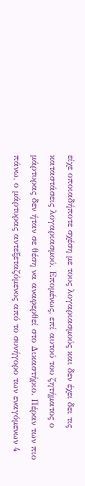είχε οποιαδήποτε σχέση με τους λογαριασμούς και δεν έχει δει τις καταστάσεις λογαριασμού. Επομένως, επί αυτού του ζητήματος ο μάρτυρας δεν ήταν σε θέση να αναφερθεί στο Δικαστήριο. Πέραν των πιο πάνω, ο μάρτυρας αντεξεταζόμενος από το συνήγορο των εναγόμενων 4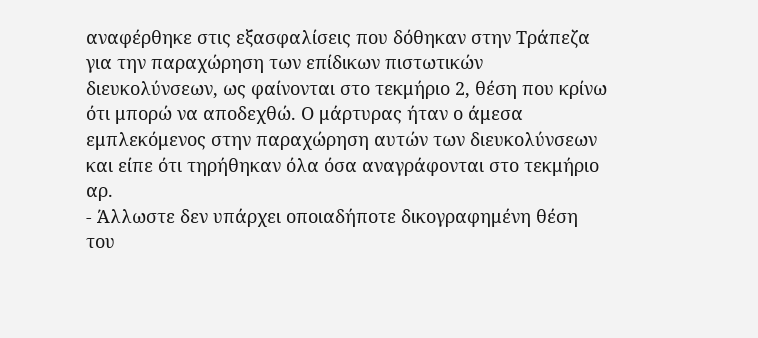αναφέρθηκε στις εξασφαλίσεις που δόθηκαν στην Τράπεζα για την παραχώρηση των επίδικων πιστωτικών διευκολύνσεων, ως φαίνονται στο τεκμήριο 2, θέση που κρίνω ότι μπορώ να αποδεχθώ. Ο μάρτυρας ήταν ο άμεσα εμπλεκόμενος στην παραχώρηση αυτών των διευκολύνσεων και είπε ότι τηρήθηκαν όλα όσα αναγράφονται στο τεκμήριο αρ.
- Άλλωστε δεν υπάρχει οποιαδήποτε δικογραφημένη θέση του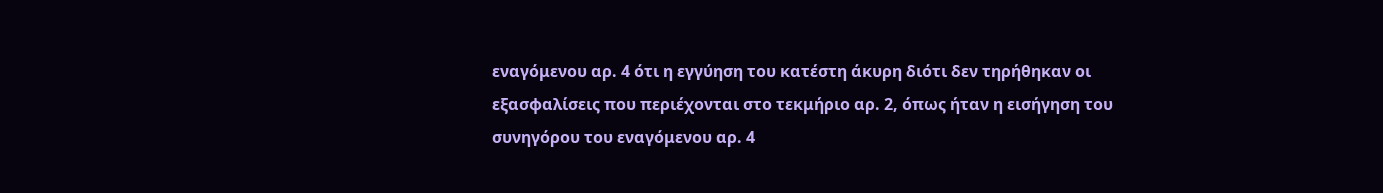εναγόμενου αρ. 4 ότι η εγγύηση του κατέστη άκυρη διότι δεν τηρήθηκαν οι εξασφαλίσεις που περιέχονται στο τεκμήριο αρ. 2, όπως ήταν η εισήγηση του συνηγόρου του εναγόμενου αρ. 4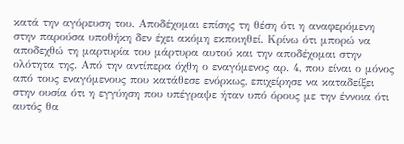κατά την αγόρευση του. Αποδέχομαι επίσης τη θέση ότι η αναφερόμενη στην παρούσα υποθήκη δεν έχει ακόμη εκποιηθεί. Κρίνω ότι μπορώ να αποδεχθώ τη μαρτυρία του μάρτυρα αυτού και την αποδέχομαι στην ολότητα της. Από την αντίπερα όχθη ο εναγόμενος αρ. 4, που είναι ο μόνος από τους εναγόμενους που κατάθεσε ενόρκως, επιχείρησε να καταδείξει στην ουσία ότι η εγγύηση που υπέγραψε ήταν υπό όρους με την έννοια ότι αυτός θα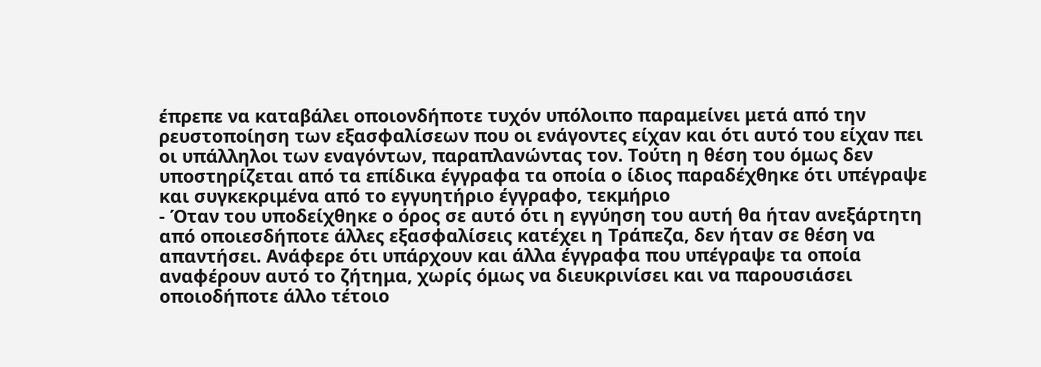έπρεπε να καταβάλει οποιονδήποτε τυχόν υπόλοιπο παραμείνει μετά από την ρευστοποίηση των εξασφαλίσεων που οι ενάγοντες είχαν και ότι αυτό του είχαν πει οι υπάλληλοι των εναγόντων, παραπλανώντας τον. Τούτη η θέση του όμως δεν υποστηρίζεται από τα επίδικα έγγραφα τα οποία ο ίδιος παραδέχθηκε ότι υπέγραψε και συγκεκριμένα από το εγγυητήριο έγγραφο, τεκμήριο
- Όταν του υποδείχθηκε ο όρος σε αυτό ότι η εγγύηση του αυτή θα ήταν ανεξάρτητη από οποιεσδήποτε άλλες εξασφαλίσεις κατέχει η Τράπεζα, δεν ήταν σε θέση να απαντήσει. Ανάφερε ότι υπάρχουν και άλλα έγγραφα που υπέγραψε τα οποία αναφέρουν αυτό το ζήτημα, χωρίς όμως να διευκρινίσει και να παρουσιάσει οποιοδήποτε άλλο τέτοιο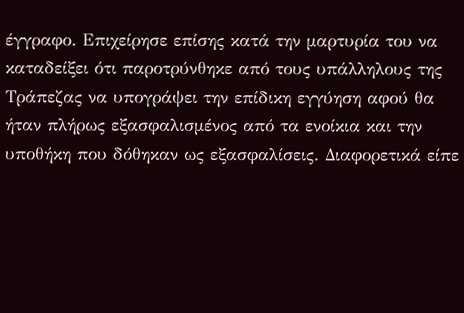έγγραφο. Επιχείρησε επίσης κατά την μαρτυρία του να καταδείξει ότι παροτρύνθηκε από τους υπάλληλους της Τράπεζας να υπογράψει την επίδικη εγγύηση αφού θα ήταν πλήρως εξασφαλισμένος από τα ενοίκια και την υποθήκη που δόθηκαν ως εξασφαλίσεις. Διαφορετικά είπε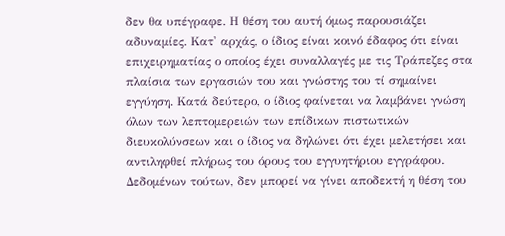δεν θα υπέγραφε. Η θέση του αυτή όμως παρουσιάζει αδυναμίες. Κατ' αρχάς, ο ίδιος είναι κοινό έδαφος ότι είναι επιχειρηματίας ο οποίος έχει συναλλαγές με τις Τράπεζες στα πλαίσια των εργασιών του και γνώστης του τί σημαίνει εγγύηση. Κατά δεύτερο, ο ίδιος φαίνεται να λαμβάνει γνώση όλων των λεπτομερειών των επίδικων πιστωτικών διευκολύνσεων και ο ίδιος να δηλώνει ότι έχει μελετήσει και αντιληφθεί πλήρως του όρους του εγγυητήριου εγγράφου. Δεδομένων τούτων, δεν μπορεί να γίνει αποδεκτή η θέση του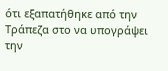ότι εξαπατήθηκε από την Τράπεζα στο να υπογράψει την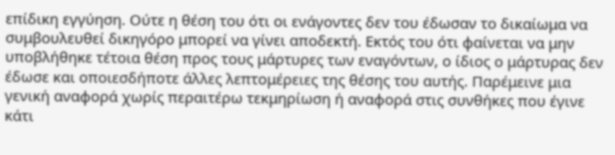επίδικη εγγύηση. Ούτε η θέση του ότι οι ενάγοντες δεν του έδωσαν το δικαίωμα να συμβουλευθεί δικηγόρο μπορεί να γίνει αποδεκτή. Εκτός του ότι φαίνεται να μην υποβλήθηκε τέτοια θέση προς τους μάρτυρες των εναγόντων, ο ίδιος ο μάρτυρας δεν έδωσε και οποιεσδήποτε άλλες λεπτομέρειες της θέσης του αυτής. Παρέμεινε μια γενική αναφορά χωρίς περαιτέρω τεκμηρίωση ή αναφορά στις συνθήκες που έγινε κάτι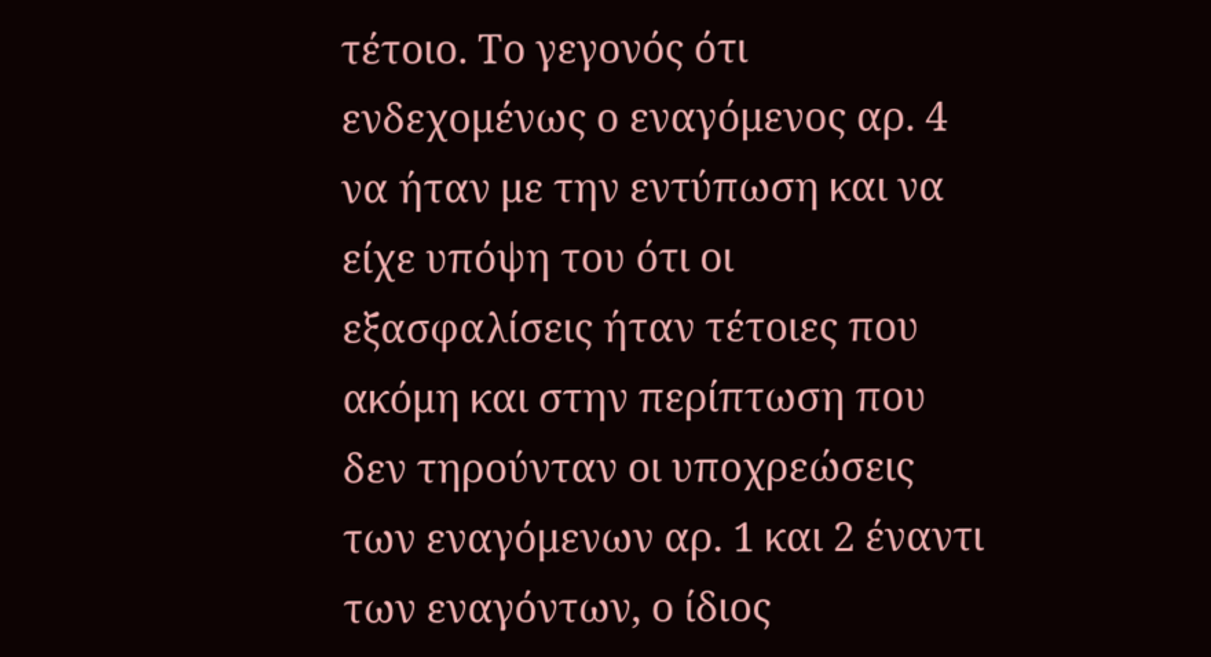τέτοιο. Το γεγονός ότι ενδεχομένως ο εναγόμενος αρ. 4 να ήταν με την εντύπωση και να είχε υπόψη του ότι οι εξασφαλίσεις ήταν τέτοιες που ακόμη και στην περίπτωση που δεν τηρούνταν οι υποχρεώσεις των εναγόμενων αρ. 1 και 2 έναντι των εναγόντων, ο ίδιος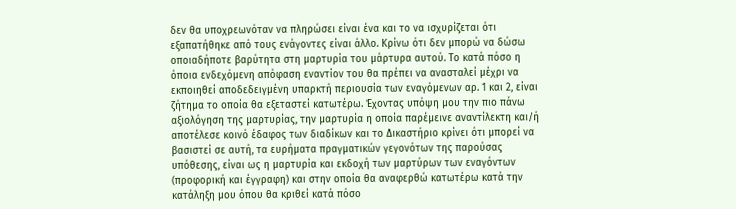δεν θα υποχρεωνόταν να πληρώσει είναι ένα και το να ισχυρίζεται ότι εξαπατήθηκε από τους ενάγοντες είναι άλλο. Κρίνω ότι δεν μπορώ να δώσω οποιαδήποτε βαρύτητα στη μαρτυρία του μάρτυρα αυτού. Το κατά πόσο η όποια ενδεχόμενη απόφαση εναντίον του θα πρέπει να ανασταλεί μέχρι να εκποιηθεί αποδεδειγμένη υπαρκτή περιουσία των εναγόμενων αρ. 1 και 2, είναι ζήτημα το οποία θα εξεταστεί κατωτέρω. Έχοντας υπόψη μου την πιο πάνω αξιολόγηση της μαρτυρίας, την μαρτυρία η οποία παρέμεινε αναντίλεκτη και/ή αποτέλεσε κοινό έδαφος των διαδίκων και το Δικαστήριο κρίνει ότι μπορεί να βασιστεί σε αυτή, τα ευρήματα πραγματικών γεγονότων της παρούσας υπόθεσης, είναι ως η μαρτυρία και εκδοχή των μαρτύρων των εναγόντων (προφορική και έγγραφη) και στην οποία θα αναφερθώ κατωτέρω κατά την κατάληξη μου όπου θα κριθεί κατά πόσο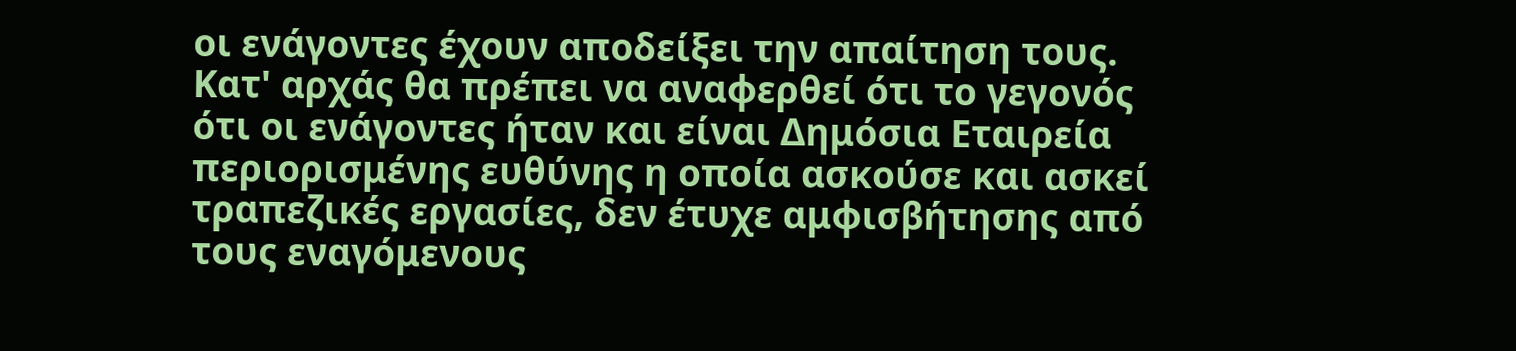οι ενάγοντες έχουν αποδείξει την απαίτηση τους. Κατ' αρχάς θα πρέπει να αναφερθεί ότι το γεγονός ότι οι ενάγοντες ήταν και είναι Δημόσια Εταιρεία περιορισμένης ευθύνης η οποία ασκούσε και ασκεί τραπεζικές εργασίες, δεν έτυχε αμφισβήτησης από τους εναγόμενους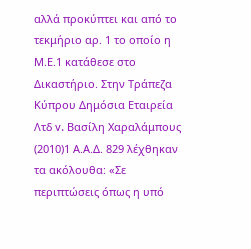αλλά προκύπτει και από το τεκμήριο αρ. 1 το οποίο η Μ.Ε.1 κατάθεσε στο Δικαστήριο. Στην Τράπεζα Κύπρου Δημόσια Εταιρεία Λτδ v. Βασίλη Χαραλάμπους
(2010)1 Α.Α.Δ. 829 λέχθηκαν τα ακόλουθα: «Σε περιπτώσεις όπως η υπό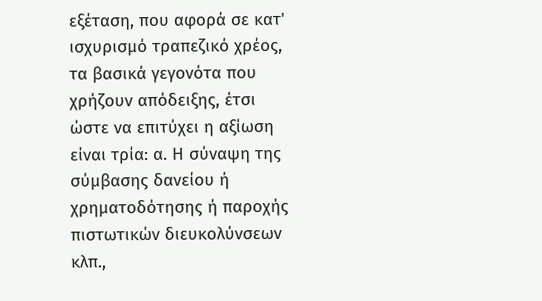εξέταση, που αφορά σε κατ' ισχυρισμό τραπεζικό χρέος, τα βασικά γεγονότα που χρήζουν απόδειξης, έτσι ώστε να επιτύχει η αξίωση είναι τρία: α. Η σύναψη της σύμβασης δανείου ή χρηματοδότησης ή παροχής πιστωτικών διευκολύνσεων κλπ.,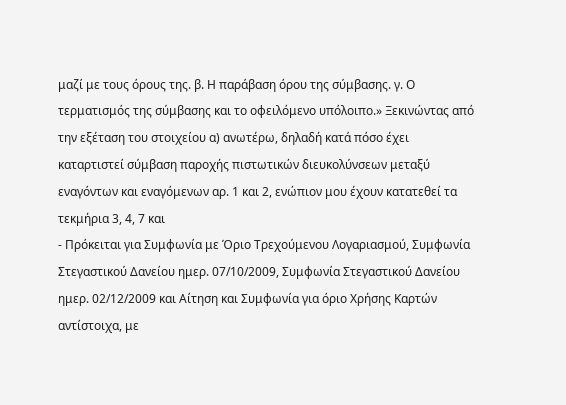μαζί με τους όρους της. β. Η παράβαση όρου της σύμβασης. γ. Ο τερματισμός της σύμβασης και το οφειλόμενο υπόλοιπο.» Ξεκινώντας από την εξέταση του στοιχείου α) ανωτέρω, δηλαδή κατά πόσο έχει καταρτιστεί σύμβαση παροχής πιστωτικών διευκολύνσεων μεταξύ εναγόντων και εναγόμενων αρ. 1 και 2, ενώπιον μου έχουν κατατεθεί τα τεκμήρια 3, 4, 7 και
- Πρόκειται για Συμφωνία με Όριο Τρεχούμενου Λογαριασμού, Συμφωνία Στεγαστικού Δανείου ημερ. 07/10/2009, Συμφωνία Στεγαστικού Δανείου ημερ. 02/12/2009 και Αίτηση και Συμφωνία για όριο Χρήσης Καρτών αντίστοιχα, με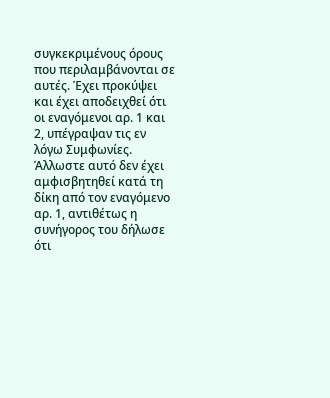συγκεκριμένους όρους που περιλαμβάνονται σε αυτές. Έχει προκύψει και έχει αποδειχθεί ότι οι εναγόμενοι αρ. 1 και 2, υπέγραψαν τις εν λόγω Συμφωνίες. Άλλωστε αυτό δεν έχει αμφισβητηθεί κατά τη δίκη από τον εναγόμενο αρ. 1, αντιθέτως η συνήγορος του δήλωσε ότι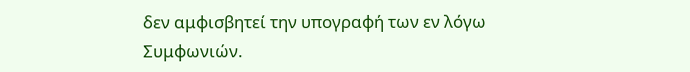δεν αμφισβητεί την υπογραφή των εν λόγω Συμφωνιών.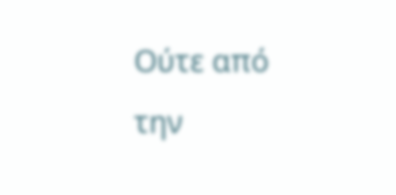Ούτε από την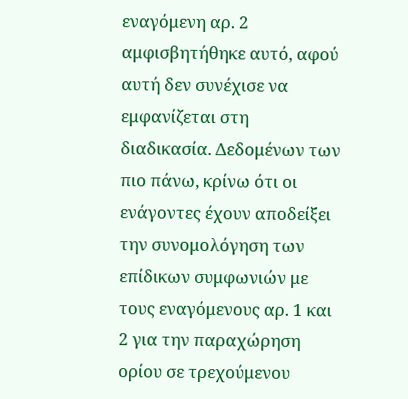εναγόμενη αρ. 2 αμφισβητήθηκε αυτό, αφού αυτή δεν συνέχισε να εμφανίζεται στη διαδικασία. Δεδομένων των πιο πάνω, κρίνω ότι οι ενάγοντες έχουν αποδείξει την συνομολόγηση των επίδικων συμφωνιών με τους εναγόμενους αρ. 1 και 2 για την παραχώρηση ορίου σε τρεχούμενου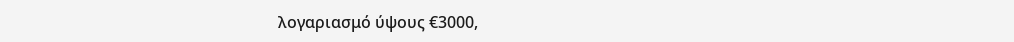λογαριασμό ύψους €3000,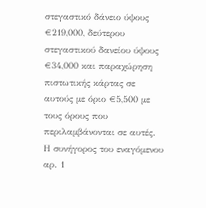στεγαστικό δάνειο ύψους €219,000, δεύτερου στεγαστικού δανείου ύψους €34,000 και παραχώρηση πιστωτικής κάρτας σε αυτούς με όριο €5,500 με τους όρους που περιλαμβάνονται σε αυτές. Η συνήγορος του εναγόμενου αρ. 1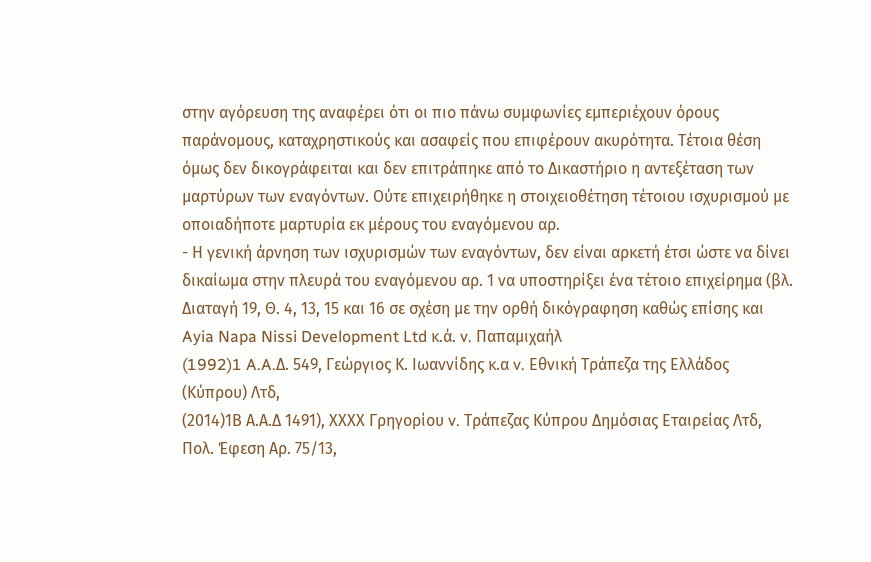στην αγόρευση της αναφέρει ότι οι πιο πάνω συμφωνίες εμπεριέχουν όρους παράνομους, καταχρηστικούς και ασαφείς που επιφέρουν ακυρότητα. Τέτοια θέση όμως δεν δικογράφειται και δεν επιτράπηκε από το Δικαστήριο η αντεξέταση των μαρτύρων των εναγόντων. Ούτε επιχειρήθηκε η στοιχειοθέτηση τέτοιου ισχυρισμού με οποιαδήποτε μαρτυρία εκ μέρους του εναγόμενου αρ.
- Η γενική άρνηση των ισχυρισμών των εναγόντων, δεν είναι αρκετή έτσι ώστε να δίνει δικαίωμα στην πλευρά του εναγόμενου αρ. 1 να υποστηρίξει ένα τέτοιο επιχείρημα (βλ. Διαταγή 19, Θ. 4, 13, 15 και 16 σε σχέση με την ορθή δικόγραφηση καθώς επίσης και Ayia Napa Nissi Development Ltd κ.ά. v. Παπαμιχαήλ
(1992)1 A.A.Δ. 549, Γεώργιος Κ. Ιωαννίδης κ.α v. Εθνική Τράπεζα της Ελλάδος (Κύπρου) Λτδ,
(2014)1Β Α.Α.Δ 1491), ΧΧΧΧ Γρηγορίου v. Tράπεζας Κύπρου Δημόσιας Εταιρείας Λτδ, Πολ. Έφεση Αρ. 75/13,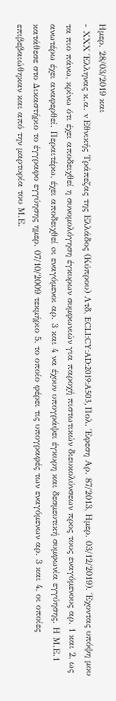Ημερ. 28/03/2019 και
- ΧΧΧ Έλληνας κ.α. v Εθνικής Τράπεζας της Ελλάδος (Κύπρου) Λτδ, ECLI:CY:AD:2019:A503, Πολ. Έφεση Αρ. 87/2013, Ημερ. 03/12/2019). Έχοντας υπόψη μου τα πιο πάνω, κρίνω ότι έχει αποδειχθεί η συνομολόγηση έγκυρων συμφωνιών για παροχή πιστωτικών διευκολύνσεων προς τους εναγόμενους αρ. 1 και 2, ως ανωτέρω έχει αναφερθεί. Περαιτέρω, έχει αποδειχθεί oι εναγόμενοι αρ. 3 και 4 να έχουν υπογράψει έγκυρη και δεσμευτική συμφωνία εγγύησης. Η Μ.Ε.1 κατάθεσε στο Δικαστήριο το έγγραφο εγγύησης ημερ. 07/10/2009 τεκμήριο 5, το οποίο φέρει τις υπογραφές των εναγόμενων αρ. 3 και 4, οι οποίες επιβεβαιώθηκαν και από την μαρτυρία του Μ.Ε.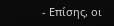- Επίσης, οι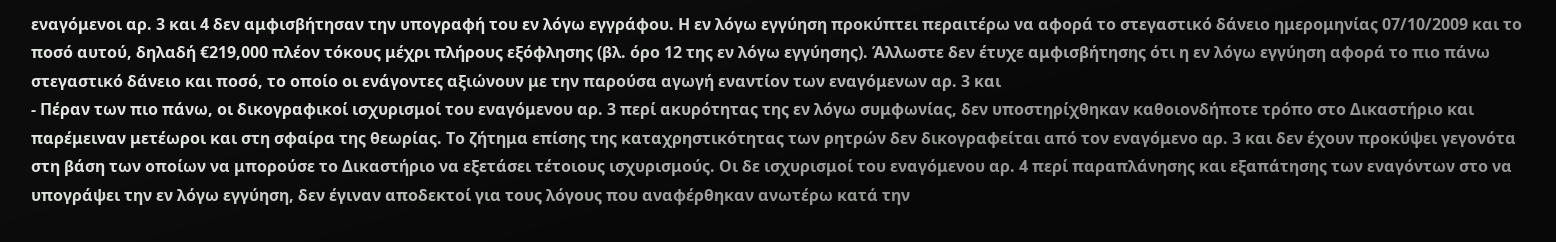εναγόμενοι αρ. 3 και 4 δεν αμφισβήτησαν την υπογραφή του εν λόγω εγγράφου. Η εν λόγω εγγύηση προκύπτει περαιτέρω να αφορά το στεγαστικό δάνειο ημερομηνίας 07/10/2009 και το ποσό αυτού, δηλαδή €219,000 πλέον τόκους μέχρι πλήρους εξόφλησης (βλ. όρο 12 της εν λόγω εγγύησης). Άλλωστε δεν έτυχε αμφισβήτησης ότι η εν λόγω εγγύηση αφορά το πιο πάνω στεγαστικό δάνειο και ποσό, το οποίο οι ενάγοντες αξιώνουν με την παρούσα αγωγή εναντίον των εναγόμενων αρ. 3 και
- Πέραν των πιο πάνω, οι δικογραφικοί ισχυρισμοί του εναγόμενου αρ. 3 περί ακυρότητας της εν λόγω συμφωνίας, δεν υποστηρίχθηκαν καθοιονδήποτε τρόπο στο Δικαστήριο και παρέμειναν μετέωροι και στη σφαίρα της θεωρίας. Το ζήτημα επίσης της καταχρηστικότητας των ρητρών δεν δικογραφείται από τον εναγόμενο αρ. 3 και δεν έχουν προκύψει γεγονότα στη βάση των οποίων να μπορούσε το Δικαστήριο να εξετάσει τέτοιους ισχυρισμούς. Οι δε ισχυρισμοί του εναγόμενου αρ. 4 περί παραπλάνησης και εξαπάτησης των εναγόντων στο να υπογράψει την εν λόγω εγγύηση, δεν έγιναν αποδεκτοί για τους λόγους που αναφέρθηκαν ανωτέρω κατά την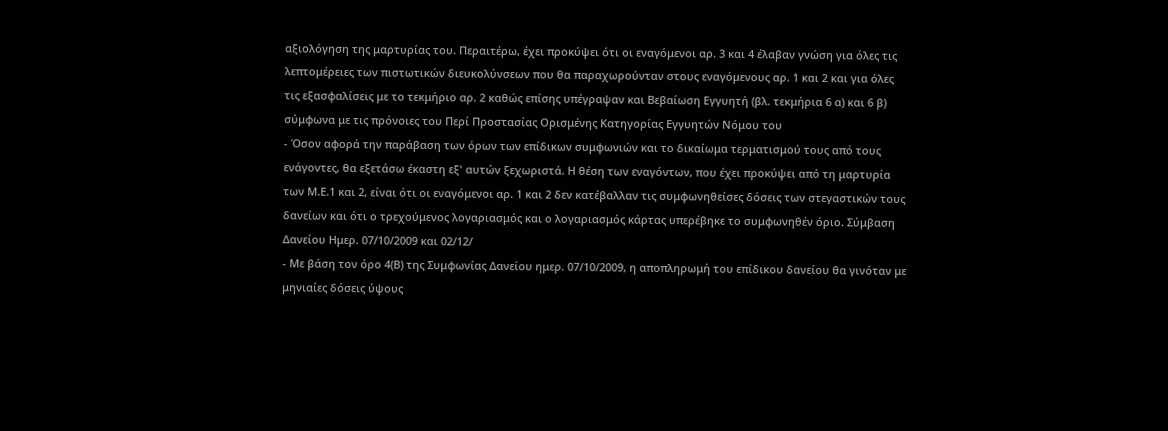αξιολόγηση της μαρτυρίας του. Περαιτέρω, έχει προκύψει ότι οι εναγόμενοι αρ. 3 και 4 έλαβαν γνώση για όλες τις λεπτομέρειες των πιστωτικών διευκολύνσεων που θα παραχωρούνταν στους εναγόμενους αρ. 1 και 2 και για όλες τις εξασφαλίσεις με το τεκμήριο αρ. 2 καθώς επίσης υπέγραψαν και Βεβαίωση Εγγυητή (βλ. τεκμήρια 6 α) και 6 β) σύμφωνα με τις πρόνοιες του Περί Προστασίας Ορισμένης Κατηγορίας Εγγυητών Νόμου του
- Όσον αφορά την παράβαση των όρων των επίδικων συμφωνιών και το δικαίωμα τερματισμού τους από τους ενάγοντες, θα εξετάσω έκαστη εξ' αυτών ξεχωριστά. Η θέση των εναγόντων, που έχει προκύψει από τη μαρτυρία των Μ.Ε.1 και 2, είναι ότι οι εναγόμενοι αρ. 1 και 2 δεν κατέβαλλαν τις συμφωνηθείσες δόσεις των στεγαστικών τους δανείων και ότι ο τρεχούμενος λογαριασμός και ο λογαριασμός κάρτας υπερέβηκε το συμφωνηθέν όριο. Σύμβαση Δανείου Ημερ. 07/10/2009 και 02/12/
- Με βάση τον όρο 4(Β) της Συμφωνίας Δανείου ημερ. 07/10/2009, η αποπληρωμή του επίδικου δανείου θα γινόταν με μηνιαίες δόσεις ύψους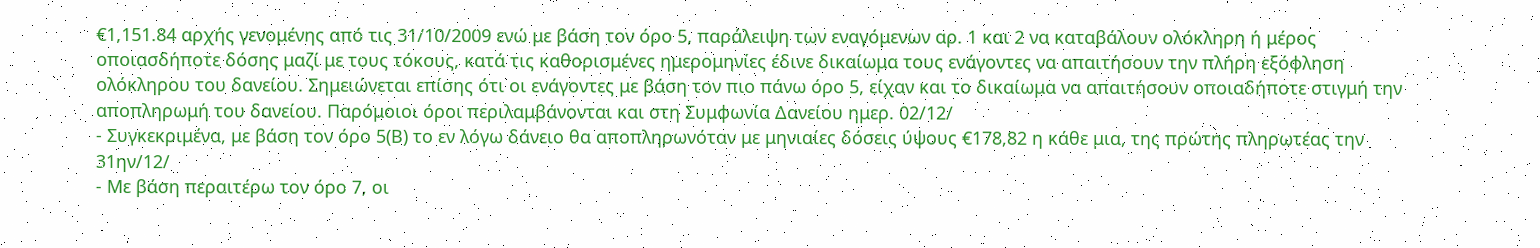€1,151.84 αρχής γενομένης από τις 31/10/2009 ενώ με βάση τον όρο 5, παράλειψη των εναγόμενων αρ. 1 και 2 να καταβάλουν ολόκληρη ή μέρος οποιασδήποτε δόσης μαζί με τους τόκους, κατά τις καθορισμένες ημερομηνίες έδινε δικαίωμα τους ενάγοντες να απαιτήσουν την πλήρη εξόφληση ολόκληρου του δανείου. Σημειώνεται επίσης ότι οι ενάγοντες με βάση τον πιο πάνω όρο 5, είχαν και το δικαίωμα να απαιτήσουν οποιαδήποτε στιγμή την αποπληρωμή του δανείου. Παρόμοιοι όροι περιλαμβάνονται και στη Συμφωνία Δανείου ημερ. 02/12/
- Συγκεκριμένα, με βάση τον όρο 5(Β) το εν λόγω δάνειο θα αποπληρωνόταν με μηνιαίες δόσεις ύψους €178,82 η κάθε μια, της πρώτης πληρωτέας την 31ην/12/
- Με βάση περαιτέρω τον όρο 7, οι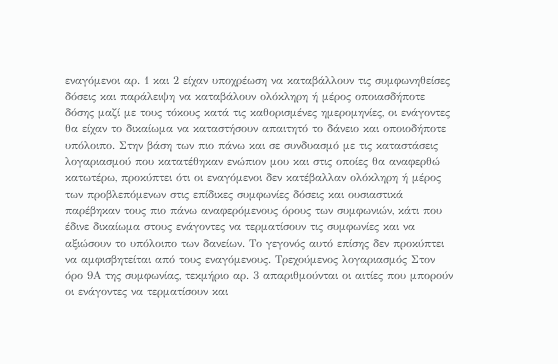εναγόμενοι αρ. 1 και 2 είχαν υποχρέωση να καταβάλλουν τις συμφωνηθείσες δόσεις και παράλειψη να καταβάλουν ολόκληρη ή μέρος οποιασδήποτε δόσης μαζί με τους τόκους κατά τις καθορισμένες ημερομηνίες, οι ενάγοντες θα είχαν το δικαίωμα να καταστήσουν απαιτητό το δάνειο και οποιοδήποτε υπόλοιπο. Στην βάση των πιο πάνω και σε συνδυασμό με τις καταστάσεις λογαριασμού που κατατέθηκαν ενώπιον μου και στις οποίες θα αναφερθώ κατωτέρω, προκύπτει ότι οι εναγόμενοι δεν κατέβαλλαν ολόκληρη ή μέρος των προβλεπόμενων στις επίδικες συμφωνίες δόσεις και ουσιαστικά παρέβηκαν τους πιο πάνω αναφερόμενους όρους των συμφωνιών, κάτι που έδινε δικαίωμα στους ενάγοντες να τερματίσουν τις συμφωνίες και να αξιώσουν το υπόλοιπο των δανείων. Το γεγονός αυτό επίσης δεν προκύπτει να αμφισβητείται από τους εναγόμενους. Τρεχούμενος λογαριασμός Στον όρο 9Α της συμφωνίας, τεκμήριο αρ. 3 απαριθμούνται οι αιτίες που μπορούν οι ενάγοντες να τερματίσουν και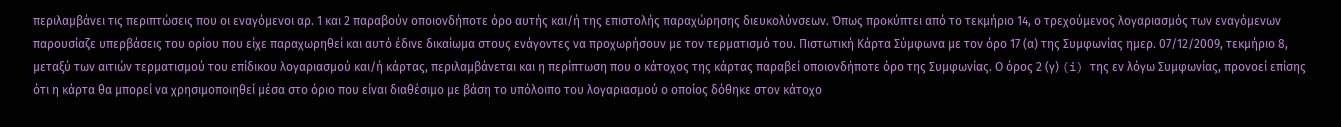περιλαμβάνει τις περιπτώσεις που οι εναγόμενοι αρ. 1 και 2 παραβούν οποιονδήποτε όρο αυτής και/ή της επιστολής παραχώρησης διευκολύνσεων. Όπως προκύπτει από το τεκμήριο 14, ο τρεχούμενος λογαριασμός των εναγόμενων παρουσίαζε υπερβάσεις του ορίου που είχε παραχωρηθεί και αυτό έδινε δικαίωμα στους ενάγοντες να προχωρήσουν με τον τερματισμό του. Πιστωτική Κάρτα Σύμφωνα με τον όρο 17 (α) της Συμφωνίας ημερ. 07/12/2009, τεκμήριο 8, μεταξύ των αιτιών τερματισμού του επίδικου λογαριασμού και/ή κάρτας, περιλαμβάνεται και η περίπτωση που ο κάτοχος της κάρτας παραβεί οποιονδήποτε όρο της Συμφωνίας. Ο όρος 2 (γ) (i) της εν λόγω Συμφωνίας, προνοεί επίσης ότι η κάρτα θα μπορεί να χρησιμοποιηθεί μέσα στο όριο που είναι διαθέσιμο με βάση το υπόλοιπο του λογαριασμού ο οποίος δόθηκε στον κάτοχο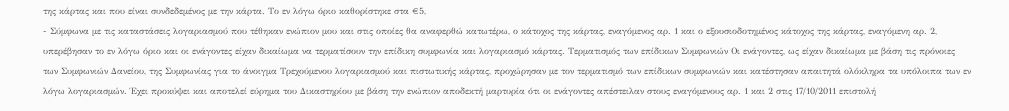της κάρτας και που είναι συνδεδεμένος με την κάρτα. Το εν λόγω όριο καθορίστηκε στα €5,
- Σύμφωνα με τις καταστάσεις λογαριασμού που τέθηκαν ενώπιον μου και στις οποίες θα αναφερθώ κατωτέρω, ο κάτοχος της κάρτας, εναγόμενος αρ. 1 και ο εξουσιοδοτημένος κάτοχος της κάρτας, εναγόμενη αρ. 2, υπερέβησαν το εν λόγω όριο και οι ενάγοντες είχαν δικαίωμα να τερματίσουν την επίδικη συμφωνία και λογαριασμό κάρτας. Τερματισμός των επίδικων Συμφωνιών Οι ενάγοντες, ως είχαν δικαίωμα με βάση τις πρόνοιες των Συμφωνιών Δανείου, της Συμφωνίας για το άνοιγμα Τρεχούμενου λογαριασμού και πιστωτικής κάρτας, προχώρησαν με τον τερματισμό των επίδικων συμφωνιών και κατέστησαν απαιτητά ολόκληρα τα υπόλοιπα των εν λόγω λογαριασμών. Έχει προκύψει και αποτελεί εύρημα του Δικαστηρίου με βάση την ενώπιον αποδεκτή μαρτυρία ότι οι ενάγοντες απέστειλαν στους εναγόμενους αρ. 1 και 2 στις 17/10/2011 επιστολή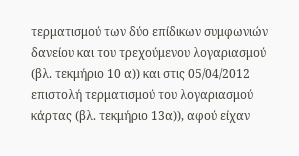τερματισμού των δύο επίδικων συμφωνιών δανείου και του τρεχούμενου λογαριασμού (βλ. τεκμήριο 10 α)) και στις 05/04/2012 επιστολή τερματισμού του λογαριασμού κάρτας (βλ. τεκμήριο 13α)), αφού είχαν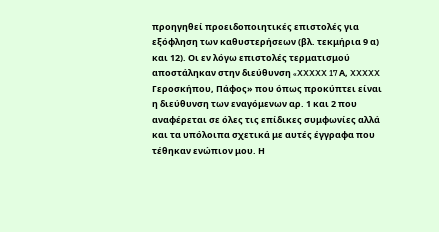προηγηθεί προειδοποιητικές επιστολές για εξόφληση των καθυστερήσεων (βλ. τεκμήρια 9 α) και 12). Οι εν λόγω επιστολές τερματισμού αποστάληκαν στην διεύθυνση «XXXXX 17 Α, XXXXX Γεροσκήπου, Πάφος» που όπως προκύπτει είναι η διεύθυνση των εναγόμενων αρ. 1 και 2 που αναφέρεται σε όλες τις επίδικες συμφωνίες αλλά και τα υπόλοιπα σχετικά με αυτές έγγραφα που τέθηκαν ενώπιον μου. Η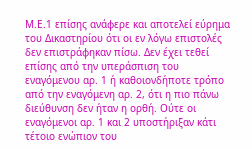Μ.Ε.1 επίσης ανάφερε και αποτελεί εύρημα του Δικαστηρίου ότι οι εν λόγω επιστολές δεν επιστράφηκαν πίσω. Δεν έχει τεθεί επίσης από την υπεράσπιση του εναγόμενου αρ. 1 ή καθοιονδήποτε τρόπο από την εναγόμενη αρ. 2, ότι η πιο πάνω διεύθυνση δεν ήταν η ορθή. Ούτε οι εναγόμενοι αρ. 1 και 2 υποστήριξαν κάτι τέτοιο ενώπιον του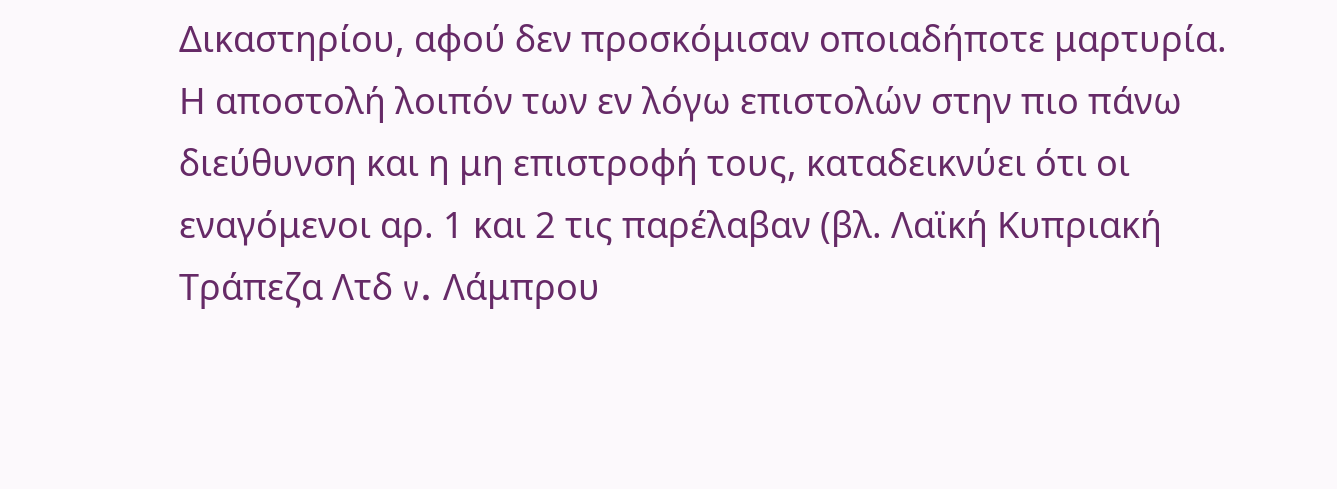Δικαστηρίου, αφού δεν προσκόμισαν οποιαδήποτε μαρτυρία. Η αποστολή λοιπόν των εν λόγω επιστολών στην πιο πάνω διεύθυνση και η μη επιστροφή τους, καταδεικνύει ότι οι εναγόμενοι αρ. 1 και 2 τις παρέλαβαν (βλ. Λαϊκή Κυπριακή Τράπεζα Λτδ v. Λάμπρου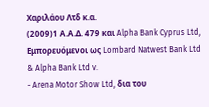Χαριλάου Λτδ κ.α.
(2009)1 Α.Α.Δ. 479 και Alpha Bank Cyprus Ltd, Εμπορευόμενοι ως Lombard Natwest Bank Ltd & Alpha Bank Ltd v.
- Arena Motor Show Ltd, δια του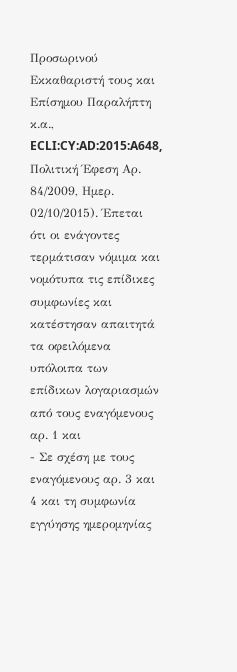Προσωρινού Εκκαθαριστή τους και Επίσημου Παραλήπτη κ.α., ECLI:CY:AD:2015:A648, Πολιτική Έφεση Αρ. 84/2009, Ημερ. 02/10/2015). Έπεται ότι οι ενάγοντες τερμάτισαν νόμιμα και νομότυπα τις επίδικες συμφωνίες και κατέστησαν απαιτητά τα οφειλόμενα υπόλοιπα των επίδικων λογαριασμών από τους εναγόμενους αρ. 1 και
- Σε σχέση με τους εναγόμενους αρ. 3 και 4 και τη συμφωνία εγγύησης ημερομηνίας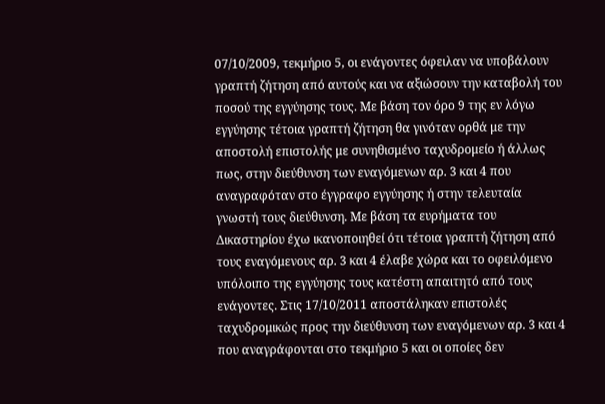07/10/2009, τεκμήριο 5, οι ενάγοντες όφειλαν να υποβάλουν γραπτή ζήτηση από αυτούς και να αξιώσουν την καταβολή του ποσού της εγγύησης τους. Με βάση τον όρο 9 της εν λόγω εγγύησης τέτοια γραπτή ζήτηση θα γινόταν ορθά με την αποστολή επιστολής με συνηθισμένο ταχυδρομείο ή άλλως πως, στην διεύθυνση των εναγόμενων αρ. 3 και 4 που αναγραφόταν στο έγγραφο εγγύησης ή στην τελευταία γνωστή τους διεύθυνση. Με βάση τα ευρήματα του Δικαστηρίου έχω ικανοποιηθεί ότι τέτοια γραπτή ζήτηση από τους εναγόμενους αρ. 3 και 4 έλαβε χώρα και το οφειλόμενο υπόλοιπο της εγγύησης τους κατέστη απαιτητό από τους ενάγοντες. Στις 17/10/2011 αποστάληκαν επιστολές ταχυδρομικώς προς την διεύθυνση των εναγόμενων αρ. 3 και 4 που αναγράφονται στο τεκμήριο 5 και οι οποίες δεν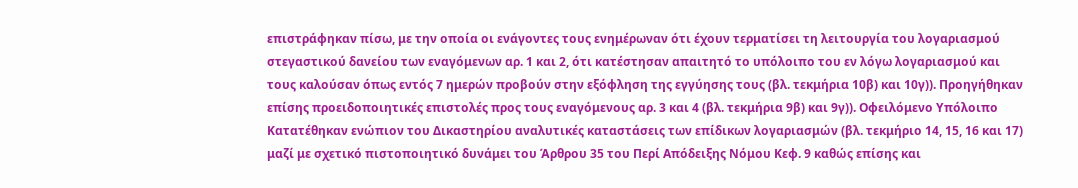επιστράφηκαν πίσω, με την οποία οι ενάγοντες τους ενημέρωναν ότι έχουν τερματίσει τη λειτουργία του λογαριασμού στεγαστικού δανείου των εναγόμενων αρ. 1 και 2, ότι κατέστησαν απαιτητό το υπόλοιπο του εν λόγω λογαριασμού και τους καλούσαν όπως εντός 7 ημερών προβούν στην εξόφληση της εγγύησης τους (βλ. τεκμήρια 10β) και 10γ)). Προηγήθηκαν επίσης προειδοποιητικές επιστολές προς τους εναγόμενους αρ. 3 και 4 (βλ. τεκμήρια 9β) και 9γ)). Οφειλόμενο Υπόλοιπο Κατατέθηκαν ενώπιον του Δικαστηρίου αναλυτικές καταστάσεις των επίδικων λογαριασμών (βλ. τεκμήριο 14, 15, 16 και 17) μαζί με σχετικό πιστοποιητικό δυνάμει του Άρθρου 35 του Περί Απόδειξης Νόμου Κεφ. 9 καθώς επίσης και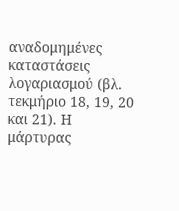αναδομημένες καταστάσεις λογαριασμού (βλ. τεκμήριο 18, 19, 20 και 21). Η μάρτυρας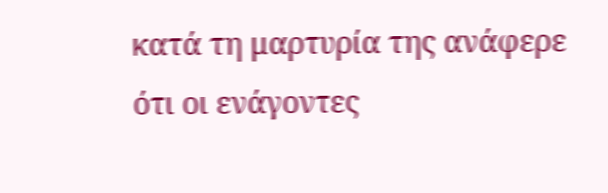κατά τη μαρτυρία της ανάφερε ότι οι ενάγοντες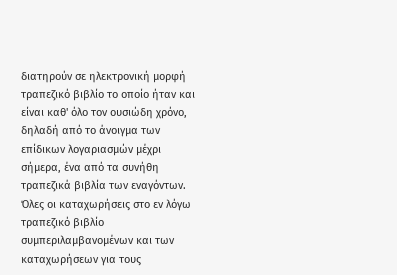διατηρούν σε ηλεκτρονική μορφή τραπεζικό βιβλίο το οποίο ήταν και είναι καθ' όλο τον ουσιώδη χρόνο, δηλαδή από το άνοιγμα των επίδικων λογαριασμών μέχρι σήμερα, ένα από τα συνήθη τραπεζικά βιβλία των εναγόντων. Όλες οι καταχωρήσεις στο εν λόγω τραπεζικό βιβλίο συμπεριλαμβανομένων και των καταχωρήσεων για τους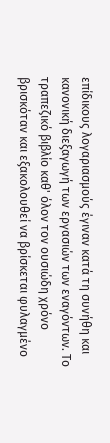επίδικους λογαριασμούς έγιναν κατά τη συνήθη και κανονική διεξαγωγή των εργασιών των εναγόντων. Το τραπεζικό βιβλίο καθ' όλον τον ουσιώδη χρόνο βρισκόταν και εξακολουθεί να βρίσκεται φυλαγμένο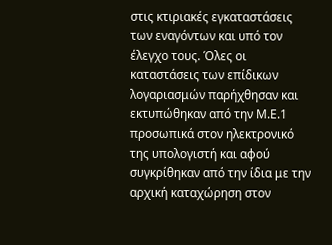στις κτιριακές εγκαταστάσεις των εναγόντων και υπό τον έλεγχο τους. Όλες οι καταστάσεις των επίδικων λογαριασμών παρήχθησαν και εκτυπώθηκαν από την Μ.Ε.1 προσωπικά στον ηλεκτρονικό της υπολογιστή και αφού συγκρίθηκαν από την ίδια με την αρχική καταχώρηση στον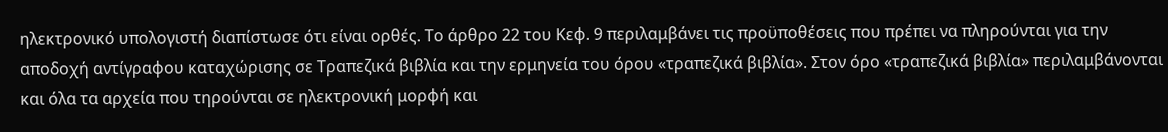ηλεκτρονικό υπολογιστή διαπίστωσε ότι είναι ορθές. Το άρθρο 22 του Κεφ. 9 περιλαμβάνει τις προϋποθέσεις που πρέπει να πληρούνται για την αποδοχή αντίγραφου καταχώρισης σε Τραπεζικά βιβλία και την ερμηνεία του όρου «τραπεζικά βιβλία». Στον όρο «τραπεζικά βιβλία» περιλαμβάνονται και όλα τα αρχεία που τηρούνται σε ηλεκτρονική μορφή και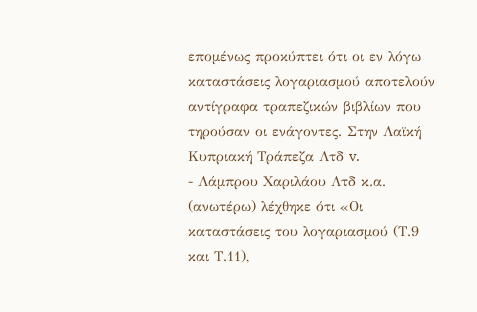επομένως προκύπτει ότι οι εν λόγω καταστάσεις λογαριασμού αποτελούν αντίγραφα τραπεζικών βιβλίων που τηρούσαν οι ενάγοντες. Στην Λαϊκή Κυπριακή Τράπεζα Λτδ v.
- Λάμπρου Χαριλάου Λτδ κ.α. (ανωτέρω) λέχθηκε ότι «Οι καταστάσεις του λογαριασμού (Τ.9 και Τ.11),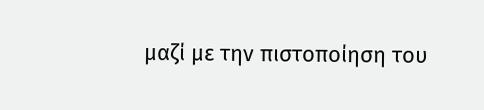μαζί με την πιστοποίηση του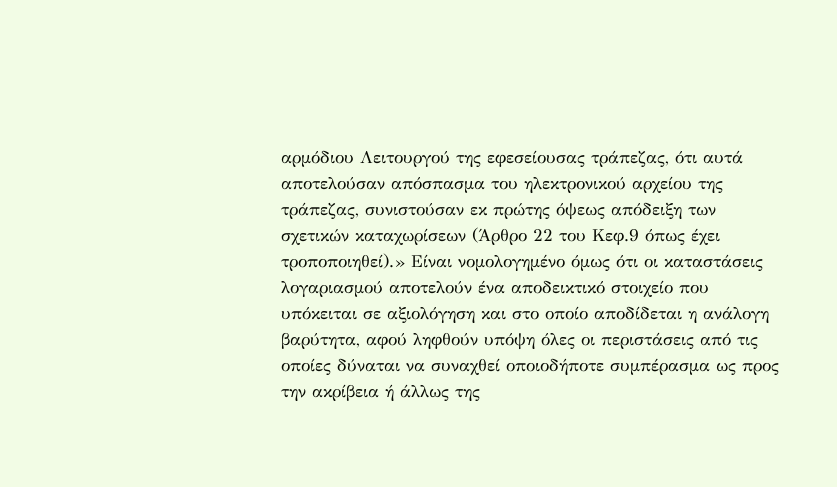αρμόδιου Λειτουργού της εφεσείουσας τράπεζας, ότι αυτά αποτελούσαν απόσπασμα του ηλεκτρονικού αρχείου της τράπεζας, συνιστούσαν εκ πρώτης όψεως απόδειξη των σχετικών καταχωρίσεων (Άρθρο 22 του Κεφ.9 όπως έχει τροποποιηθεί).» Είναι νομολογημένο όμως ότι οι καταστάσεις λογαριασμού αποτελούν ένα αποδεικτικό στοιχείο που υπόκειται σε αξιολόγηση και στο οποίο αποδίδεται η ανάλογη βαρύτητα, αφού ληφθούν υπόψη όλες οι περιστάσεις από τις οποίες δύναται να συναχθεί οποιοδήποτε συμπέρασμα ως προς την ακρίβεια ή άλλως της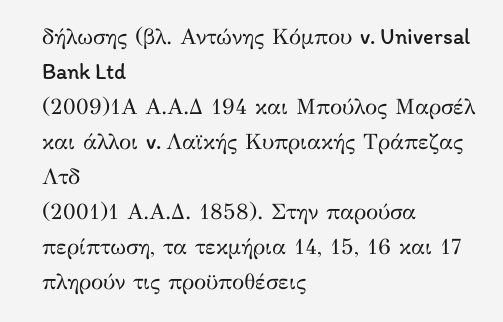δήλωσης (βλ. Αντώνης Κόμπου v. Universal Bank Ltd
(2009)1Α Α.Α.Δ 194 και Μπούλος Μαρσέλ και άλλοι v. Λαϊκής Κυπριακής Τράπεζας Λτδ
(2001)1 Α.Α.Δ. 1858). Στην παρούσα περίπτωση, τα τεκμήρια 14, 15, 16 και 17 πληρούν τις προϋποθέσεις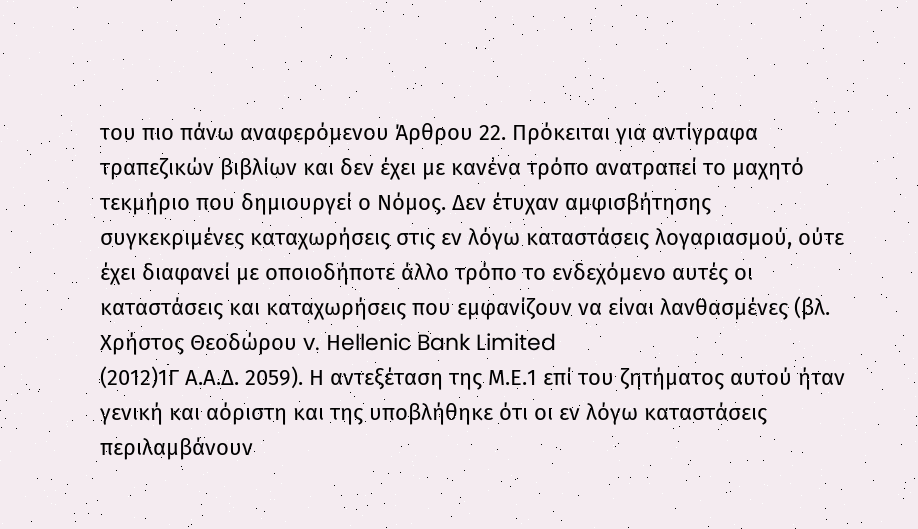του πιο πάνω αναφερόμενου Άρθρου 22. Πρόκειται για αντίγραφα τραπεζικών βιβλίων και δεν έχει με κανένα τρόπο ανατραπεί το μαχητό τεκμήριο που δημιουργεί ο Νόμος. Δεν έτυχαν αμφισβήτησης συγκεκριμένες καταχωρήσεις στις εν λόγω καταστάσεις λογαριασμού, ούτε έχει διαφανεί με οποιοδήποτε άλλο τρόπο το ενδεχόμενο αυτές οι καταστάσεις και καταχωρήσεις που εμφανίζουν να είναι λανθασμένες (βλ. Χρήστος Θεοδώρου v. Ηellenic Bank Limited
(2012)1Γ Α.Α.Δ. 2059). Η αντεξέταση της Μ.Ε.1 επί του ζητήματος αυτού ήταν γενική και αόριστη και της υποβλήθηκε ότι οι εν λόγω καταστάσεις περιλαμβάνουν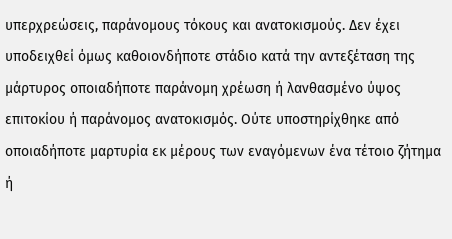υπερχρεώσεις, παράνομους τόκους και ανατοκισμούς. Δεν έχει υποδειχθεί όμως καθοιονδήποτε στάδιο κατά την αντεξέταση της μάρτυρος οποιαδήποτε παράνομη χρέωση ή λανθασμένο ύψος επιτοκίου ή παράνομος ανατοκισμός. Ούτε υποστηρίχθηκε από οποιαδήποτε μαρτυρία εκ μέρους των εναγόμενων ένα τέτοιο ζήτημα ή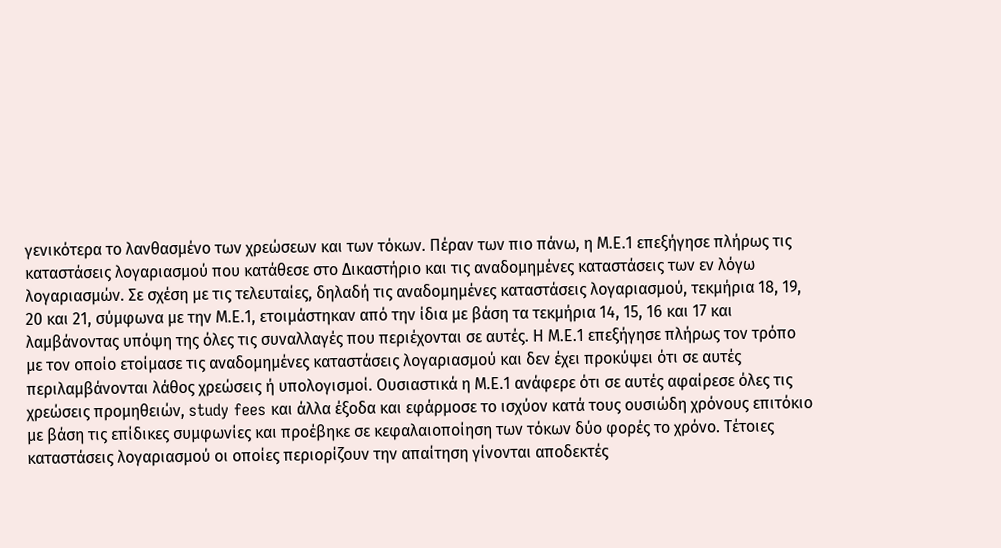γενικότερα το λανθασμένο των χρεώσεων και των τόκων. Πέραν των πιο πάνω, η Μ.Ε.1 επεξήγησε πλήρως τις καταστάσεις λογαριασμού που κατάθεσε στο Δικαστήριο και τις αναδομημένες καταστάσεις των εν λόγω λογαριασμών. Σε σχέση με τις τελευταίες, δηλαδή τις αναδομημένες καταστάσεις λογαριασμού, τεκμήρια 18, 19, 20 και 21, σύμφωνα με την Μ.Ε.1, ετοιμάστηκαν από την ίδια με βάση τα τεκμήρια 14, 15, 16 και 17 και λαμβάνοντας υπόψη της όλες τις συναλλαγές που περιέχονται σε αυτές. Η Μ.Ε.1 επεξήγησε πλήρως τον τρόπο με τον οποίο ετοίμασε τις αναδομημένες καταστάσεις λογαριασμού και δεν έχει προκύψει ότι σε αυτές περιλαμβάνονται λάθος χρεώσεις ή υπολογισμοί. Ουσιαστικά η Μ.Ε.1 ανάφερε ότι σε αυτές αφαίρεσε όλες τις χρεώσεις προμηθειών, study fees και άλλα έξοδα και εφάρμοσε το ισχύον κατά τους ουσιώδη χρόνους επιτόκιο με βάση τις επίδικες συμφωνίες και προέβηκε σε κεφαλαιοποίηση των τόκων δύο φορές το χρόνο. Τέτοιες καταστάσεις λογαριασμού οι οποίες περιορίζουν την απαίτηση γίνονται αποδεκτές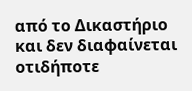από το Δικαστήριο και δεν διαφαίνεται οτιδήποτε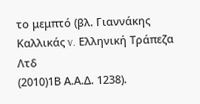το μεμπτό (βλ. Γιαννάκης Καλλικάς v. Ελληνική Τράπεζα Λτδ
(2010)1Β Α.Α.Δ. 1238).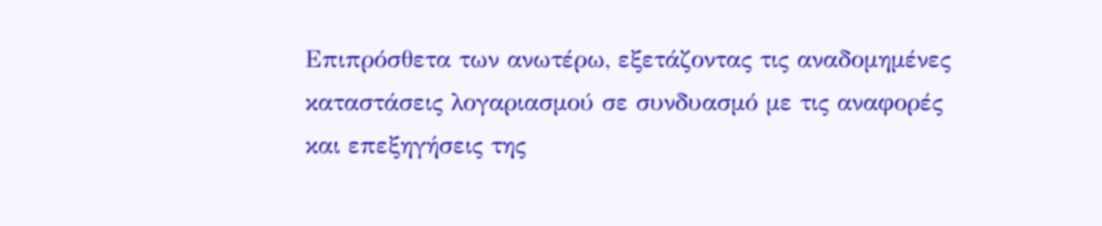Eπιπρόσθετα των ανωτέρω, εξετάζοντας τις αναδομημένες καταστάσεις λογαριασμού σε συνδυασμό με τις αναφορές και επεξηγήσεις της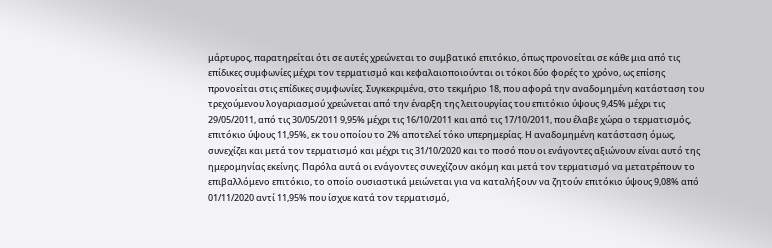μάρτυρος, παρατηρείται ότι σε αυτές χρεώνεται το συμβατικό επιτόκιο, όπως προνοείται σε κάθε μια από τις επίδικες συμφωνίες μέχρι τον τερματισμό και κεφαλαιοποιούνται οι τόκοι δύο φορές το χρόνο, ως επίσης προνοείται στις επίδικες συμφωνίες. Συγκεκριμένα, στο τεκμήριο 18, που αφορά την αναδομημένη κατάσταση του τρεχούμενου λογαριασμού χρεώνεται από την έναρξη της λειτουργίας του επιτόκιο ύψους 9,45% μέχρι τις 29/05/2011, από τις 30/05/2011 9,95% μέχρι τις 16/10/2011 και από τις 17/10/2011, που έλαβε χώρα ο τερματισμός, επιτόκιο ύψους 11,95%, εκ του οποίου το 2% αποτελεί τόκο υπερημερίας. Η αναδομημένη κατάσταση όμως, συνεχίζει και μετά τον τερματισμό και μέχρι τις 31/10/2020 και το ποσό που οι ενάγοντες αξιώνουν είναι αυτό της ημερομηνίας εκείνης. Παρόλα αυτά οι ενάγοντες συνεχίζουν ακόμη και μετά τον τερματισμό να μετατρέπουν το επιβαλλόμενο επιτόκιο, το οποίο ουσιαστικά μειώνεται για να καταλήξουν να ζητούν επιτόκιο ύψους 9,08% από 01/11/2020 αντί 11,95% που ίσχυε κατά τον τερματισμό,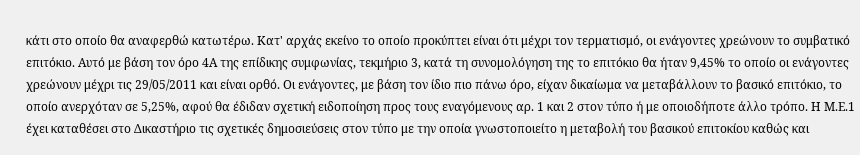κάτι στο οποίο θα αναφερθώ κατωτέρω. Κατ' αρχάς εκείνο το οποίο προκύπτει είναι ότι μέχρι τον τερματισμό, οι ενάγοντες χρεώνουν το συμβατικό επιτόκιο. Αυτό με βάση τον όρο 4Α της επίδικης συμφωνίας, τεκμήριο 3, κατά τη συνομολόγηση της το επιτόκιο θα ήταν 9,45% το οποίο οι ενάγοντες χρεώνουν μέχρι τις 29/05/2011 και είναι ορθό. Οι ενάγοντες, με βάση τον ίδιο πιο πάνω όρο, είχαν δικαίωμα να μεταβάλλουν το βασικό επιτόκιο, το οποίο ανερχόταν σε 5,25%, αφού θα έδιδαν σχετική ειδοποίηση προς τους εναγόμενους αρ. 1 και 2 στον τύπο ή με οποιοδήποτε άλλο τρόπο. Η Μ.Ε.1 έχει καταθέσει στο Δικαστήριο τις σχετικές δημοσιεύσεις στον τύπο με την οποία γνωστοποιείτο η μεταβολή του βασικού επιτοκίου καθώς και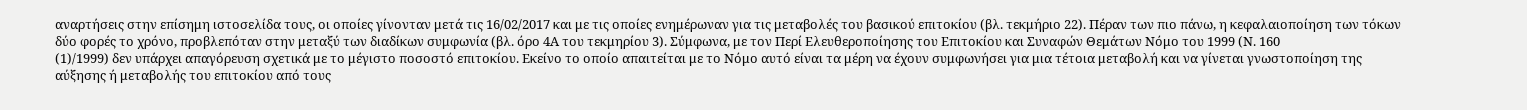αναρτήσεις στην επίσημη ιστοσελίδα τους, οι οποίες γίνονταν μετά τις 16/02/2017 και με τις οποίες ενημέρωναν για τις μεταβολές του βασικού επιτοκίου (βλ. τεκμήριο 22). Πέραν των πιο πάνω, η κεφαλαιοποίηση των τόκων δύο φορές το χρόνο, προβλεπόταν στην μεταξύ των διαδίκων συμφωνία (βλ. όρο 4Α του τεκμηρίου 3). Σύμφωνα, με τον Περί Ελευθεροποίησης του Επιτοκίου και Συναφών Θεμάτων Νόμο του 1999 (Ν. 160
(1)/1999) δεν υπάρχει απαγόρευση σχετικά με το μέγιστο ποσοστό επιτοκίου. Εκείνο το οποίο απαιτείται με το Νόμο αυτό είναι τα μέρη να έχουν συμφωνήσει για μια τέτοια μεταβολή και να γίνεται γνωστοποίηση της αύξησης ή μεταβολής του επιτοκίου από τους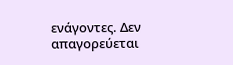ενάγοντες. Δεν απαγορεύεται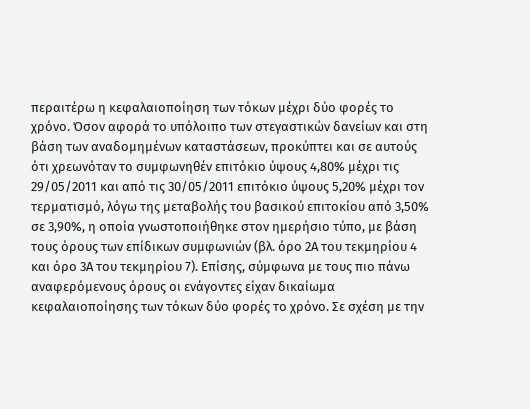περαιτέρω η κεφαλαιοποίηση των τόκων μέχρι δύο φορές το χρόνο. Όσον αφορά το υπόλοιπο των στεγαστικών δανείων και στη βάση των αναδομημένων καταστάσεων, προκύπτει και σε αυτούς ότι χρεωνόταν το συμφωνηθέν επιτόκιο ύψους 4,80% μέχρι τις 29/05/2011 και από τις 30/05/2011 επιτόκιο ύψους 5,20% μέχρι τον τερματισμό, λόγω της μεταβολής του βασικού επιτοκίου από 3,50% σε 3,90%, η οποία γνωστοποιήθηκε στον ημερήσιο τύπο, με βάση τους όρους των επίδικων συμφωνιών (βλ. όρο 2Α του τεκμηρίου 4 και όρο 3Α του τεκμηρίου 7). Επίσης, σύμφωνα με τους πιο πάνω αναφερόμενους όρους οι ενάγοντες είχαν δικαίωμα κεφαλαιοποίησης των τόκων δύο φορές το χρόνο. Σε σχέση με την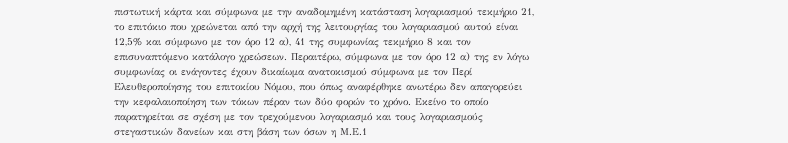πιστωτική κάρτα και σύμφωνα με την αναδομημένη κατάσταση λογαριασμού τεκμήριο 21, το επιτόκιο που χρεώνεται από την αρχή της λειτουργίας του λογαριασμού αυτού είναι 12,5% και σύμφωνο με τον όρο 12 α), 41 της συμφωνίας τεκμήριο 8 και τον επισυναπτόμενο κατάλογο χρεώσεων. Περαιτέρω, σύμφωνα με τον όρο 12 α) της εν λόγω συμφωνίας οι ενάγοντες έχουν δικαίωμα ανατοκισμού σύμφωνα με τον Περί Ελευθεροποίησης του επιτοκίου Νόμου, που όπως αναφέρθηκε ανωτέρω δεν απαγορεύει την κεφαλαιοποίηση των τόκων πέραν των δύο φορών το χρόνο. Εκείνο το οποίο παρατηρείται σε σχέση με τον τρεχούμενου λογαριασμό και τους λογαριασμούς στεγαστικών δανείων και στη βάση των όσων η Μ.Ε.1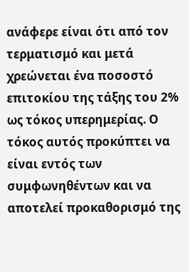ανάφερε είναι ότι από τον τερματισμό και μετά χρεώνεται ένα ποσοστό επιτοκίου της τάξης του 2% ως τόκος υπερημερίας. Ο τόκος αυτός προκύπτει να είναι εντός των συμφωνηθέντων και να αποτελεί προκαθορισμό της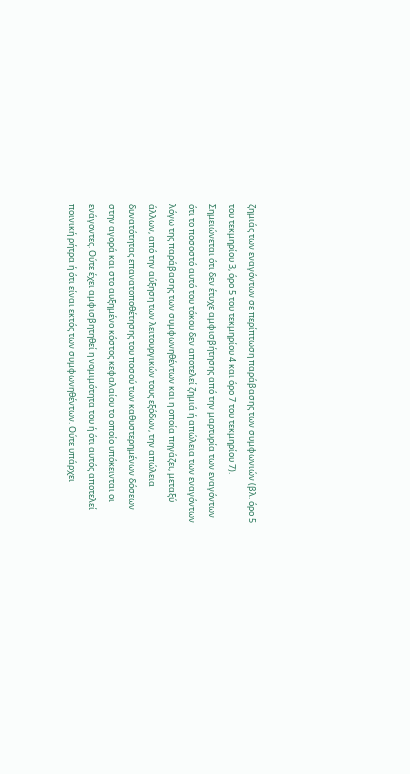ζημιάς των εναγόντων σε περίπτωση παράβασης των συμφωνιών (βλ. όρο 5 του τεκμηρίου 3, όρο 5 του τεκμηρίου 4 και όρο 7 του τεκμηρίου 7). Σημειώνεται ότι δεν έτυχε αμφισβήτησης από την μαρτυρία των εναγόντων ότι το ποσοστό αυτό του τόκου δεν αποτελεί ζημιά ή απώλεια των εναγόντων λόγω της παράβασης των συμφωνηθέντων και η οποία πηγάζει, μεταξύ άλλων, από την αύξηση των λειτουργικών τους εξόδων, την απώλεια δυνατότητας επανατοποθέτησης του ποσού των καθυστερημένων δόσεων στην αγορά και στο αυξημένο κόστος κεφαλαίου το οποίο υπόκεινται οι ενάγοντες. Oύτε έχει αμφισβητηθεί η νομιμότητα του ή ότι αυτός αποτελεί ποινική ρήτρα ή ότι είναι εκτός των συμφωνηθέντων. Ούτε υπάρχει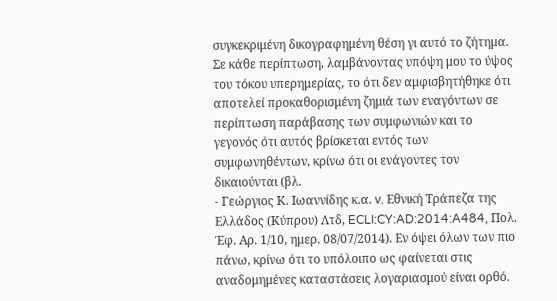συγκεκριμένη δικογραφημένη θέση γι αυτό το ζήτημα. Σε κάθε περίπτωση, λαμβάνοντας υπόψη μου το ύψος του τόκου υπερημερίας, το ότι δεν αμφισβητήθηκε ότι αποτελεί προκαθορισμένη ζημιά των εναγόντων σε περίπτωση παράβασης των συμφωνιών και το γεγονός ότι αυτός βρίσκεται εντός των συμφωνηθέντων, κρίνω ότι οι ενάγοντες τον δικαιούνται (βλ.
- Γεώργιος Κ. Ιωαννίδης κ.α. v. Εθνική Τράπεζα της Ελλάδος (Κύπρου) Λτδ, ECLI:CY:AD:2014:A484, Πολ. Έφ. Αρ. 1/10, ημερ. 08/07/2014). Εν όψει όλων των πιο πάνω, κρίνω ότι το υπόλοιπο ως φαίνεται στις αναδομημένες καταστάσεις λογαριασμού είναι ορθό.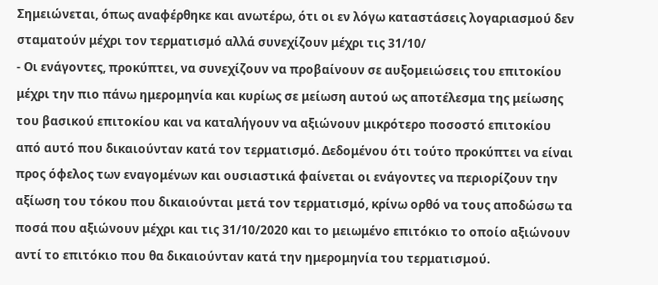Σημειώνεται, όπως αναφέρθηκε και ανωτέρω, ότι οι εν λόγω καταστάσεις λογαριασμού δεν σταματούν μέχρι τον τερματισμό αλλά συνεχίζουν μέχρι τις 31/10/
- Οι ενάγοντες, προκύπτει, να συνεχίζουν να προβαίνουν σε αυξομειώσεις του επιτοκίου μέχρι την πιο πάνω ημερομηνία και κυρίως σε μείωση αυτού ως αποτέλεσμα της μείωσης του βασικού επιτοκίου και να καταλήγουν να αξιώνουν μικρότερο ποσοστό επιτοκίου από αυτό που δικαιούνταν κατά τον τερματισμό. Δεδομένου ότι τούτο προκύπτει να είναι προς όφελος των εναγομένων και ουσιαστικά φαίνεται οι ενάγοντες να περιορίζουν την αξίωση του τόκου που δικαιούνται μετά τον τερματισμό, κρίνω ορθό να τους αποδώσω τα ποσά που αξιώνουν μέχρι και τις 31/10/2020 και το μειωμένο επιτόκιο το οποίο αξιώνουν αντί το επιτόκιο που θα δικαιούνταν κατά την ημερομηνία του τερματισμού.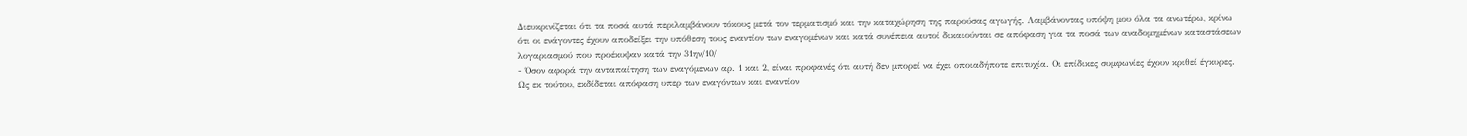Διευκρινίζεται ότι τα ποσά αυτά περιλαμβάνουν τόκους μετά τον τερματισμό και την καταχώρηση της παρούσας αγωγής. Λαμβάνοντας υπόψη μου όλα τα ανωτέρω, κρίνω ότι οι ενάγοντες έχουν αποδείξει την υπόθεση τους εναντίον των εναγομένων και κατά συνέπεια αυτοί δικαιούνται σε απόφαση για τα ποσά των αναδομημένων καταστάσεων λογαριασμού που προέκυψαν κατά την 31ην/10/
- Όσον αφορά την ανταπαίτηση των εναγόμενων αρ. 1 και 2, είναι προφανές ότι αυτή δεν μπορεί να έχει οποιαδήποτε επιτυχία. Οι επίδικες συμφωνίες έχουν κριθεί έγκυρες. Ως εκ τούτου, εκδίδεται απόφαση υπερ των εναγόντων και εναντίον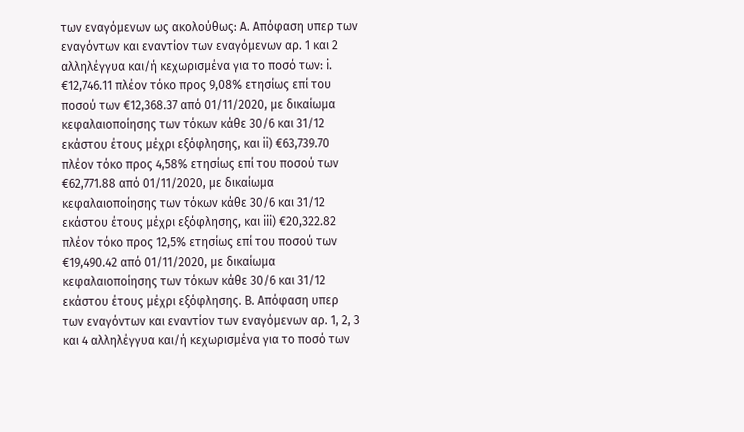των εναγόμενων ως ακολούθως: Α. Απόφαση υπερ των εναγόντων και εναντίον των εναγόμενων αρ. 1 και 2 αλληλέγγυα και/ή κεχωρισμένα για το ποσό των: i. €12,746.11 πλέον τόκο προς 9,08% ετησίως επί του ποσού των €12,368.37 από 01/11/2020, με δικαίωμα κεφαλαιοποίησης των τόκων κάθε 30/6 και 31/12 εκάστου έτους μέχρι εξόφλησης, και ii) €63,739.70 πλέον τόκο προς 4,58% ετησίως επί του ποσού των €62,771.88 από 01/11/2020, με δικαίωμα κεφαλαιοποίησης των τόκων κάθε 30/6 και 31/12 εκάστου έτους μέχρι εξόφλησης, και iii) €20,322.82 πλέον τόκο προς 12,5% ετησίως επί του ποσού των €19,490.42 από 01/11/2020, με δικαίωμα κεφαλαιοποίησης των τόκων κάθε 30/6 και 31/12 εκάστου έτους μέχρι εξόφλησης. Β. Απόφαση υπερ των εναγόντων και εναντίον των εναγόμενων αρ. 1, 2, 3 και 4 αλληλέγγυα και/ή κεχωρισμένα για το ποσό των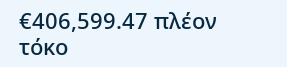€406,599.47 πλέον τόκο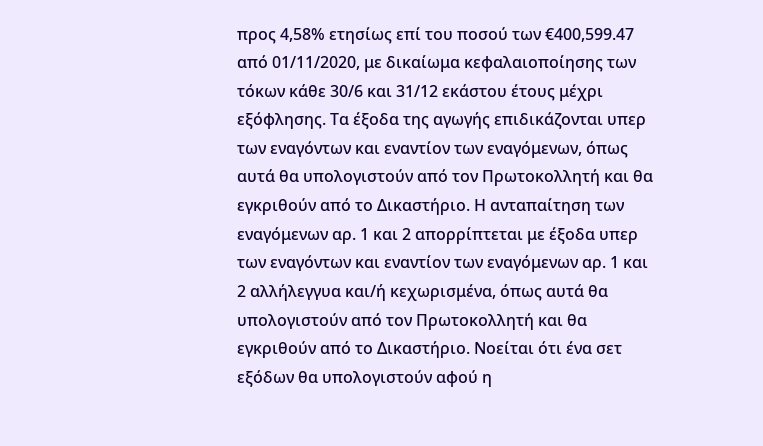προς 4,58% ετησίως επί του ποσού των €400,599.47 από 01/11/2020, με δικαίωμα κεφαλαιοποίησης των τόκων κάθε 30/6 και 31/12 εκάστου έτους μέχρι εξόφλησης. Τα έξοδα της αγωγής επιδικάζονται υπερ των εναγόντων και εναντίον των εναγόμενων, όπως αυτά θα υπολογιστούν από τον Πρωτοκολλητή και θα εγκριθούν από το Δικαστήριο. Η ανταπαίτηση των εναγόμενων αρ. 1 και 2 απορρίπτεται με έξοδα υπερ των εναγόντων και εναντίον των εναγόμενων αρ. 1 και 2 αλλήλεγγυα και/ή κεχωρισμένα, όπως αυτά θα υπολογιστούν από τον Πρωτοκολλητή και θα εγκριθούν από το Δικαστήριο. Νοείται ότι ένα σετ εξόδων θα υπολογιστούν αφού η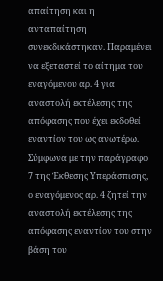απαίτηση και η ανταπαίτηση συνεκδικάστηκαν. Παραμένει να εξεταστεί το αίτημα του εναγόμενου αρ. 4 για αναστολή εκτέλεσης της απόφασης που έχει εκδοθεί εναντίον του ως ανωτέρω. Σύμφωνα με την παράγραφο 7 της Έκθεσης Υπεράσπισης, ο εναγόμενος αρ. 4 ζητεί την αναστολή εκτέλεσης της απόφασης εναντίον του στην βάση του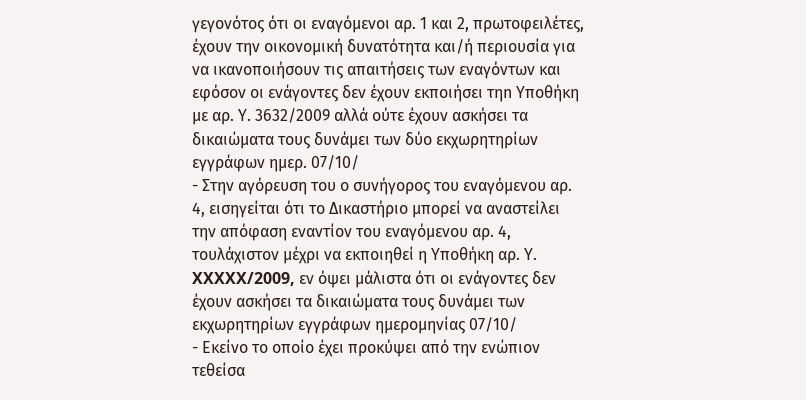γεγονότος ότι οι εναγόμενοι αρ. 1 και 2, πρωτοφειλέτες, έχουν την οικονομική δυνατότητα και/ή περιουσία για να ικανοποιήσουν τις απαιτήσεις των εναγόντων και εφόσον οι ενάγοντες δεν έχουν εκποιήσει τηn Υποθήκη με αρ. Υ. 3632/2009 αλλά ούτε έχουν ασκήσει τα δικαιώματα τους δυνάμει των δύο εκχωρητηρίων εγγράφων ημερ. 07/10/
- Στην αγόρευση του ο συνήγορος του εναγόμενου αρ. 4, εισηγείται ότι το Δικαστήριο μπορεί να αναστείλει την απόφαση εναντίον του εναγόμενου αρ. 4, τουλάχιστον μέχρι να εκποιηθεί η Υποθήκη αρ. Υ. XXXXX/2009, εν όψει μάλιστα ότι οι ενάγοντες δεν έχουν ασκήσει τα δικαιώματα τους δυνάμει των εκχωρητηρίων εγγράφων ημερομηνίας 07/10/
- Εκείνο το οποίο έχει προκύψει από την ενώπιον τεθείσα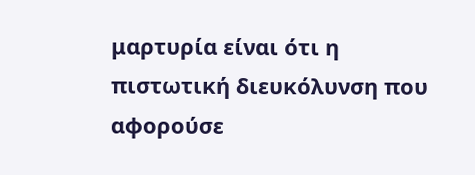μαρτυρία είναι ότι η πιστωτική διευκόλυνση που αφορούσε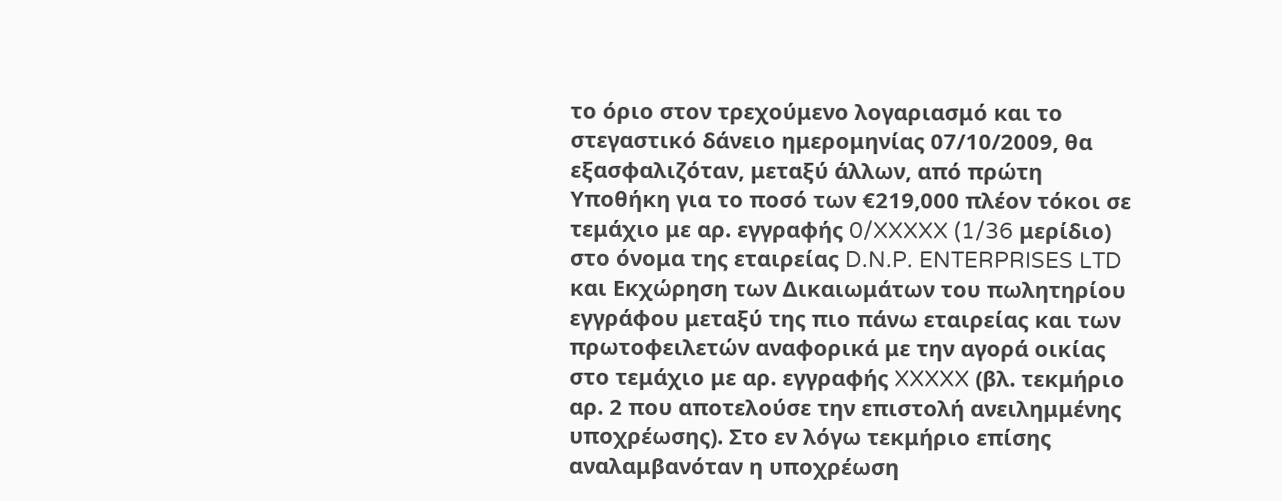το όριο στον τρεχούμενο λογαριασμό και το στεγαστικό δάνειο ημερομηνίας 07/10/2009, θα εξασφαλιζόταν, μεταξύ άλλων, από πρώτη Υποθήκη για το ποσό των €219,000 πλέον τόκοι σε τεμάχιο με αρ. εγγραφής 0/XXXXX (1/36 μερίδιο) στο όνομα της εταιρείας D.N.P. ENTERPRISES LTD και Εκχώρηση των Δικαιωμάτων του πωλητηρίου εγγράφου μεταξύ της πιο πάνω εταιρείας και των πρωτοφειλετών αναφορικά με την αγορά οικίας στο τεμάχιο με αρ. εγγραφής XXXXX (βλ. τεκμήριο αρ. 2 που αποτελούσε την επιστολή ανειλημμένης υποχρέωσης). Στο εν λόγω τεκμήριο επίσης αναλαμβανόταν η υποχρέωση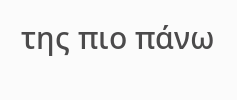της πιο πάνω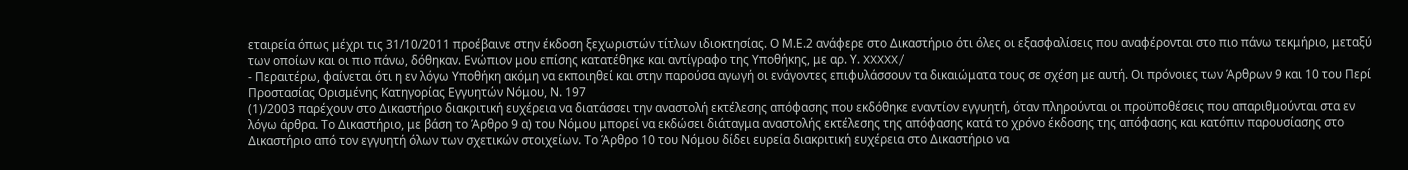εταιρεία όπως μέχρι τις 31/10/2011 προέβαινε στην έκδοση ξεχωριστών τίτλων ιδιοκτησίας. Ο Μ.Ε.2 ανάφερε στο Δικαστήριο ότι όλες οι εξασφαλίσεις που αναφέρονται στο πιο πάνω τεκμήριο, μεταξύ των οποίων και οι πιο πάνω, δόθηκαν. Ενώπιον μου επίσης κατατέθηκε και αντίγραφο της Υποθήκης, με αρ. Υ. XXXXX/
- Περαιτέρω, φαίνεται ότι η εν λόγω Υποθήκη ακόμη να εκποιηθεί και στην παρούσα αγωγή οι ενάγοντες επιφυλάσσουν τα δικαιώματα τους σε σχέση με αυτή. Οι πρόνοιες των Άρθρων 9 και 10 του Περί Προστασίας Ορισμένης Κατηγορίας Εγγυητών Νόμου, Ν. 197
(1)/2003 παρέχουν στο Δικαστήριο διακριτική ευχέρεια να διατάσσει την αναστολή εκτέλεσης απόφασης που εκδόθηκε εναντίον εγγυητή, όταν πληρούνται οι προϋποθέσεις που απαριθμούνται στα εν λόγω άρθρα. Το Δικαστήριο, με βάση το Άρθρο 9 α) του Νόμου μπορεί να εκδώσει διάταγμα αναστολής εκτέλεσης της απόφασης κατά το χρόνο έκδοσης της απόφασης και κατόπιν παρουσίασης στο Δικαστήριο από τον εγγυητή όλων των σχετικών στοιχείων. Το Άρθρο 10 του Νόμου δίδει ευρεία διακριτική ευχέρεια στο Δικαστήριο να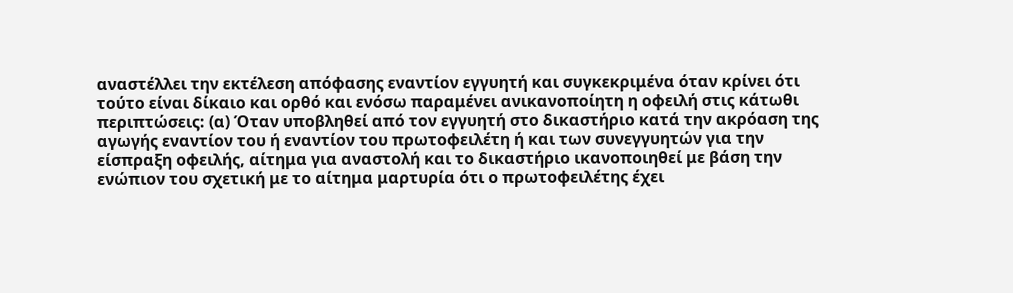αναστέλλει την εκτέλεση απόφασης εναντίον εγγυητή και συγκεκριμένα όταν κρίνει ότι τούτο είναι δίκαιο και ορθό και ενόσω παραμένει ανικανοποίητη η οφειλή στις κάτωθι περιπτώσεις: (α) Όταν υποβληθεί από τον εγγυητή στο δικαστήριο κατά την ακρόαση της αγωγής εναντίον του ή εναντίον του πρωτοφειλέτη ή και των συνεγγυητών για την είσπραξη οφειλής, αίτημα για αναστολή και το δικαστήριο ικανοποιηθεί με βάση την ενώπιον του σχετική με το αίτημα μαρτυρία ότι ο πρωτοφειλέτης έχει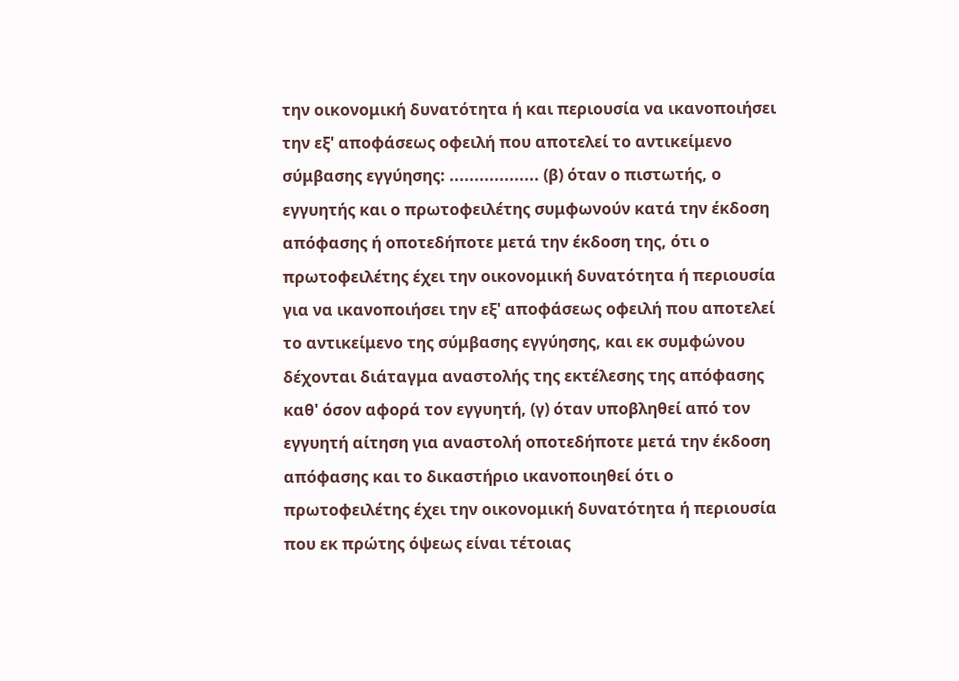την οικονομική δυνατότητα ή και περιουσία να ικανοποιήσει την εξ' αποφάσεως οφειλή που αποτελεί το αντικείμενο σύμβασης εγγύησης: .................. (β) όταν ο πιστωτής, ο εγγυητής και ο πρωτοφειλέτης συμφωνούν κατά την έκδοση απόφασης ή οποτεδήποτε μετά την έκδοση της, ότι ο πρωτοφειλέτης έχει την οικονομική δυνατότητα ή περιουσία για να ικανοποιήσει την εξ' αποφάσεως οφειλή που αποτελεί το αντικείμενο της σύμβασης εγγύησης, και εκ συμφώνου δέχονται διάταγμα αναστολής της εκτέλεσης της απόφασης καθ' όσον αφορά τον εγγυητή, (γ) όταν υποβληθεί από τον εγγυητή αίτηση για αναστολή οποτεδήποτε μετά την έκδοση απόφασης και το δικαστήριο ικανοποιηθεί ότι ο πρωτοφειλέτης έχει την οικονομική δυνατότητα ή περιουσία που εκ πρώτης όψεως είναι τέτοιας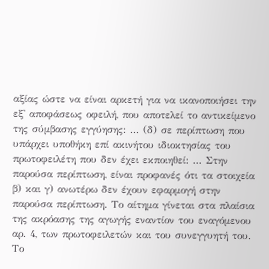αξίας ώστε να είναι αρκετή για να ικανοποιήσει την εξ' αποφάσεως οφειλή, που αποτελεί το αντικείμενο της σύμβασης εγγύησης: ... (δ) σε περίπτωση που υπάρχει υποθήκη επί ακινήτου ιδιοκτησίας του πρωτοφειλέτη που δεν έχει εκποιηθεί: ... Στην παρούσα περίπτωση, είναι προφανές ότι τα στοιχεία β) και γ) ανωτέρω δεν έχουν εφαρμογή στην παρούσα περίπτωση. Το αίτημα γίνεται στα πλαίσια της ακρόασης της αγωγής εναντίον του εναγόμενου αρ. 4, των πρωτοφειλετών και του συνεγγυητή του. Το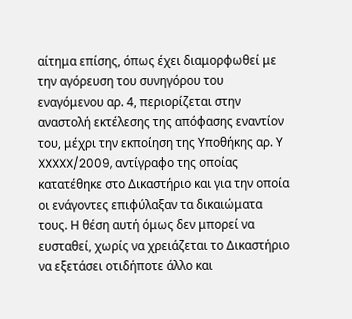αίτημα επίσης, όπως έχει διαμορφωθεί με την αγόρευση του συνηγόρου του εναγόμενου αρ. 4, περιορίζεται στην αναστολή εκτέλεσης της απόφασης εναντίον του, μέχρι την εκποίηση της Υποθήκης αρ. Υ XXXXX/2009, αντίγραφο της οποίας κατατέθηκε στο Δικαστήριο και για την οποία οι ενάγοντες επιφύλαξαν τα δικαιώματα τους. Η θέση αυτή όμως δεν μπορεί να ευσταθεί, χωρίς να χρειάζεται το Δικαστήριο να εξετάσει οτιδήποτε άλλο και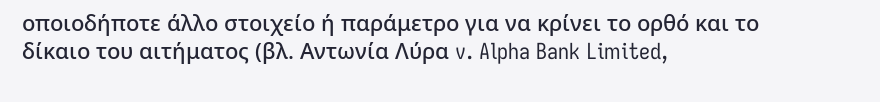οποιοδήποτε άλλο στοιχείο ή παράμετρο για να κρίνει το ορθό και το δίκαιο του αιτήματος (βλ. Αντωνία Λύρα v. Alpha Bank Limited,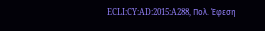ECLI:CY:AD:2015:A288, Πολ. Έφεση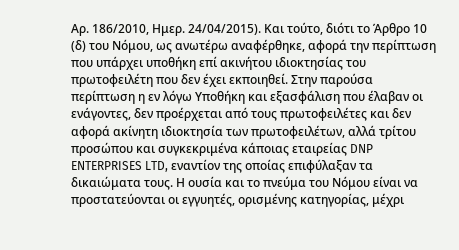Αρ. 186/2010, Ημερ. 24/04/2015). Και τούτο, διότι το Άρθρο 10 (δ) του Νόμου, ως ανωτέρω αναφέρθηκε, αφορά την περίπτωση που υπάρχει υποθήκη επί ακινήτου ιδιοκτησίας του πρωτοφειλέτη που δεν έχει εκποιηθεί. Στην παρούσα περίπτωση η εν λόγω Υποθήκη και εξασφάλιση που έλαβαν οι ενάγοντες, δεν προέρχεται από τους πρωτοφειλέτες και δεν αφορά ακίνητη ιδιοκτησία των πρωτοφειλέτων, αλλά τρίτου προσώπου και συγκεκριμένα κάποιας εταιρείας DNP ENTERPRISES LTD, εναντίον της οποίας επιφύλαξαν τα δικαιώματα τους. Η ουσία και το πνεύμα του Νόμου είναι να προστατεύονται οι εγγυητές, ορισμένης κατηγορίας, μέχρι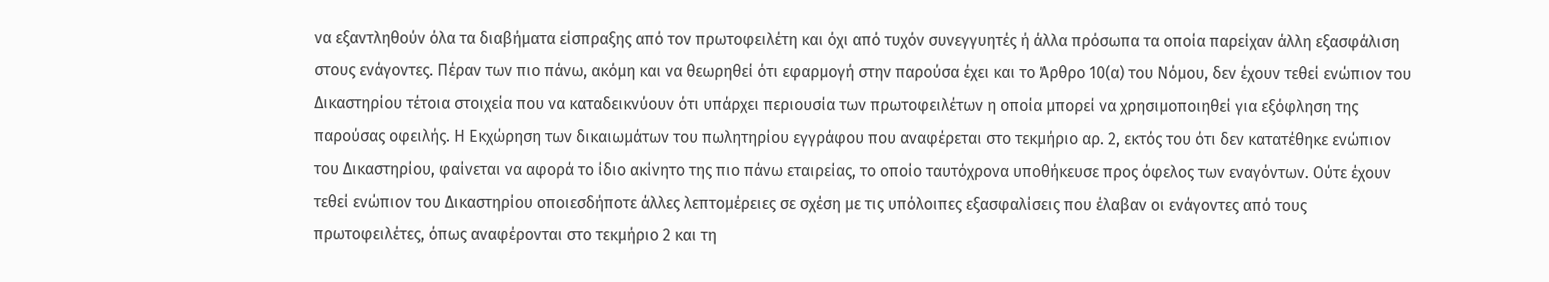να εξαντληθούν όλα τα διαβήματα είσπραξης από τον πρωτοφειλέτη και όχι από τυχόν συνεγγυητές ή άλλα πρόσωπα τα οποία παρείχαν άλλη εξασφάλιση στους ενάγοντες. Πέραν των πιο πάνω, ακόμη και να θεωρηθεί ότι εφαρμογή στην παρούσα έχει και το Άρθρο 10(α) του Νόμου, δεν έχουν τεθεί ενώπιον του Δικαστηρίου τέτοια στοιχεία που να καταδεικνύουν ότι υπάρχει περιουσία των πρωτοφειλέτων η οποία μπορεί να χρησιμοποιηθεί για εξόφληση της παρούσας οφειλής. Η Εκχώρηση των δικαιωμάτων του πωλητηρίου εγγράφου που αναφέρεται στο τεκμήριο αρ. 2, εκτός του ότι δεν κατατέθηκε ενώπιον του Δικαστηρίου, φαίνεται να αφορά το ίδιο ακίνητο της πιο πάνω εταιρείας, το οποίο ταυτόχρονα υποθήκευσε προς όφελος των εναγόντων. Ούτε έχουν τεθεί ενώπιον του Δικαστηρίου οποιεσδήποτε άλλες λεπτομέρειες σε σχέση με τις υπόλοιπες εξασφαλίσεις που έλαβαν οι ενάγοντες από τους πρωτοφειλέτες, όπως αναφέρονται στο τεκμήριο 2 και τη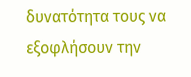δυνατότητα τους να εξοφλήσουν την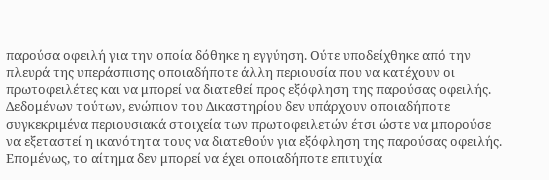παρούσα οφειλή για την οποία δόθηκε η εγγύηση. Ούτε υποδείχθηκε από την πλευρά της υπεράσπισης οποιαδήποτε άλλη περιουσία που να κατέχουν οι πρωτοφειλέτες και να μπορεί να διατεθεί προς εξόφληση της παρούσας οφειλής. Δεδομένων τούτων, ενώπιον του Δικαστηρίου δεν υπάρχουν οποιαδήποτε συγκεκριμένα περιουσιακά στοιχεία των πρωτοφειλετών έτσι ώστε να μπορούσε να εξεταστεί η ικανότητα τους να διατεθούν για εξόφληση της παρούσας οφειλής. Επομένως, το αίτημα δεν μπορεί να έχει οποιαδήποτε επιτυχία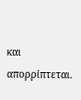και απορρίπτεται.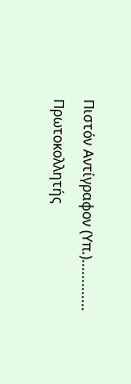Πιστόν Αντίγραφον (Υπ.)............. Πρωτοκολλητής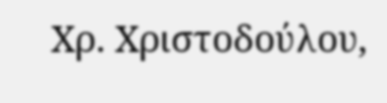Χρ. Χριστοδούλου,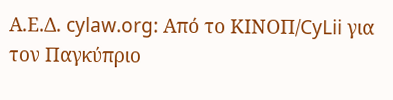Α.Ε.Δ. cylaw.org: Από το ΚΙΝOΠ/CyLii για τον Παγκύπριο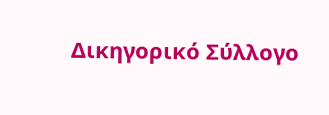Δικηγορικό Σύλλογο